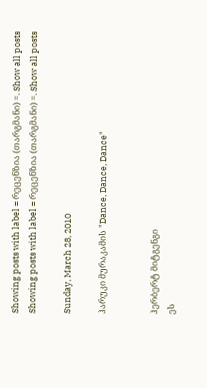Showing posts with label = რეცენზია (თარგმანი) =. Show all posts
Showing posts with label = რეცენზია (თარგმანი) =. Show all posts

Sunday, March 28, 2010

ჰარუკი მურაკამის "Dance, Dance, Dance"


ჰერბერტ მიტგენგი
ეს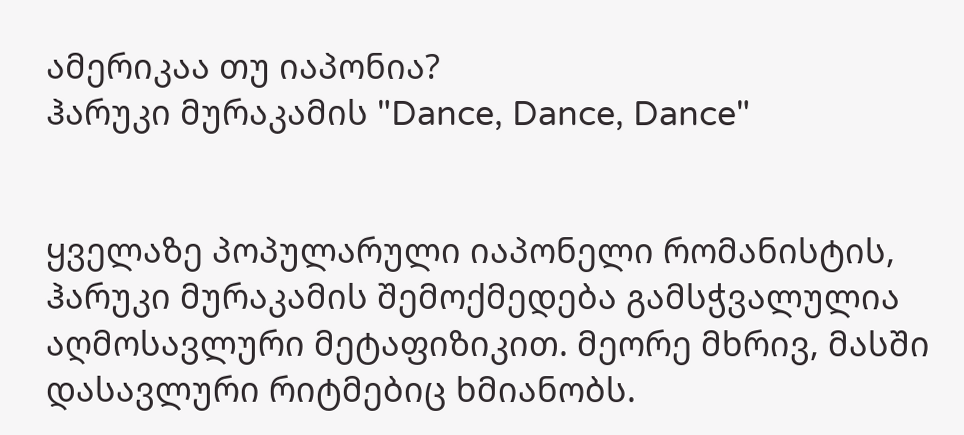ამერიკაა თუ იაპონია?
ჰარუკი მურაკამის "Dance, Dance, Dance"


ყველაზე პოპულარული იაპონელი რომანისტის, ჰარუკი მურაკამის შემოქმედება გამსჭვალულია აღმოსავლური მეტაფიზიკით. მეორე მხრივ, მასში დასავლური რიტმებიც ხმიანობს.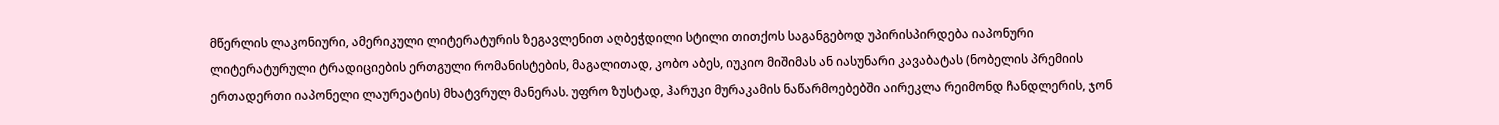მწერლის ლაკონიური, ამერიკული ლიტერატურის ზეგავლენით აღბეჭდილი სტილი თითქოს საგანგებოდ უპირისპირდება იაპონური ლიტერატურული ტრადიციების ერთგული რომანისტების, მაგალითად, კობო აბეს, იუკიო მიშიმას ან იასუნარი კავაბატას (ნობელის პრემიის ერთადერთი იაპონელი ლაურეატის) მხატვრულ მანერას. უფრო ზუსტად, ჰარუკი მურაკამის ნაწარმოებებში აირეკლა რეიმონდ ჩანდლერის, ჯონ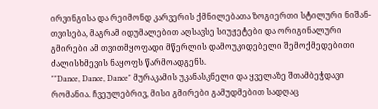ირვინგისა და რეიმონდ კარვერის ქმნილებათა ზოგიერთი სტილური ნიშან-თვისება, მაგრამ იდუმალებით აღსავსე სიუჟეტები და ორიგინალური გმირები ამ თვითმყოფადი მწერლის დამოუკიდებელი შემოქმედებითი ძალისხმევის ნაყოფს წარმოადგენს.
""Dance, Dance, Dance" მურაკამის უკანასკნელი და ყველაზე შთამბეჭდავი რომანია. ჩვეულებრივ, მისი გმირები გამუდმებით სადღაც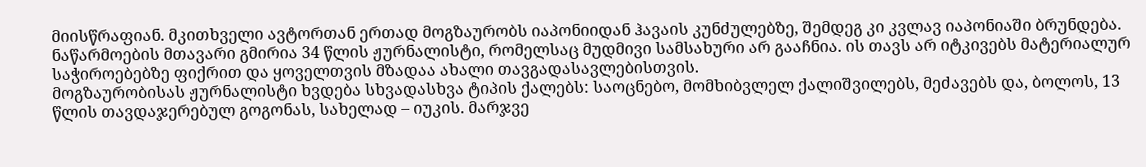მიისწრაფიან. მკითხველი ავტორთან ერთად მოგზაურობს იაპონიიდან ჰავაის კუნძულებზე, შემდეგ კი კვლავ იაპონიაში ბრუნდება. ნაწარმოების მთავარი გმირია 34 წლის ჟურნალისტი, რომელსაც მუდმივი სამსახური არ გააჩნია. ის თავს არ იტკივებს მატერიალურ საჭიროებებზე ფიქრით და ყოველთვის მზადაა ახალი თავგადასავლებისთვის.
მოგზაურობისას ჟურნალისტი ხვდება სხვადასხვა ტიპის ქალებს: საოცნებო, მომხიბვლელ ქალიშვილებს, მეძავებს და, ბოლოს, 13 წლის თავდაჯერებულ გოგონას, სახელად – იუკის. მარჯვე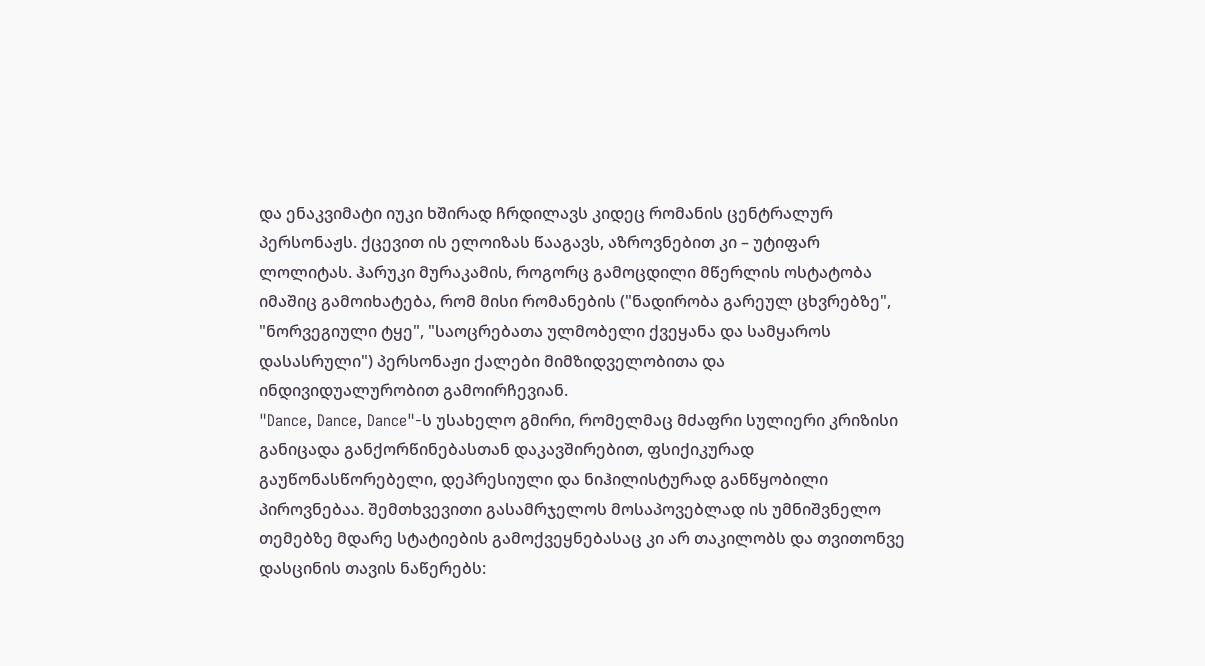და ენაკვიმატი იუკი ხშირად ჩრდილავს კიდეც რომანის ცენტრალურ პერსონაჟს. ქცევით ის ელოიზას წააგავს, აზროვნებით კი – უტიფარ ლოლიტას. ჰარუკი მურაკამის, როგორც გამოცდილი მწერლის ოსტატობა იმაშიც გამოიხატება, რომ მისი რომანების ("ნადირობა გარეულ ცხვრებზე", "ნორვეგიული ტყე", "საოცრებათა ულმობელი ქვეყანა და სამყაროს დასასრული") პერსონაჟი ქალები მიმზიდველობითა და ინდივიდუალურობით გამოირჩევიან.
"Dance, Dance, Dance"-ს უსახელო გმირი, რომელმაც მძაფრი სულიერი კრიზისი განიცადა განქორწინებასთან დაკავშირებით, ფსიქიკურად გაუწონასწორებელი, დეპრესიული და ნიჰილისტურად განწყობილი პიროვნებაა. შემთხვევითი გასამრჯელოს მოსაპოვებლად ის უმნიშვნელო თემებზე მდარე სტატიების გამოქვეყნებასაც კი არ თაკილობს და თვითონვე დასცინის თავის ნაწერებს: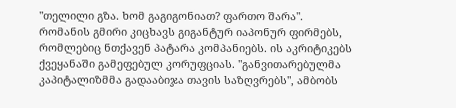"თელილი გზა. ხომ გაგიგონიათ? ფართო შარა".
რომანის გმირი კიცხავს გიგანტურ იაპონურ ფირმებს, რომლებიც ნთქავენ პატარა კომპანიებს. ის აკრიტიკებს ქვეყანაში გამეფებულ კორუფციას. "განვითარებულმა კაპიტალიზმმა გადააბიჯა თავის საზღვრებს", ამბობს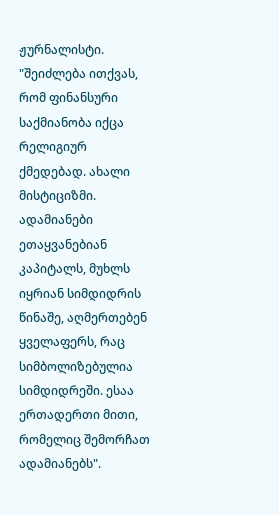ჟურნალისტი. "შეიძლება ითქვას, რომ ფინანსური საქმიანობა იქცა რელიგიურ ქმედებად. ახალი მისტიციზმი. ადამიანები ეთაყვანებიან კაპიტალს, მუხლს იყრიან სიმდიდრის წინაშე, აღმერთებენ ყველაფერს, რაც სიმბოლიზებულია სიმდიდრეში. ესაა ერთადერთი მითი, რომელიც შემორჩათ ადამიანებს".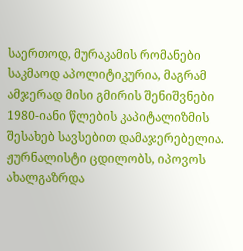საერთოდ, მურაკამის რომანები საკმაოდ აპოლიტიკურია, მაგრამ ამჯერად მისი გმირის შენიშვნები 1980-იანი წლების კაპიტალიზმის შესახებ სავსებით დამაჯერებელია.
ჟურნალისტი ცდილობს, იპოვოს ახალგაზრდა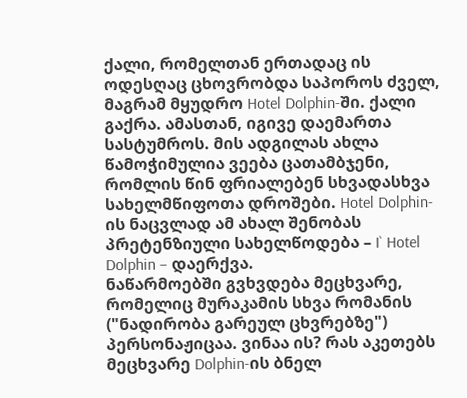ქალი, რომელთან ერთადაც ის ოდესღაც ცხოვრობდა საპოროს ძველ, მაგრამ მყუდრო Hotel Dolphin-ში. ქალი გაქრა. ამასთან, იგივე დაემართა სასტუმროს. მის ადგილას ახლა წამოჭიმულია ვეება ცათამბჯენი, რომლის წინ ფრიალებენ სხვადასხვა სახელმწიფოთა დროშები. Hotel Dolphin-ის ნაცვლად ამ ახალ შენობას პრეტენზიული სახელწოდება – I` Hotel Dolphin – დაერქვა.
ნაწარმოებში გვხვდება მეცხვარე, რომელიც მურაკამის სხვა რომანის ("ნადირობა გარეულ ცხვრებზე") პერსონაჟიცაა. ვინაა ის? რას აკეთებს მეცხვარე Dolphin-ის ბნელ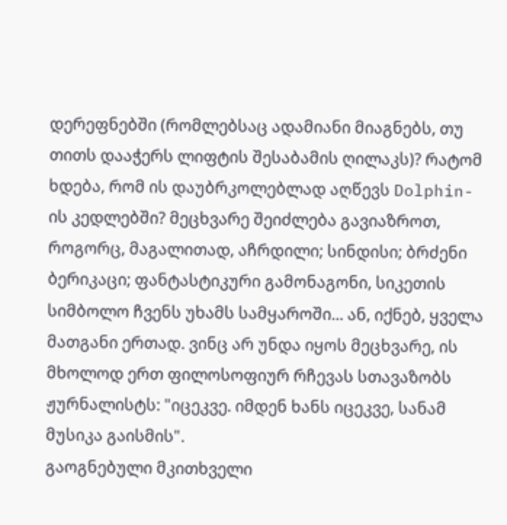დერეფნებში (რომლებსაც ადამიანი მიაგნებს, თუ თითს დააჭერს ლიფტის შესაბამის ღილაკს)? რატომ ხდება, რომ ის დაუბრკოლებლად აღწევს Dolphin-ის კედლებში? მეცხვარე შეიძლება გავიაზროთ, როგორც, მაგალითად, აჩრდილი; სინდისი; ბრძენი ბერიკაცი; ფანტასტიკური გამონაგონი, სიკეთის სიმბოლო ჩვენს უხამს სამყაროში... ან, იქნებ, ყველა მათგანი ერთად. ვინც არ უნდა იყოს მეცხვარე, ის მხოლოდ ერთ ფილოსოფიურ რჩევას სთავაზობს ჟურნალისტს: "იცეკვე. იმდენ ხანს იცეკვე, სანამ მუსიკა გაისმის".
გაოგნებული მკითხველი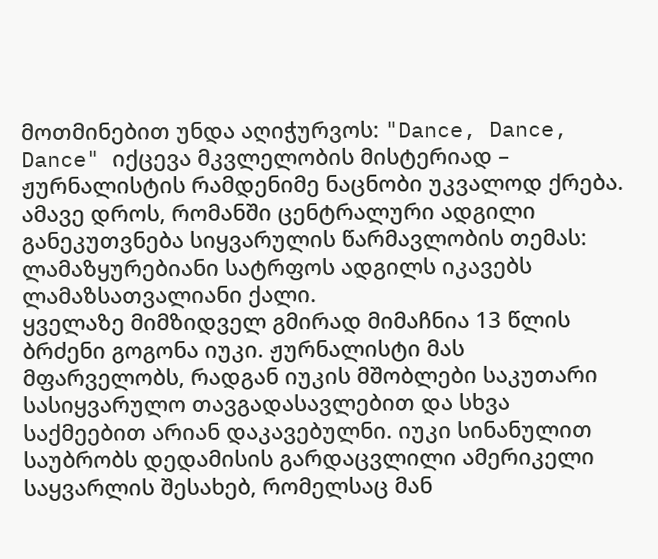მოთმინებით უნდა აღიჭურვოს: "Dance, Dance, Dance" იქცევა მკვლელობის მისტერიად – ჟურნალისტის რამდენიმე ნაცნობი უკვალოდ ქრება. ამავე დროს, რომანში ცენტრალური ადგილი განეკუთვნება სიყვარულის წარმავლობის თემას: ლამაზყურებიანი სატრფოს ადგილს იკავებს ლამაზსათვალიანი ქალი.
ყველაზე მიმზიდველ გმირად მიმაჩნია 13 წლის ბრძენი გოგონა იუკი. ჟურნალისტი მას მფარველობს, რადგან იუკის მშობლები საკუთარი სასიყვარულო თავგადასავლებით და სხვა საქმეებით არიან დაკავებულნი. იუკი სინანულით საუბრობს დედამისის გარდაცვლილი ამერიკელი საყვარლის შესახებ, რომელსაც მან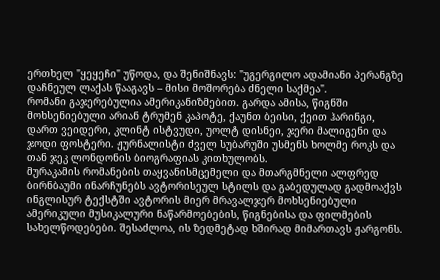ერთხელ "ყეყეჩი" უწოდა, და შენიშნავს: "უგერგილო ადამიანი პერანგზე დაჩნეულ ლაქას წააგავს – მისი მოშორება ძნელი საქმეა".
რომანი გაჯერებულია ამერიკანიზმებით. გარდა ამისა, წიგნში მოხსენიებული არიან ტრუმენ კაპოტე, ქაუნთ ბეისი, ქეით ჰარინგი, დართ ვეიდერი, კლინტ ისტვუდი, უოლტ დისნეი, ჯერი მალიგენი და ჯოდი ფოსტერი. ჟურნალისტი ძველ სუბარუში უსმენს ხოლმე როკს და თან ჯეკ ლონდონის ბიოგრაფიას კითხულობს.
მურაკამის რომანების თაყვანისმცემელი და მთარგმნელი ალფრედ ბირნბაუმი ინარჩუნებს ავტორისეულ სტილს და გაბედულად გადმოაქვს ინგლისურ ტექსტში ავტორის მიერ მრავალჯერ მოხსენიებული ამერიკული მუსიკალური ნაწარმოებების, წიგნებისა და ფილმების სახელწოდებები. შესაძლოა, ის ზედმეტად ხშირად მიმართავს ჟარგონს.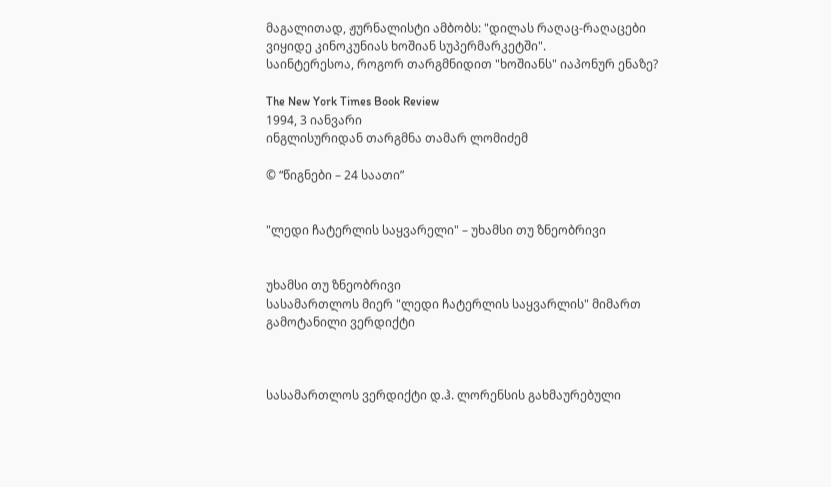მაგალითად, ჟურნალისტი ამბობს: "დილას რაღაც-რაღაცები ვიყიდე კინოკუნიას ხოშიან სუპერმარკეტში".
საინტერესოა, როგორ თარგმნიდით "ხოშიანს" იაპონურ ენაზე?

The New York Times Book Review
1994, 3 იანვარი
ინგლისურიდან თარგმნა თამარ ლომიძემ

© “წიგნები – 24 საათი”


"ლედი ჩატერლის საყვარელი" – უხამსი თუ ზნეობრივი


უხამსი თუ ზნეობრივი
სასამართლოს მიერ "ლედი ჩატერლის საყვარლის" მიმართ გამოტანილი ვერდიქტი



სასამართლოს ვერდიქტი დ.ჰ. ლორენსის გახმაურებული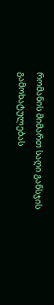რომანის მიმართ საღი განსჯის გამოხატულებას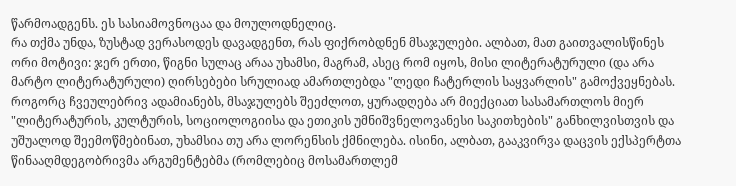წარმოადგენს. ეს სასიამოვნოცაა და მოულოდნელიც.
რა თქმა უნდა, ზუსტად ვერასოდეს დავადგენთ, რას ფიქრობდნენ მსაჯულები. ალბათ, მათ გაითვალისწინეს ორი მოტივი: ჯერ ერთი, წიგნი სულაც არაა უხამსი, მაგრამ, ასეც რომ იყოს, მისი ლიტერატურული (და არა მარტო ლიტერატურული) ღირსებები სრულიად ამართლებდა "ლედი ჩატერლის საყვარლის" გამოქვეყნებას.
როგორც ჩვეულებრივ ადამიანებს, მსაჯულებს შეეძლოთ, ყურადღება არ მიექციათ სასამართლოს მიერ "ლიტერატურის, კულტურის, სოციოლოგიისა და ეთიკის უმნიშვნელოვანესი საკითხების" განხილვისთვის და უშუალოდ შეემოწმებინათ, უხამსია თუ არა ლორენსის ქმნილება. ისინი, ალბათ, გააკვირვა დაცვის ექსპერტთა წინააღმდეგობრივმა არგუმენტებმა (რომლებიც მოსამართლემ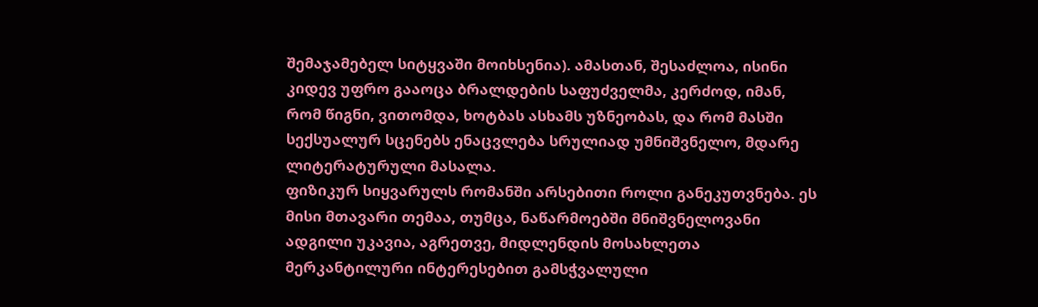შემაჯამებელ სიტყვაში მოიხსენია). ამასთან, შესაძლოა, ისინი კიდევ უფრო გააოცა ბრალდების საფუძველმა, კერძოდ, იმან, რომ წიგნი, ვითომდა, ხოტბას ასხამს უზნეობას, და რომ მასში სექსუალურ სცენებს ენაცვლება სრულიად უმნიშვნელო, მდარე ლიტერატურული მასალა.
ფიზიკურ სიყვარულს რომანში არსებითი როლი განეკუთვნება. ეს მისი მთავარი თემაა, თუმცა, ნაწარმოებში მნიშვნელოვანი ადგილი უკავია, აგრეთვე, მიდლენდის მოსახლეთა მერკანტილური ინტერესებით გამსჭვალული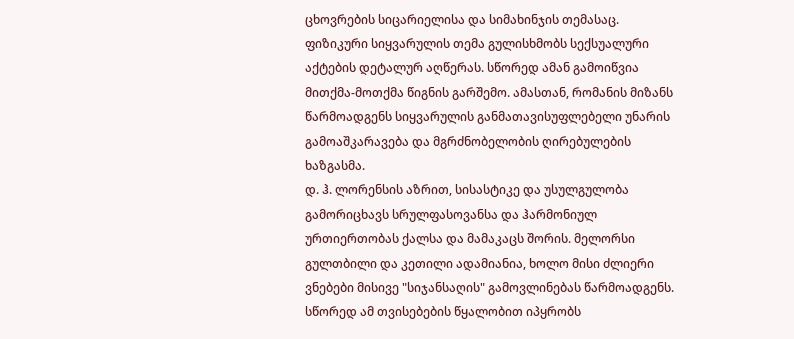ცხოვრების სიცარიელისა და სიმახინჯის თემასაც. ფიზიკური სიყვარულის თემა გულისხმობს სექსუალური აქტების დეტალურ აღწერას. სწორედ ამან გამოიწვია მითქმა-მოთქმა წიგნის გარშემო. ამასთან, რომანის მიზანს წარმოადგენს სიყვარულის განმათავისუფლებელი უნარის გამოაშკარავება და მგრძნობელობის ღირებულების ხაზგასმა.
დ. ჰ. ლორენსის აზრით, სისასტიკე და უსულგულობა გამორიცხავს სრულფასოვანსა და ჰარმონიულ ურთიერთობას ქალსა და მამაკაცს შორის. მელორსი გულთბილი და კეთილი ადამიანია, ხოლო მისი ძლიერი ვნებები მისივე "სიჯანსაღის" გამოვლინებას წარმოადგენს. სწორედ ამ თვისებების წყალობით იპყრობს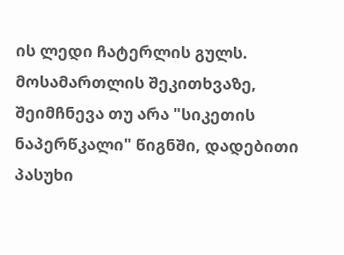ის ლედი ჩატერლის გულს.
მოსამართლის შეკითხვაზე, შეიმჩნევა თუ არა "სიკეთის ნაპერწკალი" წიგნში, დადებითი პასუხი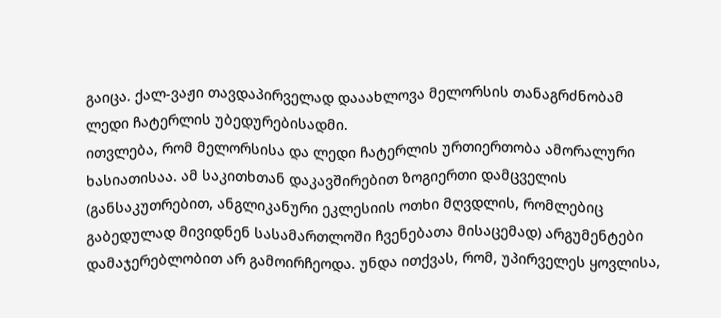გაიცა. ქალ-ვაჟი თავდაპირველად დააახლოვა მელორსის თანაგრძნობამ ლედი ჩატერლის უბედურებისადმი.
ითვლება, რომ მელორსისა და ლედი ჩატერლის ურთიერთობა ამორალური ხასიათისაა. ამ საკითხთან დაკავშირებით ზოგიერთი დამცველის (განსაკუთრებით, ანგლიკანური ეკლესიის ოთხი მღვდლის, რომლებიც გაბედულად მივიდნენ სასამართლოში ჩვენებათა მისაცემად) არგუმენტები დამაჯერებლობით არ გამოირჩეოდა. უნდა ითქვას, რომ, უპირველეს ყოვლისა,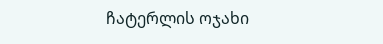ჩატერლის ოჯახი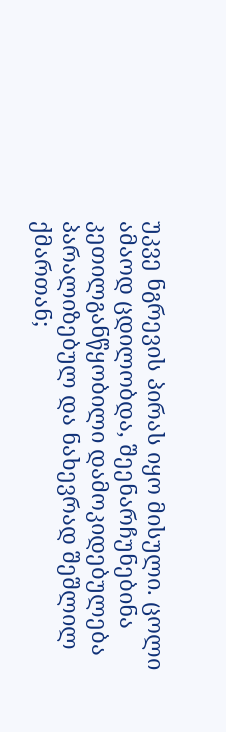უკვე ნგრევის პირას იყო მისული. ცოლი ამაოდ ცდილობდა, შეენარჩუნებინა კეთილგანწყობილი დამოკიდებულება პარალიზებულ და ნახევრად შეშლილ ქმართან;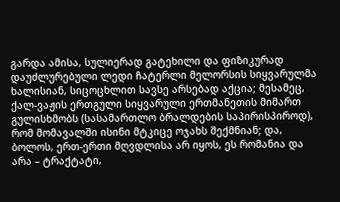გარდა ამისა, სულიერად გატეხილი და ფიზიკურად დაუძლურებული ლედი ჩატერლი მელორსის სიყვარულმა ხალისიან, სიცოცხლით სავსე არსებად აქცია; მესამეც, ქალ-ვაჟის ერთგული სიყვარული ერთმანეთის მიმართ გულისხმობს (სასამართლო ბრალდების საპირისპიროდ), რომ მომავალში ისინი მტკიცე ოჯახს შექმნიან; და, ბოლოს, ერთ-ერთი მღვდლისა არ იყოს, ეს რომანია და არა – ტრაქტატი,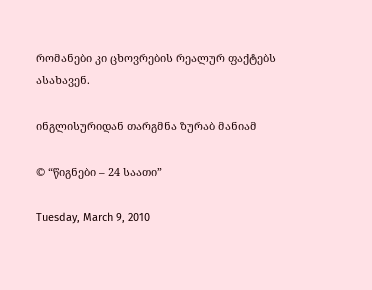რომანები კი ცხოვრების რეალურ ფაქტებს ასახავენ.

ინგლისურიდან თარგმნა ზურაბ მანიამ

© “წიგნები – 24 საათი”

Tuesday, March 9, 2010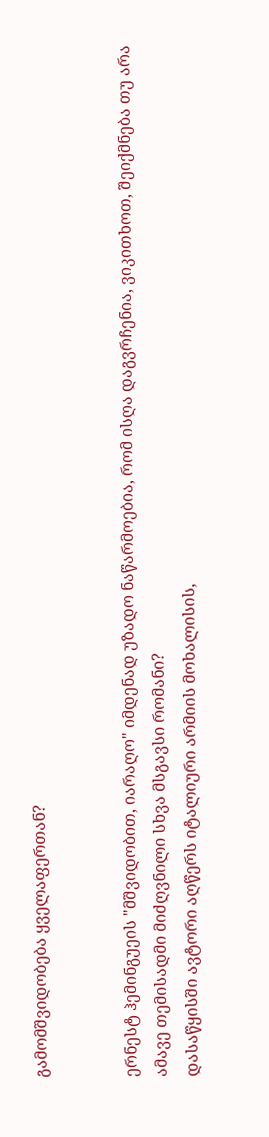გამომშვიდობება ყველაფერთან?


ერნესტ ჰემინგუეის "მშვიდობით, იარაღო" იმდენად უზადო ნაწარმოებია, რომ ისღა დაგვრჩენია, ვიკითხოთ, შეიქმნება თუ არა ამავე თემისადმი მიძღვნილი სხვა მსგავსი რომანი?
დასაწყისში ავტორი აღწერს იტალიური არმიის მოხალისის,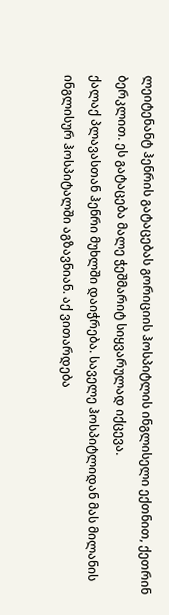ლეიტენანტ ჰენრის გატაცებას გორიციის ჰოსპიტლის ინგლისელი ექთნით, ქეთრინ ბერკლით. ეს გატაცება მალე ჭეშმარიტ სიყვარულად იქცევა.
ქალაქ პლავასთან ჰენრი მუხლში დაიჭრება. საველე ჰოსპიტლიდან მას მილანის ინგლისურ ჰოსპიტალში აგზავნიან. აქ ვითარდება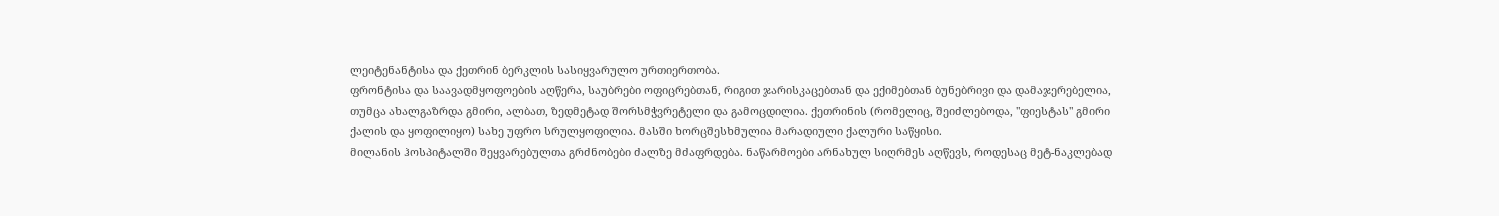ლეიტენანტისა და ქეთრინ ბერკლის სასიყვარულო ურთიერთობა.
ფრონტისა და საავადმყოფოების აღწერა, საუბრები ოფიცრებთან, რიგით ჯარისკაცებთან და ექიმებთან ბუნებრივი და დამაჯერებელია, თუმცა ახალგაზრდა გმირი, ალბათ, ზედმეტად შორსმჭვრეტელი და გამოცდილია. ქეთრინის (რომელიც, შეიძლებოდა, "ფიესტას" გმირი ქალის და ყოფილიყო) სახე უფრო სრულყოფილია. მასში ხორცშესხმულია მარადიული ქალური საწყისი.
მილანის ჰოსპიტალში შეყვარებულთა გრძნობები ძალზე მძაფრდება. ნაწარმოები არნახულ სიღრმეს აღწევს, როდესაც მეტ-ნაკლებად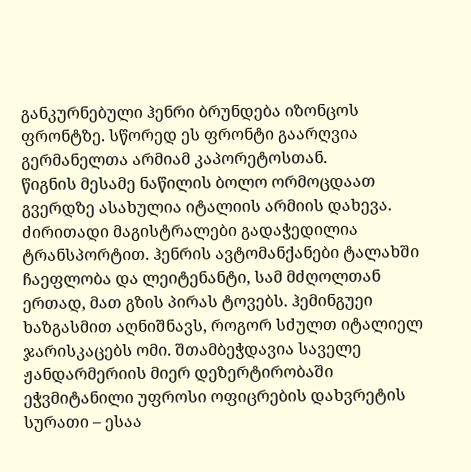განკურნებული ჰენრი ბრუნდება იზონცოს ფრონტზე. სწორედ ეს ფრონტი გაარღვია გერმანელთა არმიამ კაპორეტოსთან.
წიგნის მესამე ნაწილის ბოლო ორმოცდაათ გვერდზე ასახულია იტალიის არმიის დახევა. ძირითადი მაგისტრალები გადაჭედილია ტრანსპორტით. ჰენრის ავტომანქანები ტალახში ჩაეფლობა და ლეიტენანტი, სამ მძღოლთან ერთად, მათ გზის პირას ტოვებს. ჰემინგუეი ხაზგასმით აღნიშნავს, როგორ სძულთ იტალიელ ჯარისკაცებს ომი. შთამბეჭდავია საველე ჟანდარმერიის მიერ დეზერტირობაში ეჭვმიტანილი უფროსი ოფიცრების დახვრეტის სურათი – ესაა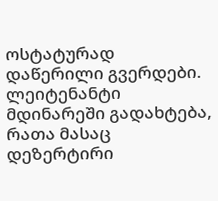ოსტატურად დაწერილი გვერდები.
ლეიტენანტი მდინარეში გადახტება, რათა მასაც დეზერტირი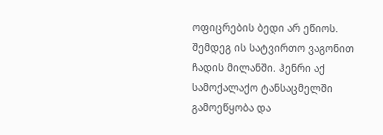ოფიცრების ბედი არ ეწიოს. შემდეგ ის სატვირთო ვაგონით ჩადის მილანში. ჰენრი აქ სამოქალაქო ტანსაცმელში გამოეწყობა და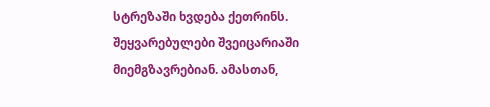სტრეზაში ხვდება ქეთრინს. შეყვარებულები შვეიცარიაში მიემგზავრებიან. ამასთან,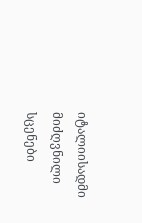იტალიისადმი მიძღვნილი სცენები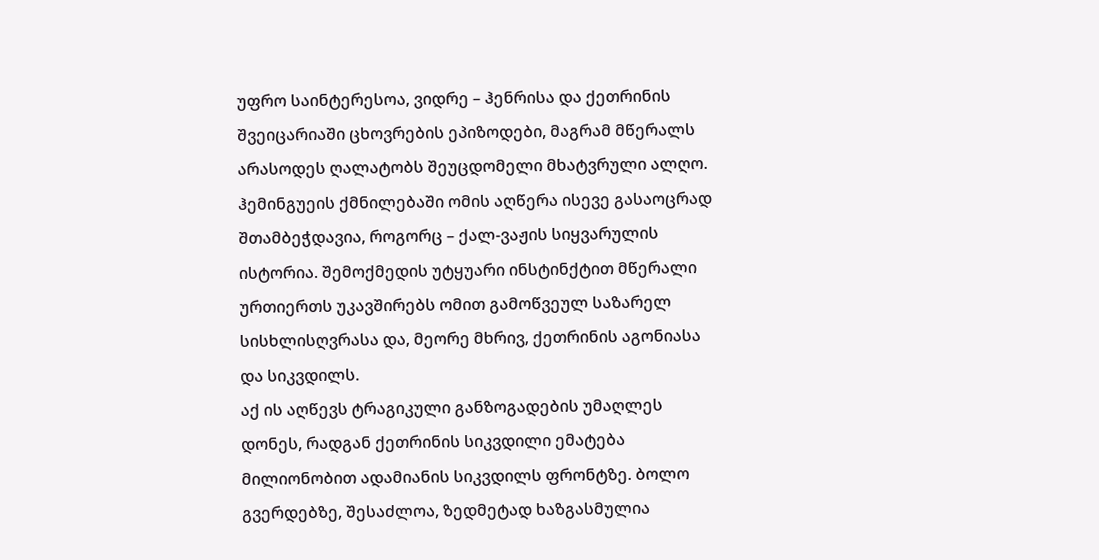უფრო საინტერესოა, ვიდრე – ჰენრისა და ქეთრინის შვეიცარიაში ცხოვრების ეპიზოდები, მაგრამ მწერალს არასოდეს ღალატობს შეუცდომელი მხატვრული ალღო.
ჰემინგუეის ქმნილებაში ომის აღწერა ისევე გასაოცრად შთამბეჭდავია, როგორც – ქალ-ვაჟის სიყვარულის ისტორია. შემოქმედის უტყუარი ინსტინქტით მწერალი ურთიერთს უკავშირებს ომით გამოწვეულ საზარელ სისხლისღვრასა და, მეორე მხრივ, ქეთრინის აგონიასა და სიკვდილს.
აქ ის აღწევს ტრაგიკული განზოგადების უმაღლეს დონეს, რადგან ქეთრინის სიკვდილი ემატება მილიონობით ადამიანის სიკვდილს ფრონტზე. ბოლო გვერდებზე, შესაძლოა, ზედმეტად ხაზგასმულია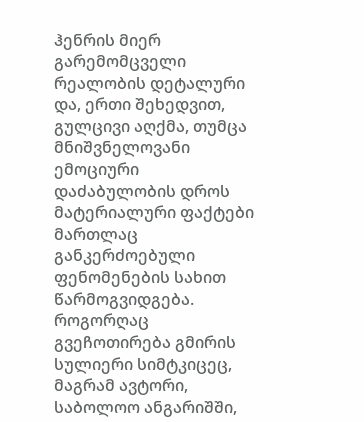ჰენრის მიერ გარემომცველი რეალობის დეტალური და, ერთი შეხედვით, გულცივი აღქმა, თუმცა მნიშვნელოვანი ემოციური დაძაბულობის დროს მატერიალური ფაქტები მართლაც განკერძოებული ფენომენების სახით წარმოგვიდგება. როგორღაც გვეჩოთირება გმირის სულიერი სიმტკიცეც, მაგრამ ავტორი, საბოლოო ანგარიშში,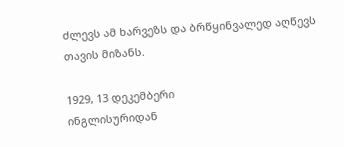ძლევს ამ ხარვეზს და ბრწყინვალედ აღწევს თავის მიზანს.

1929, 13 დეკემბერი
ინგლისურიდან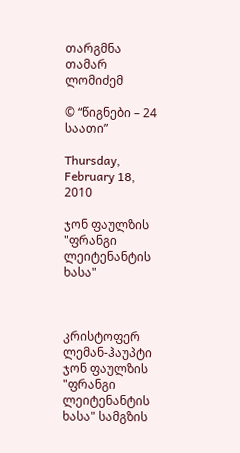თარგმნა თამარ ლომიძემ

© “წიგნები – 24 საათი”

Thursday, February 18, 2010

ჯონ ფაულზის "ფრანგი ლეიტენანტის ხასა"



კრისტოფერ ლემან-ჰაუპტი
ჯონ ფაულზის "ფრანგი ლეიტენანტის ხასა" სამგზის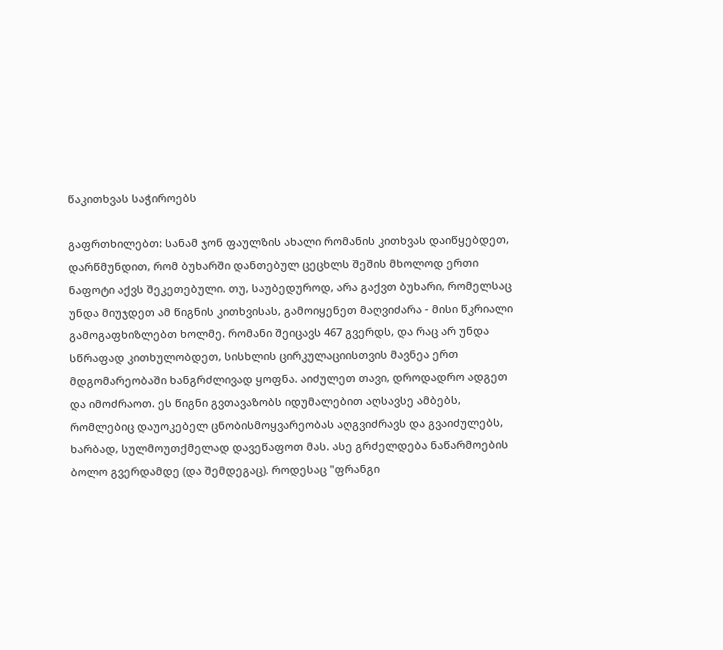წაკითხვას საჭიროებს

გაფრთხილებთ: სანამ ჯონ ფაულზის ახალი რომანის კითხვას დაიწყებდეთ, დარწმუნდით, რომ ბუხარში დანთებულ ცეცხლს შეშის მხოლოდ ერთი ნაფოტი აქვს შეკეთებული. თუ, საუბედუროდ, არა გაქვთ ბუხარი, რომელსაც უნდა მიუჯდეთ ამ წიგნის კითხვისას, გამოიყენეთ მაღვიძარა - მისი წკრიალი გამოგაფხიზლებთ ხოლმე. რომანი შეიცავს 467 გვერდს, და რაც არ უნდა სწრაფად კითხულობდეთ, სისხლის ცირკულაციისთვის მავნეა ერთ მდგომარეობაში ხანგრძლივად ყოფნა. აიძულეთ თავი, დროდადრო ადგეთ და იმოძრაოთ. ეს წიგნი გვთავაზობს იდუმალებით აღსავსე ამბებს, რომლებიც დაუოკებელ ცნობისმოყვარეობას აღგვიძრავს და გვაიძულებს, ხარბად, სულმოუთქმელად დავეწაფოთ მას. ასე გრძელდება ნაწარმოების ბოლო გვერდამდე (და შემდეგაც). როდესაც "ფრანგი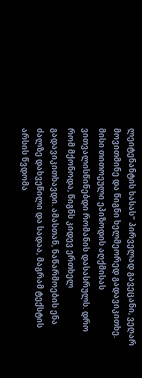ლეიტენანტის ხასას" პირველად გავეცანი, ვეღარ მოვითმინე და წიგნი ხელმეორედ გადავიკითხე. მისი თითოეული ეპიზოდის აღქმისას ვითვალისწინებდი რომანის დასასრულს. დრო რომ მქონოდა, წიგნს კიდევ ერთხელ გადავიკითხავდი. ამასთან, ნაწარმოების ენა ძალზე დახვეწილი და სადაა, მაგრამ ტექსტის არსის წვდომა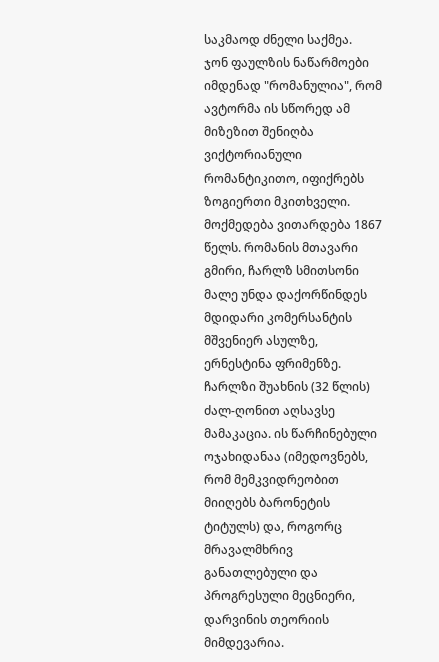საკმაოდ ძნელი საქმეა.
ჯონ ფაულზის ნაწარმოები იმდენად "რომანულია", რომ ავტორმა ის სწორედ ამ მიზეზით შენიღბა ვიქტორიანული რომანტიკითო, იფიქრებს ზოგიერთი მკითხველი. მოქმედება ვითარდება 1867 წელს. რომანის მთავარი გმირი, ჩარლზ სმითსონი მალე უნდა დაქორწინდეს მდიდარი კომერსანტის მშვენიერ ასულზე, ერნესტინა ფრიმენზე. ჩარლზი შუახნის (32 წლის) ძალ-ღონით აღსავსე მამაკაცია. ის წარჩინებული ოჯახიდანაა (იმედოვნებს, რომ მემკვიდრეობით მიიღებს ბარონეტის ტიტულს) და, როგორც მრავალმხრივ განათლებული და პროგრესული მეცნიერი, დარვინის თეორიის მიმდევარია.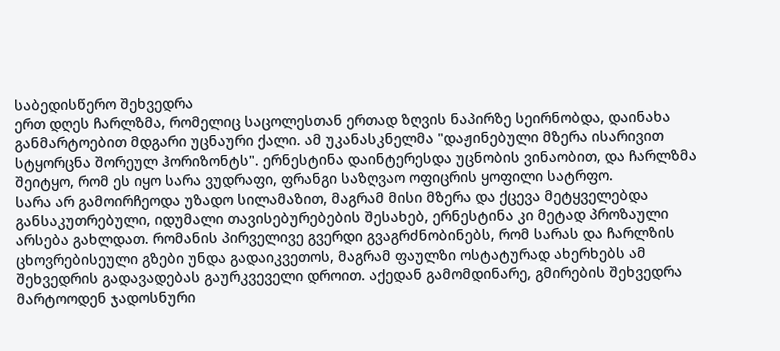საბედისწერო შეხვედრა
ერთ დღეს ჩარლზმა, რომელიც საცოლესთან ერთად ზღვის ნაპირზე სეირნობდა, დაინახა განმარტოებით მდგარი უცნაური ქალი. ამ უკანასკნელმა "დაჟინებული მზერა ისარივით სტყორცნა შორეულ ჰორიზონტს". ერნესტინა დაინტერესდა უცნობის ვინაობით, და ჩარლზმა შეიტყო, რომ ეს იყო სარა ვუდრაფი, ფრანგი საზღვაო ოფიცრის ყოფილი სატრფო.
სარა არ გამოირჩეოდა უზადო სილამაზით, მაგრამ მისი მზერა და ქცევა მეტყველებდა განსაკუთრებული, იდუმალი თავისებურებების შესახებ, ერნესტინა კი მეტად პროზაული არსება გახლდათ. რომანის პირველივე გვერდი გვაგრძნობინებს, რომ სარას და ჩარლზის ცხოვრებისეული გზები უნდა გადაიკვეთოს, მაგრამ ფაულზი ოსტატურად ახერხებს ამ შეხვედრის გადავადებას გაურკვეველი დროით. აქედან გამომდინარე, გმირების შეხვედრა მარტოოდენ ჯადოსნური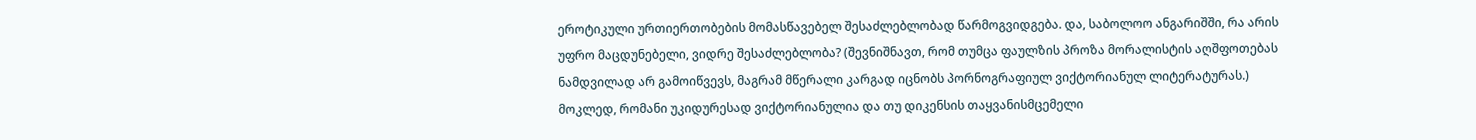ეროტიკული ურთიერთობების მომასწავებელ შესაძლებლობად წარმოგვიდგება. და, საბოლოო ანგარიშში, რა არის უფრო მაცდუნებელი, ვიდრე შესაძლებლობა? (შევნიშნავთ, რომ თუმცა ფაულზის პროზა მორალისტის აღშფოთებას ნამდვილად არ გამოიწვევს, მაგრამ მწერალი კარგად იცნობს პორნოგრაფიულ ვიქტორიანულ ლიტერატურას.) მოკლედ, რომანი უკიდურესად ვიქტორიანულია და თუ დიკენსის თაყვანისმცემელი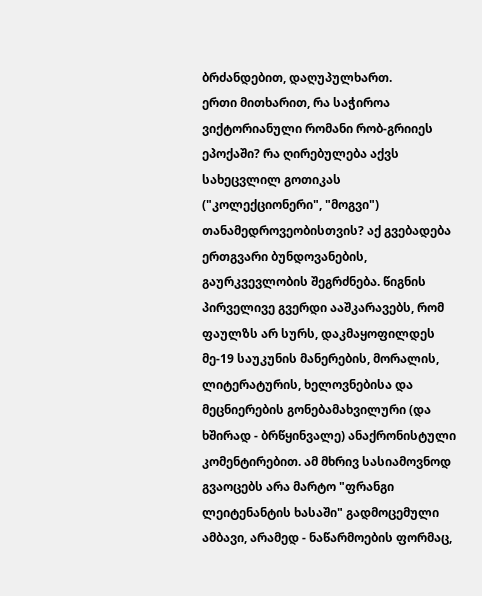ბრძანდებით, დაღუპულხართ.
ერთი მითხარით, რა საჭიროა ვიქტორიანული რომანი რობ-გრიიეს ეპოქაში? რა ღირებულება აქვს სახეცვლილ გოთიკას ("კოლექციონერი", "მოგვი") თანამედროვეობისთვის? აქ გვებადება ერთგვარი ბუნდოვანების, გაურკვევლობის შეგრძნება. წიგნის პირველივე გვერდი ააშკარავებს, რომ ფაულზს არ სურს, დაკმაყოფილდეს მე-19 საუკუნის მანერების, მორალის, ლიტერატურის, ხელოვნებისა და მეცნიერების გონებამახვილური (და ხშირად - ბრწყინვალე) ანაქრონისტული კომენტირებით. ამ მხრივ სასიამოვნოდ გვაოცებს არა მარტო "ფრანგი ლეიტენანტის ხასაში" გადმოცემული ამბავი, არამედ - ნაწარმოების ფორმაც,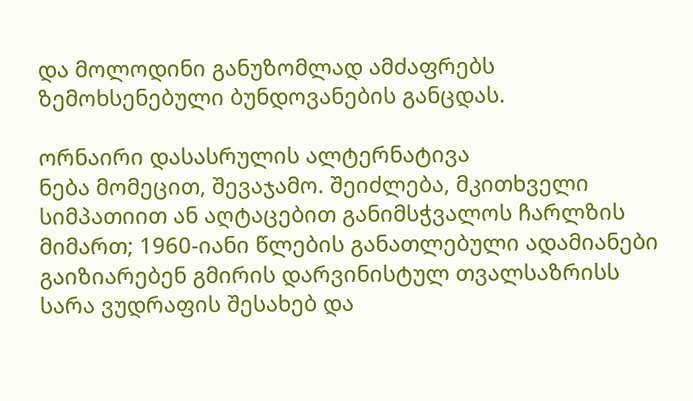და მოლოდინი განუზომლად ამძაფრებს ზემოხსენებული ბუნდოვანების განცდას.

ორნაირი დასასრულის ალტერნატივა
ნება მომეცით, შევაჯამო. შეიძლება, მკითხველი სიმპათიით ან აღტაცებით განიმსჭვალოს ჩარლზის მიმართ; 1960-იანი წლების განათლებული ადამიანები გაიზიარებენ გმირის დარვინისტულ თვალსაზრისს სარა ვუდრაფის შესახებ და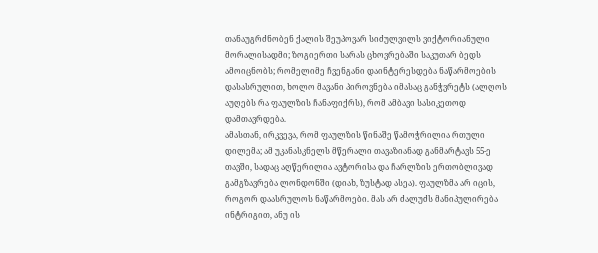თანაუგრძნობენ ქალის შეუპოვარ სიძულვილს ვიქტორიანული მორალისადმი; ზოგიერთი სარას ცხოვრებაში საკუთარ ბედს ამოიცნობს; რომელიმე ჩვენგანი დაინტერესდება ნაწარმოების დასასრულით, ხოლო მავანი პიროვნება იმასაც განჭვრეტს (ალღოს აუღებს რა ფაულზის ჩანაფიქრს), რომ ამბავი სასიკეთოდ დამთავრდება.
ამასთან, ირკვევა, რომ ფაულზის წინაშე წამოჭრილია რთული დილემა; ამ უკანასკნელს მწერალი თავაზიანად განმარტავს 55-ე თავში, სადაც აღწერილია ავტორისა და ჩარლზის ერთობლივად გამგზავრება ლონდონში (დიახ, ზუსტად ასეა). ფაულზმა არ იცის, როგორ დაასრულოს ნაწარმოები. მას არ ძალუძს მანიპულირება ინტრიგით, ანუ ის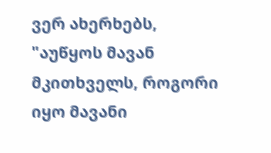ვერ ახერხებს, "აუწყოს მავან მკითხველს, როგორი იყო მავანი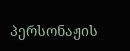პერსონაჟის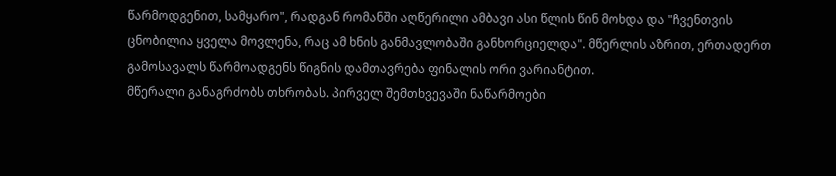წარმოდგენით, სამყარო", რადგან რომანში აღწერილი ამბავი ასი წლის წინ მოხდა და "ჩვენთვის ცნობილია ყველა მოვლენა, რაც ამ ხნის განმავლობაში განხორციელდა". მწერლის აზრით, ერთადერთ გამოსავალს წარმოადგენს წიგნის დამთავრება ფინალის ორი ვარიანტით.
მწერალი განაგრძობს თხრობას. პირველ შემთხვევაში ნაწარმოები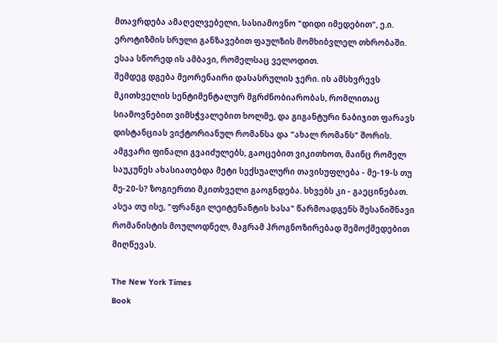მთავრდება ამაღელვებელი, სასიამოვნო "დიდი იმედებით", ე.ი. ეროტიზმის სრული განზავებით ფაულზის მომხიბვლელ თხრობაში. ესაა სწორედ ის ამბავი, რომელსაც ველოდით.
შემდეგ დგება მეორენაირი დასასრულის ჯერი. ის ამსხვრევს მკითხველის სენტიმენტალურ მგრძნობიარობას, რომლითაც სიამოვნებით ვიმსჭვალებით ხოლმე, და გიგანტური ნაბიჯით ფარავს დისტანციას ვიქტორიანულ რომანსა და "ახალ რომანს" შორის. ამგვარი ფინალი გვაიძულებს, გაოცებით ვიკითხოთ, მაინც რომელ საუკუნეს ახასიათებდა მეტი სექსუალური თავისუფლება - მე-19-ს თუ მე-20-ს? ზოგიერთი მკითხველი გაოგნდება. სხვებს კი - გაეცინებათ. ასეა თუ ისე, "ფრანგი ლეიტენანტის ხასა" წარმოადგენს შესანიშნავი რომანისტის მოულოდნელ, მაგრამ პროგნოზირებად შემოქმედებით მიღწევას.

The New York Times
Book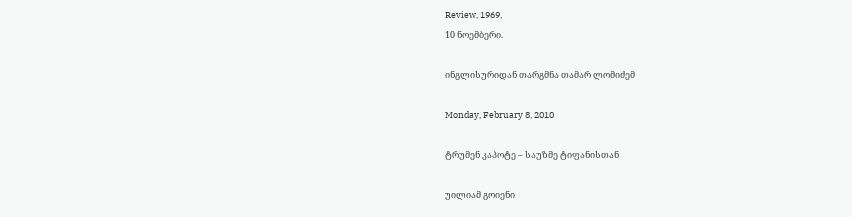Review, 1969,
10 ნოემბერი.

ინგლისურიდან თარგმნა თამარ ლომიძემ

Monday, February 8, 2010

ტრუმენ კაპოტე – საუზმე ტიფანისთან

უილიამ გოიენი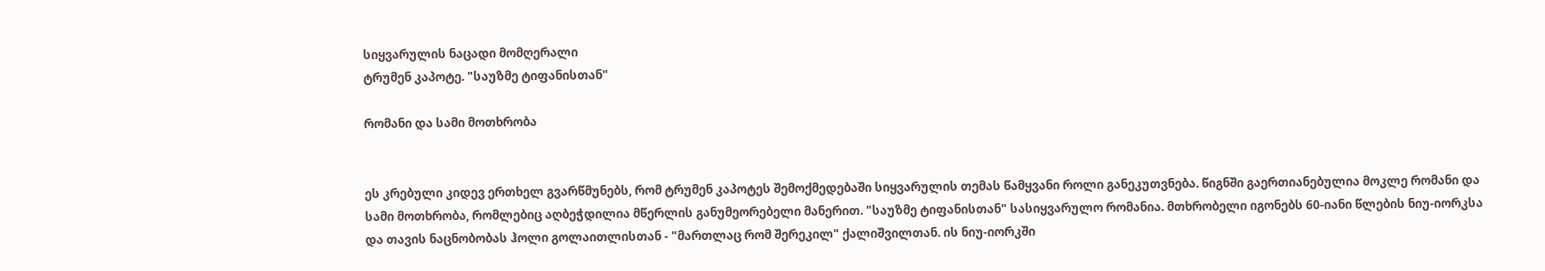სიყვარულის ნაცადი მომღერალი
ტრუმენ კაპოტე. "საუზმე ტიფანისთან"

რომანი და სამი მოთხრობა


ეს კრებული კიდევ ერთხელ გვარწმუნებს, რომ ტრუმენ კაპოტეს შემოქმედებაში სიყვარულის თემას წამყვანი როლი განეკუთვნება. წიგნში გაერთიანებულია მოკლე რომანი და სამი მოთხრობა, რომლებიც აღბეჭდილია მწერლის განუმეორებელი მანერით. "საუზმე ტიფანისთან" სასიყვარულო რომანია. მთხრობელი იგონებს 60-იანი წლების ნიუ-იორკსა და თავის ნაცნობობას ჰოლი გოლაითლისთან - "მართლაც რომ შერეკილ" ქალიშვილთან. ის ნიუ-იორკში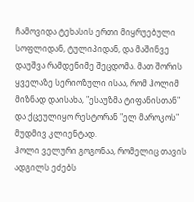ჩამოვიდა ტეხასის ერთი მიყრუებული სოფლიდან, ტულიპიდან, და მაშინვე დაუშვა რამდენიმე შეცდომა. მათ შორის ყველაზე სერიოზული ისაა, რომ ჰოლიმ მიზნად დაისახა, "ესაუზმა ტიფანისთან" და ქცეულიყო რესტორან "ელ მაროკოს" მუდმივ კლიენტად.
ჰოლი ველური გოგონაა, რომელიც თავის ადგილს ეძებს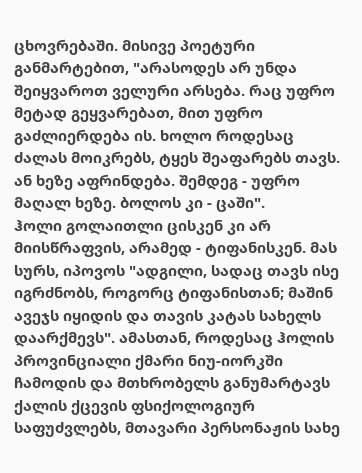ცხოვრებაში. მისივე პოეტური განმარტებით, "არასოდეს არ უნდა შეიყვაროთ ველური არსება. რაც უფრო მეტად გეყვარებათ, მით უფრო გაძლიერდება ის. ხოლო როდესაც ძალას მოიკრებს, ტყეს შეაფარებს თავს. ან ხეზე აფრინდება. შემდეგ - უფრო მაღალ ხეზე. ბოლოს კი - ცაში".
ჰოლი გოლაითლი ცისკენ კი არ მიისწრაფვის, არამედ - ტიფანისკენ. მას სურს, იპოვოს "ადგილი, სადაც თავს ისე იგრძნობს, როგორც ტიფანისთან; მაშინ ავეჯს იყიდის და თავის კატას სახელს დაარქმევს". ამასთან, როდესაც ჰოლის პროვინციალი ქმარი ნიუ-იორკში ჩამოდის და მთხრობელს განუმარტავს ქალის ქცევის ფსიქოლოგიურ საფუძვლებს, მთავარი პერსონაჟის სახე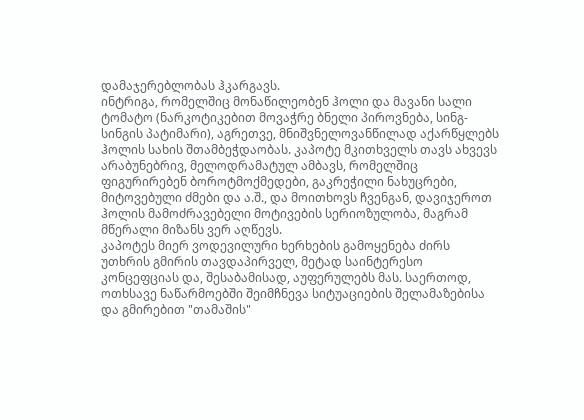დამაჯერებლობას ჰკარგავს.
ინტრიგა, რომელშიც მონაწილეობენ ჰოლი და მავანი სალი ტომატო (ნარკოტიკებით მოვაჭრე ბნელი პიროვნება, სინგ-სინგის პატიმარი), აგრეთვე, მნიშვნელოვანწილად აქარწყლებს ჰოლის სახის შთამბეჭდაობას. კაპოტე მკითხველს თავს ახვევს არაბუნებრივ, მელოდრამატულ ამბავს, რომელშიც ფიგურირებენ ბოროტმოქმედები, გაკრეჭილი ნახუცრები, მიტოვებული ძმები და ა.შ., და მოითხოვს ჩვენგან, დავიჯეროთ ჰოლის მამოძრავებელი მოტივების სერიოზულობა, მაგრამ მწერალი მიზანს ვერ აღწევს.
კაპოტეს მიერ ვოდევილური ხერხების გამოყენება ძირს უთხრის გმირის თავდაპირველ, მეტად საინტერესო კონცეფციას და, შესაბამისად, აუფერულებს მას. საერთოდ, ოთხსავე ნაწარმოებში შეიმჩნევა სიტუაციების შელამაზებისა და გმირებით "თამაშის"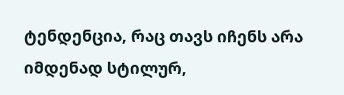ტენდენცია, რაც თავს იჩენს არა იმდენად სტილურ,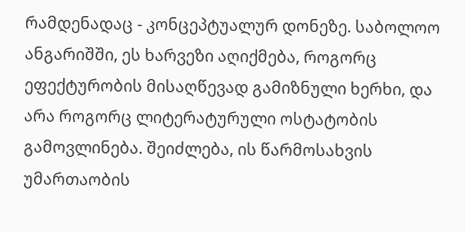რამდენადაც - კონცეპტუალურ დონეზე. საბოლოო ანგარიშში, ეს ხარვეზი აღიქმება, როგორც ეფექტურობის მისაღწევად გამიზნული ხერხი, და არა როგორც ლიტერატურული ოსტატობის გამოვლინება. შეიძლება, ის წარმოსახვის უმართაობის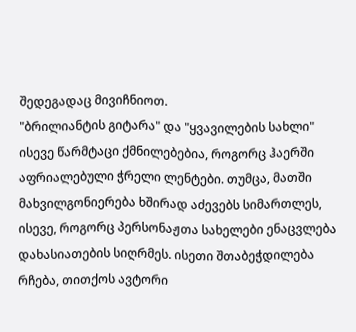შედეგადაც მივიჩნიოთ.
"ბრილიანტის გიტარა" და "ყვავილების სახლი" ისევე წარმტაცი ქმნილებებია, როგორც ჰაერში აფრიალებული ჭრელი ლენტები. თუმცა, მათში მახვილგონიერება ხშირად აძევებს სიმართლეს, ისევე, როგორც პერსონაჟთა სახელები ენაცვლება დახასიათების სიღრმეს. ისეთი შთაბეჭდილება რჩება, თითქოს ავტორი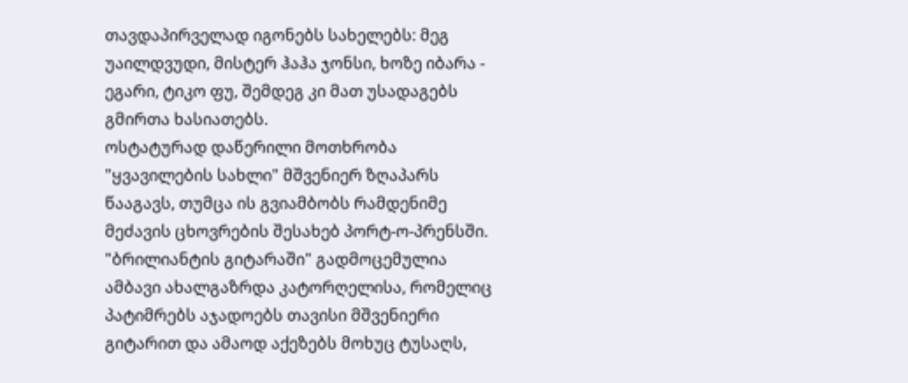თავდაპირველად იგონებს სახელებს: მეგ უაილდვუდი, მისტერ ჰაჰა ჯონსი, ხოზე იბარა - ეგარი, ტიკო ფუ, შემდეგ კი მათ უსადაგებს გმირთა ხასიათებს.
ოსტატურად დაწერილი მოთხრობა "ყვავილების სახლი" მშვენიერ ზღაპარს წააგავს, თუმცა ის გვიამბობს რამდენიმე მეძავის ცხოვრების შესახებ პორტ-ო-პრენსში. "ბრილიანტის გიტარაში" გადმოცემულია ამბავი ახალგაზრდა კატორღელისა, რომელიც პატიმრებს აჯადოებს თავისი მშვენიერი გიტარით და ამაოდ აქეზებს მოხუც ტუსაღს,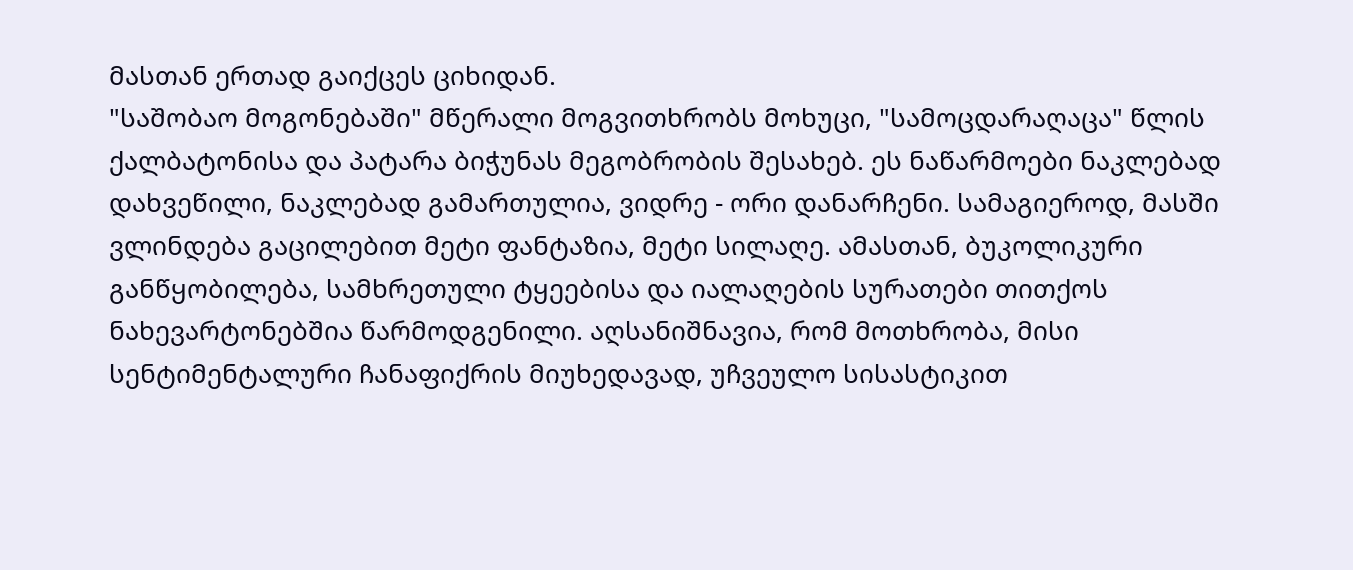მასთან ერთად გაიქცეს ციხიდან.
"საშობაო მოგონებაში" მწერალი მოგვითხრობს მოხუცი, "სამოცდარაღაცა" წლის ქალბატონისა და პატარა ბიჭუნას მეგობრობის შესახებ. ეს ნაწარმოები ნაკლებად დახვეწილი, ნაკლებად გამართულია, ვიდრე - ორი დანარჩენი. სამაგიეროდ, მასში ვლინდება გაცილებით მეტი ფანტაზია, მეტი სილაღე. ამასთან, ბუკოლიკური განწყობილება, სამხრეთული ტყეებისა და იალაღების სურათები თითქოს ნახევარტონებშია წარმოდგენილი. აღსანიშნავია, რომ მოთხრობა, მისი სენტიმენტალური ჩანაფიქრის მიუხედავად, უჩვეულო სისასტიკით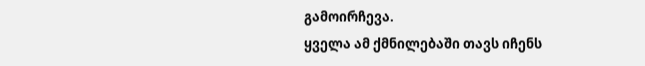გამოირჩევა.
ყველა ამ ქმნილებაში თავს იჩენს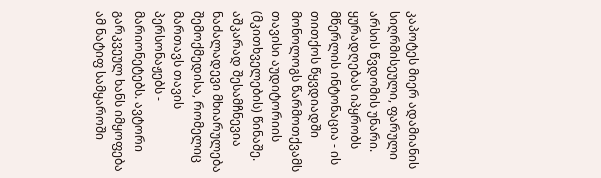კაპოტეს მიერ ადამიანის სიღრმისეული, ფარული არსის წვდომის უნარი. ყურადღებას იპყრობს მწერლის ინტონაცია - ის თითქოს წყვდიადში მონოლოგს წარმოთქვამს თავისი აუდიტორიის (მკითხველების) წინაშე. აშკარად შესამჩნევია ნაძალადევი მხიარულება შემოქმედისა, რომელიც მართავს თავის პერსონაჟებს - მარიონეტებს. ავტორი გარკვეულ ხანს იმყოფება ამ ნატიფ სამყაროში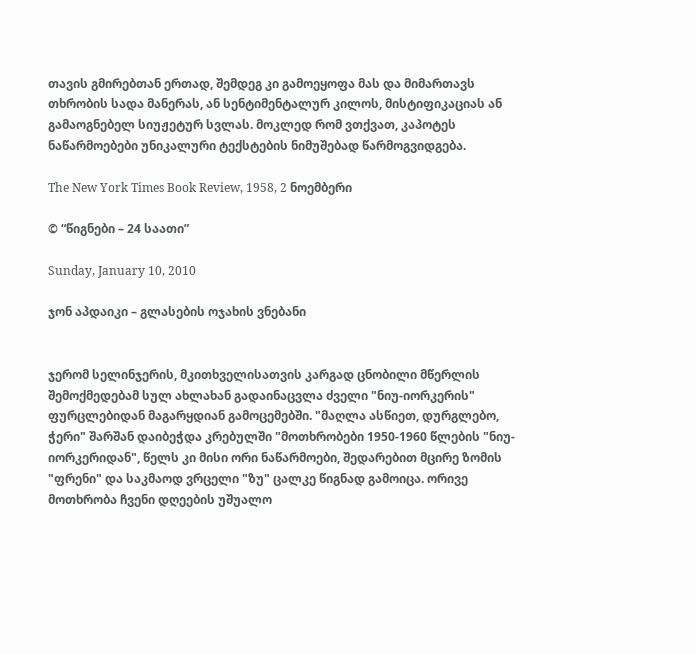თავის გმირებთან ერთად, შემდეგ კი გამოეყოფა მას და მიმართავს თხრობის სადა მანერას, ან სენტიმენტალურ კილოს, მისტიფიკაციას ან გამაოგნებელ სიუჟეტურ სვლას. მოკლედ რომ ვთქვათ, კაპოტეს ნაწარმოებები უნიკალური ტექსტების ნიმუშებად წარმოგვიდგება.

The New York Times Book Review, 1958, 2 ნოემბერი

© “წიგნები – 24 საათი”

Sunday, January 10, 2010

ჯონ აპდაიკი – გლასების ოჯახის ვნებანი


ჯერომ სელინჯერის, მკითხველისათვის კარგად ცნობილი მწერლის შემოქმედებამ სულ ახლახან გადაინაცვლა ძველი "ნიუ-იორკერის" ფურცლებიდან მაგარყდიან გამოცემებში. "მაღლა ასწიეთ, დურგლებო, ჭერი" შარშან დაიბეჭდა კრებულში "მოთხრობები 1950-1960 წლების "ნიუ-იორკერიდან", წელს კი მისი ორი ნაწარმოები, შედარებით მცირე ზომის "ფრენი" და საკმაოდ ვრცელი "ზუ" ცალკე წიგნად გამოიცა. ორივე მოთხრობა ჩვენი დღეების უშუალო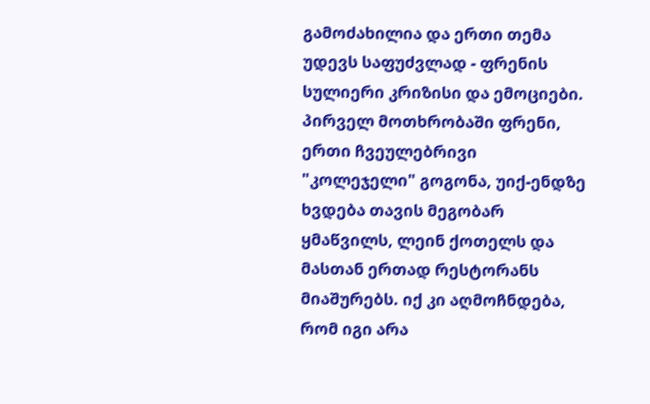გამოძახილია და ერთი თემა უდევს საფუძვლად - ფრენის სულიერი კრიზისი და ემოციები.
პირველ მოთხრობაში ფრენი, ერთი ჩვეულებრივი "კოლეჯელი" გოგონა, უიქ-ენდზე ხვდება თავის მეგობარ ყმაწვილს, ლეინ ქოთელს და მასთან ერთად რესტორანს მიაშურებს. იქ კი აღმოჩნდება, რომ იგი არა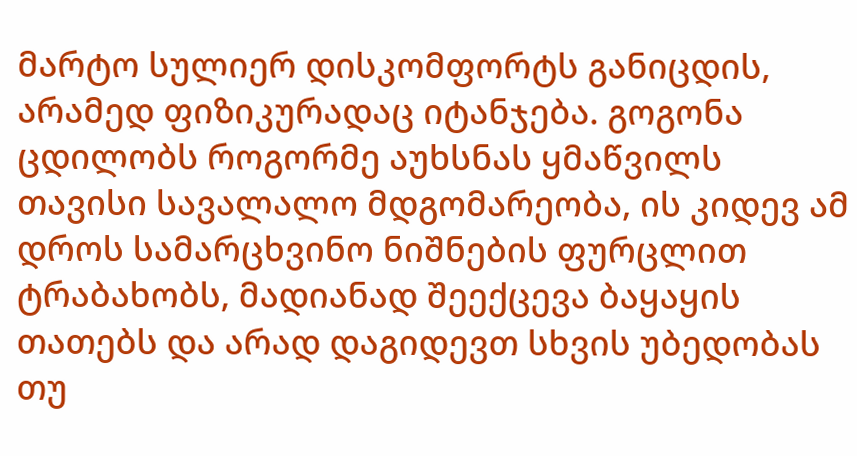მარტო სულიერ დისკომფორტს განიცდის, არამედ ფიზიკურადაც იტანჯება. გოგონა ცდილობს როგორმე აუხსნას ყმაწვილს თავისი სავალალო მდგომარეობა, ის კიდევ ამ დროს სამარცხვინო ნიშნების ფურცლით ტრაბახობს, მადიანად შეექცევა ბაყაყის თათებს და არად დაგიდევთ სხვის უბედობას თუ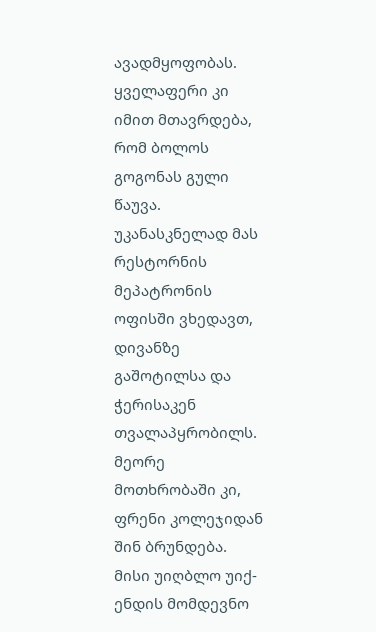ავადმყოფობას. ყველაფერი კი იმით მთავრდება, რომ ბოლოს გოგონას გული წაუვა. უკანასკნელად მას რესტორნის მეპატრონის ოფისში ვხედავთ, დივანზე გაშოტილსა და ჭერისაკენ თვალაპყრობილს.
მეორე მოთხრობაში კი, ფრენი კოლეჯიდან შინ ბრუნდება. მისი უიღბლო უიქ-ენდის მომდევნო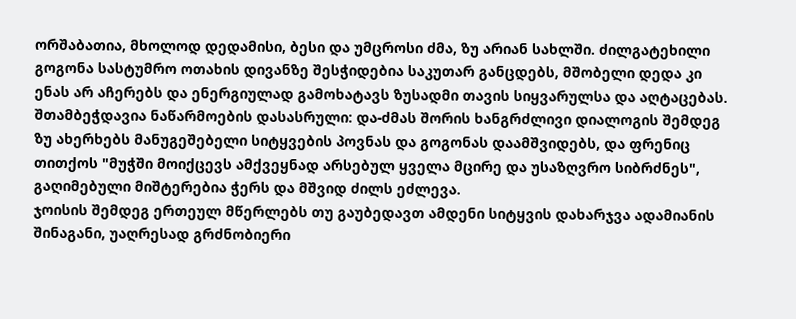ორშაბათია, მხოლოდ დედამისი, ბესი და უმცროსი ძმა, ზუ არიან სახლში. ძილგატეხილი გოგონა სასტუმრო ოთახის დივანზე შესჭიდებია საკუთარ განცდებს, მშობელი დედა კი ენას არ აჩერებს და ენერგიულად გამოხატავს ზუსადმი თავის სიყვარულსა და აღტაცებას. შთამბეჭდავია ნაწარმოების დასასრული: და-ძმას შორის ხანგრძლივი დიალოგის შემდეგ ზუ ახერხებს მანუგეშებელი სიტყვების პოვნას და გოგონას დაამშვიდებს, და ფრენიც თითქოს "მუჭში მოიქცევს ამქვეყნად არსებულ ყველა მცირე და უსაზღვრო სიბრძნეს", გაღიმებული მიშტერებია ჭერს და მშვიდ ძილს ეძლევა.
ჯოისის შემდეგ ერთეულ მწერლებს თუ გაუბედავთ ამდენი სიტყვის დახარჯვა ადამიანის შინაგანი, უაღრესად გრძნობიერი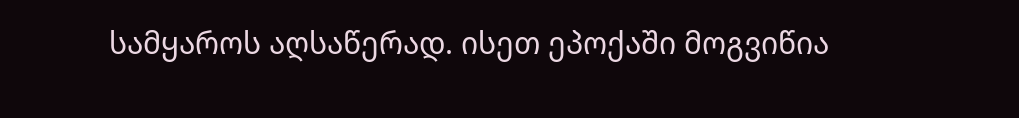სამყაროს აღსაწერად. ისეთ ეპოქაში მოგვიწია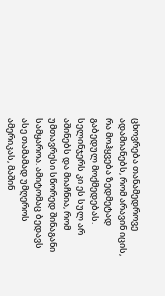ცხოვრება თანამედროვე ადამიანებს, რომ არავინ იცის, რა მოჰყვება ზედმეტად გაბედულ მოქმედებას. სელინჯერს კი ეს სულ არ აშინებს და მიაჩნია, რომ უმთავრესი სწორედ შინაგანი სამყაროა. ამიტომაც ბედავს ასე თამამად უმღეროს ამერიკას, მაშინ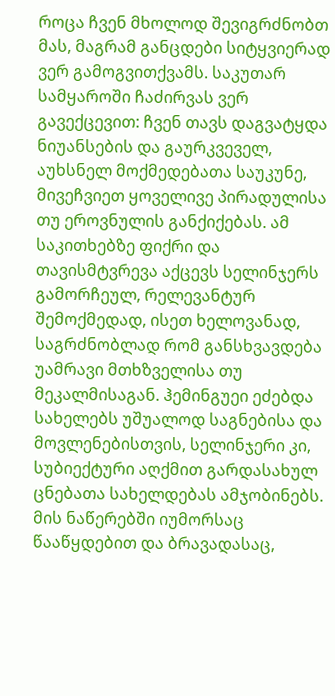როცა ჩვენ მხოლოდ შევიგრძნობთ მას, მაგრამ განცდები სიტყვიერად ვერ გამოგვითქვამს. საკუთარ სამყაროში ჩაძირვას ვერ გავექცევით: ჩვენ თავს დაგვატყდა ნიუანსების და გაურკვეველ, აუხსნელ მოქმედებათა საუკუნე, მივეჩვიეთ ყოველივე პირადულისა თუ ეროვნულის განქიქებას. ამ საკითხებზე ფიქრი და თავისმტვრევა აქცევს სელინჯერს გამორჩეულ, რელევანტურ შემოქმედად, ისეთ ხელოვანად, საგრძნობლად რომ განსხვავდება უამრავი მთხზველისა თუ მეკალმისაგან. ჰემინგუეი ეძებდა სახელებს უშუალოდ საგნებისა და მოვლენებისთვის, სელინჯერი კი, სუბიექტური აღქმით გარდასახულ ცნებათა სახელდებას ამჯობინებს. მის ნაწერებში იუმორსაც წააწყდებით და ბრავადასაც,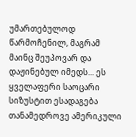უმართებულოდ წარმოჩენილ, მაგრამ მაინც შეუპოვარ და დაჟინებულ იმედს... ეს ყველაფერი საოცარი სიზუსტით ესადაგება თანამედროვე ამერიკული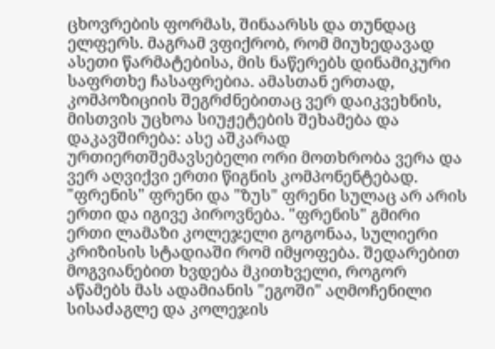ცხოვრების ფორმას, შინაარსს და თუნდაც ელფერს. მაგრამ ვფიქრობ, რომ მიუხედავად ასეთი წარმატებისა, მის ნაწერებს დინამიკური საფრთხე ჩასაფრებია. ამასთან ერთად, კომპოზიციის შეგრძნებითაც ვერ დაიკვეხნის, მისთვის უცხოა სიუჟეტების შეხამება და დაკავშირება: ასე აშკარად ურთიერთშემავსებელი ორი მოთხრობა ვერა და ვერ აღვიქვი ერთი წიგნის კომპონენტებად.
"ფრენის" ფრენი და "ზუს" ფრენი სულაც არ არის ერთი და იგივე პიროვნება. "ფრენის" გმირი ერთი ლამაზი კოლეჯელი გოგონაა, სულიერი კრიზისის სტადიაში რომ იმყოფება. შედარებით მოგვიანებით ხვდება მკითხველი, როგორ აწამებს მას ადამიანის "ეგოში" აღმოჩენილი სისაძაგლე და კოლეჯის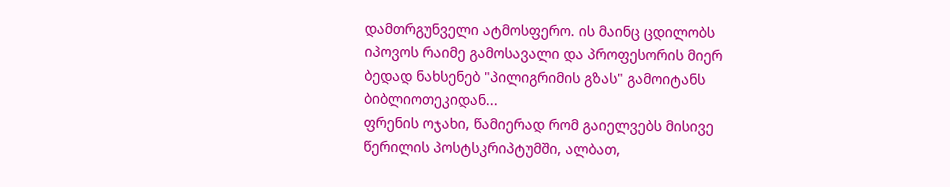დამთრგუნველი ატმოსფერო. ის მაინც ცდილობს იპოვოს რაიმე გამოსავალი და პროფესორის მიერ ბედად ნახსენებ "პილიგრიმის გზას" გამოიტანს ბიბლიოთეკიდან...
ფრენის ოჯახი, წამიერად რომ გაიელვებს მისივე წერილის პოსტსკრიპტუმში, ალბათ,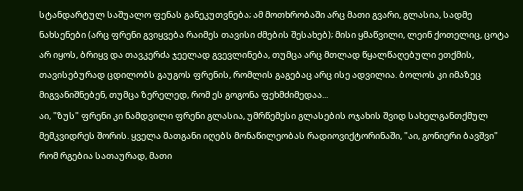სტანდარტულ საშუალო ფენას განეკუთვნება; ამ მოთხრობაში არც მათი გვარი, გლასია, სადმე ნახსენები (არც ფრენი გვიყვება რაიმეს თავისი ძმების შესახებ); მისი ყმაწვილი, ლეინ ქოთელიც, ცოტა არ იყოს, ბრიყვ და თავკერძა ჯეელად გვევლინება, თუმცა არც მთლად წყალწაღებული ეთქმის, თავისებურად ცდილობს გაუგოს ფრენის, რომლის გაგებაც არც ისე ადვილია. ბოლოს კი იმაზეც მიგვანიშნებენ, თუმცა ზერელედ, რომ ეს გოგონა ფეხმძიმედაა...
აი, "ზუს" ფრენი კი ნამდვილი ფრენი გლასია, უმრწემესი გლასების ოჯახის შვიდ სახელგანთქმულ მემკვიდრეს შორის. ყველა მათგანი იღებს მონაწილეობას რადიოვიქტორინაში, "აი, გონიერი ბავშვი" რომ რგებია სათაურად, მათი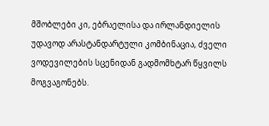მშობლები კი, ებრაელისა და ირლანდიელის უდავოდ არასტანდარტული კომბინაცია, ძველი ვოდევილების სცენიდან გადმომხტარ წყვილს მოგვაგონებს.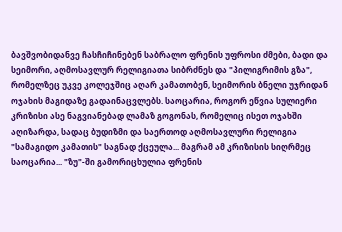ბავშვობიდანვე ჩასჩიჩინებენ საბრალო ფრენის უფროსი ძმები, ბადი და სეიმორი, აღმოსავლურ რელიგიათა სიბრძნეს და "პილიგრიმის გზა", რომელზეც უკვე კოლეჯშიც აღარ კამათობენ, სეიმორის ბნელი უჯრიდან ოჯახის მაგიდაზე გადაინაცვლებს. საოცარია, როგორ ეწვია სულიერი კრიზისი ასე ნაგვიანებად ლამაზ გოგონას, რომელიც ისეთ ოჯახში აღიზარდა, სადაც ბუდიზმი და საერთოდ აღმოსავლური რელიგია "სამაგიდო კამათის" საგნად ქცეულა... მაგრამ ამ კრიზისის სიღრმეც საოცარია... "ზუ"-ში გამორიცხულია ფრენის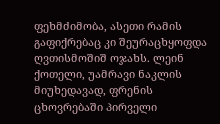ფეხმძიმობა, ასეთი რამის გაფიქრებაც კი შეურაცხყოფდა ღვთისმოშიშ ოჯახს. ლეინ ქოთელი, უამრავი ნაკლის მიუხედავად, ფრენის ცხოვრებაში პირველი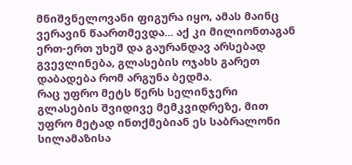მნიშვნელოვანი ფიგურა იყო, ამას მაინც ვერავინ წაართმევდა... აქ კი მილიონთაგან ერთ-ერთ უხეშ და გაურანდავ არსებად გვევლინება, გლასების ოჯახს გარეთ დაბადება რომ არგუნა ბედმა.
რაც უფრო მეტს წერს სელინჯერი გლასების შვიდივე მემკვიდრეზე, მით უფრო მეტად ინთქმებიან ეს საბრალონი სილამაზისა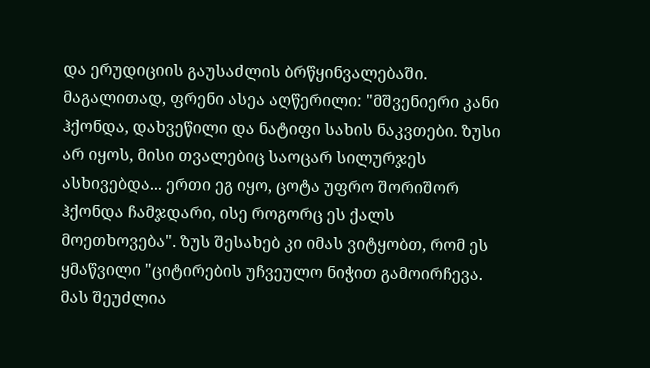და ერუდიციის გაუსაძლის ბრწყინვალებაში. მაგალითად, ფრენი ასეა აღწერილი: "მშვენიერი კანი ჰქონდა, დახვეწილი და ნატიფი სახის ნაკვთები. ზუსი არ იყოს, მისი თვალებიც საოცარ სილურჯეს ასხივებდა... ერთი ეგ იყო, ცოტა უფრო შორიშორ ჰქონდა ჩამჯდარი, ისე როგორც ეს ქალს მოეთხოვება". ზუს შესახებ კი იმას ვიტყობთ, რომ ეს ყმაწვილი "ციტირების უჩვეულო ნიჭით გამოირჩევა. მას შეუძლია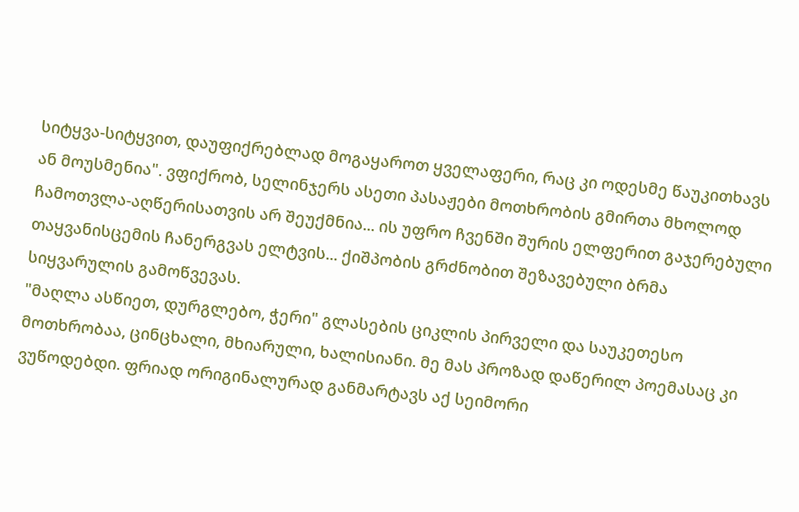სიტყვა-სიტყვით, დაუფიქრებლად მოგაყაროთ ყველაფერი, რაც კი ოდესმე წაუკითხავს ან მოუსმენია". ვფიქრობ, სელინჯერს ასეთი პასაჟები მოთხრობის გმირთა მხოლოდ ჩამოთვლა-აღწერისათვის არ შეუქმნია... ის უფრო ჩვენში შურის ელფერით გაჯერებული თაყვანისცემის ჩანერგვას ელტვის... ქიშპობის გრძნობით შეზავებული ბრმა სიყვარულის გამოწვევას.
"მაღლა ასწიეთ, დურგლებო, ჭერი" გლასების ციკლის პირველი და საუკეთესო მოთხრობაა, ცინცხალი, მხიარული, ხალისიანი. მე მას პროზად დაწერილ პოემასაც კი ვუწოდებდი. ფრიად ორიგინალურად განმარტავს აქ სეიმორი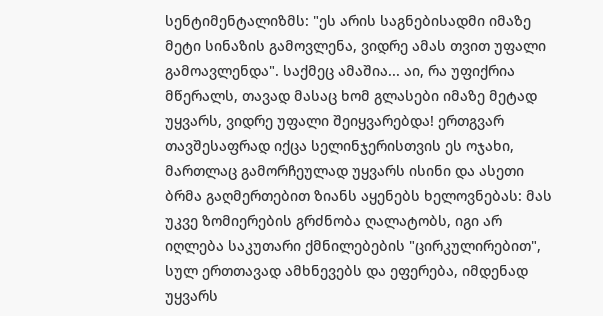სენტიმენტალიზმს: "ეს არის საგნებისადმი იმაზე მეტი სინაზის გამოვლენა, ვიდრე ამას თვით უფალი გამოავლენდა". საქმეც ამაშია... აი, რა უფიქრია მწერალს, თავად მასაც ხომ გლასები იმაზე მეტად უყვარს, ვიდრე უფალი შეიყვარებდა! ერთგვარ თავშესაფრად იქცა სელინჯერისთვის ეს ოჯახი, მართლაც გამორჩეულად უყვარს ისინი და ასეთი ბრმა გაღმერთებით ზიანს აყენებს ხელოვნებას: მას უკვე ზომიერების გრძნობა ღალატობს, იგი არ იღლება საკუთარი ქმნილებების "ცირკულირებით", სულ ერთთავად ამხნევებს და ეფერება, იმდენად უყვარს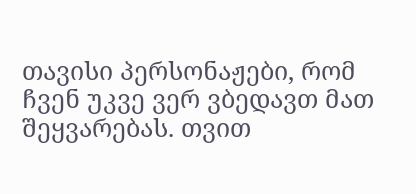თავისი პერსონაჟები, რომ ჩვენ უკვე ვერ ვბედავთ მათ შეყვარებას. თვით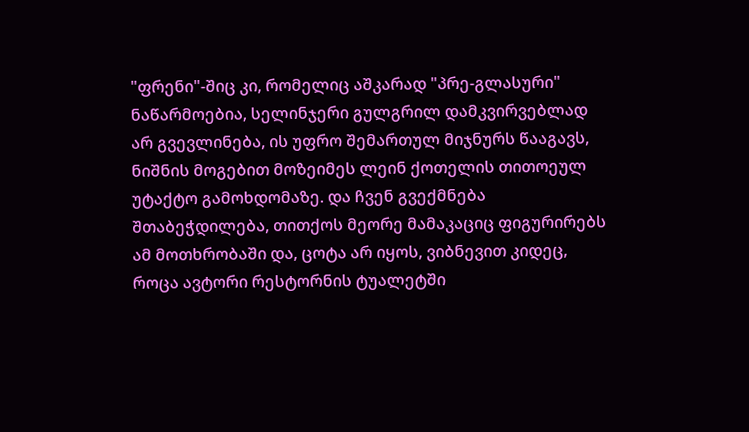"ფრენი"-შიც კი, რომელიც აშკარად "პრე-გლასური" ნაწარმოებია, სელინჯერი გულგრილ დამკვირვებლად არ გვევლინება, ის უფრო შემართულ მიჯნურს წააგავს, ნიშნის მოგებით მოზეიმეს ლეინ ქოთელის თითოეულ უტაქტო გამოხდომაზე. და ჩვენ გვექმნება შთაბეჭდილება, თითქოს მეორე მამაკაციც ფიგურირებს ამ მოთხრობაში და, ცოტა არ იყოს, ვიბნევით კიდეც, როცა ავტორი რესტორნის ტუალეტში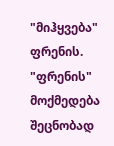"მიჰყვება" ფრენის.
"ფრენის" მოქმედება შეცნობად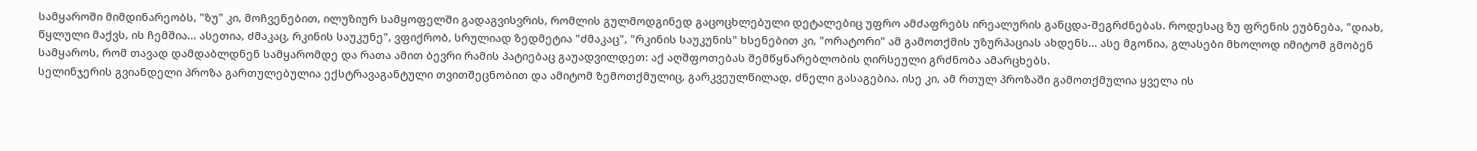სამყაროში მიმდინარეობს, "ზუ" კი, მოჩვენებით, ილუზიურ სამყოფელში გადაგვისვრის, რომლის გულმოდგინედ გაცოცხლებული დეტალებიც უფრო ამძაფრებს ირეალურის განცდა-შეგრძნებას. როდესაც ზუ ფრენის ეუბნება, "დიახ, წყლული მაქვს, ის ჩემშია... ასეთია, ძმაკაც, რკინის საუკუნე", ვფიქრობ, სრულიად ზედმეტია "ძმაკაც", "რკინის საუკუნის" ხსენებით კი, "ორატორი" ამ გამოთქმის უზურპაციას ახდენს... ასე მგონია, გლასები მხოლოდ იმიტომ გმობენ სამყაროს, რომ თავად დამდაბლდნენ სამყარომდე და რათა ამით ბევრი რამის პატიებაც გაუადვილდეთ: აქ აღშფოთებას შემწყნარებლობის ღირსეული გრძნობა ამარცხებს.
სელინჯერის გვიანდელი პროზა გართულებულია ექსტრავაგანტული თვითშეცნობით და ამიტომ ზემოთქმულიც, გარკვეულწილად, ძნელი გასაგებია. ისე კი, ამ რთულ პროზაში გამოთქმულია ყველა ის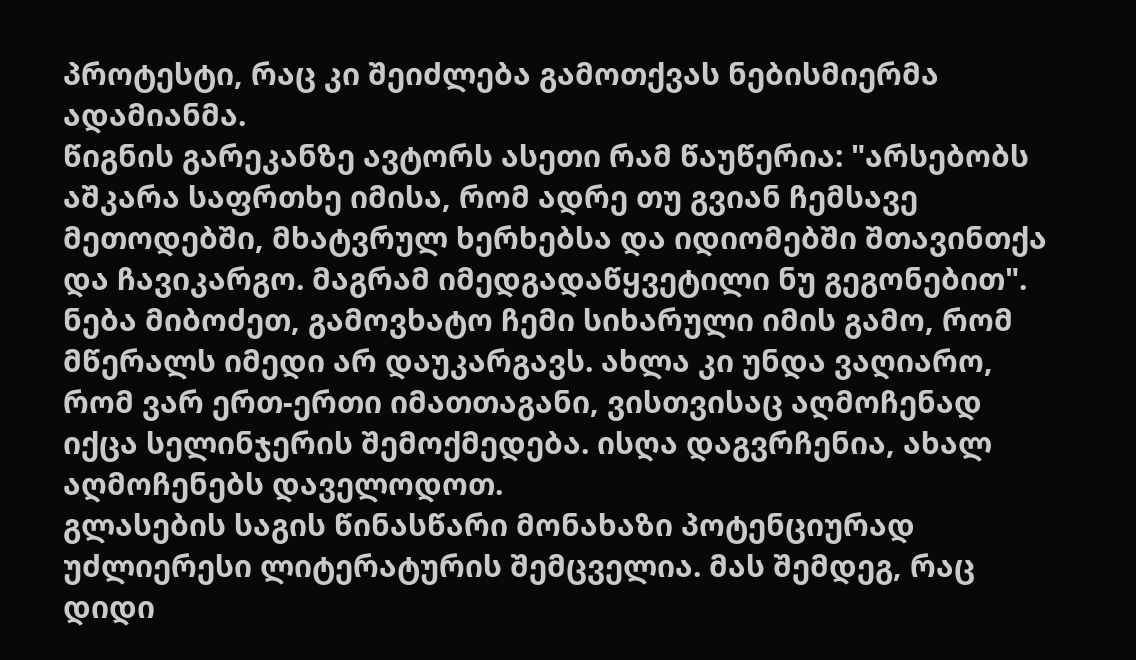პროტესტი, რაც კი შეიძლება გამოთქვას ნებისმიერმა ადამიანმა.
წიგნის გარეკანზე ავტორს ასეთი რამ წაუწერია: "არსებობს აშკარა საფრთხე იმისა, რომ ადრე თუ გვიან ჩემსავე მეთოდებში, მხატვრულ ხერხებსა და იდიომებში შთავინთქა და ჩავიკარგო. მაგრამ იმედგადაწყვეტილი ნუ გეგონებით". ნება მიბოძეთ, გამოვხატო ჩემი სიხარული იმის გამო, რომ მწერალს იმედი არ დაუკარგავს. ახლა კი უნდა ვაღიარო, რომ ვარ ერთ-ერთი იმათთაგანი, ვისთვისაც აღმოჩენად იქცა სელინჯერის შემოქმედება. ისღა დაგვრჩენია, ახალ აღმოჩენებს დაველოდოთ.
გლასების საგის წინასწარი მონახაზი პოტენციურად უძლიერესი ლიტერატურის შემცველია. მას შემდეგ, რაც დიდი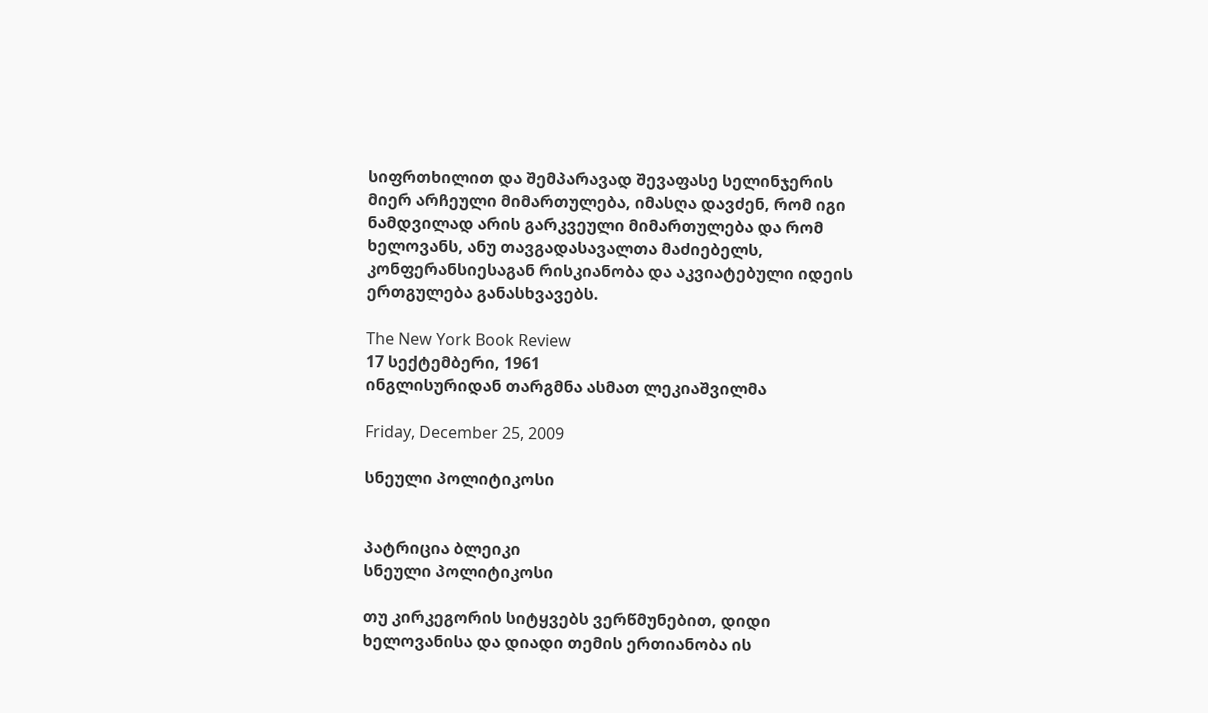სიფრთხილით და შემპარავად შევაფასე სელინჯერის მიერ არჩეული მიმართულება, იმასღა დავძენ, რომ იგი ნამდვილად არის გარკვეული მიმართულება და რომ ხელოვანს, ანუ თავგადასავალთა მაძიებელს, კონფერანსიესაგან რისკიანობა და აკვიატებული იდეის ერთგულება განასხვავებს.

The New York Book Review
17 სექტემბერი, 1961
ინგლისურიდან თარგმნა ასმათ ლეკიაშვილმა

Friday, December 25, 2009

სნეული პოლიტიკოსი


პატრიცია ბლეიკი
სნეული პოლიტიკოსი

თუ კირკეგორის სიტყვებს ვერწმუნებით, დიდი ხელოვანისა და დიადი თემის ერთიანობა ის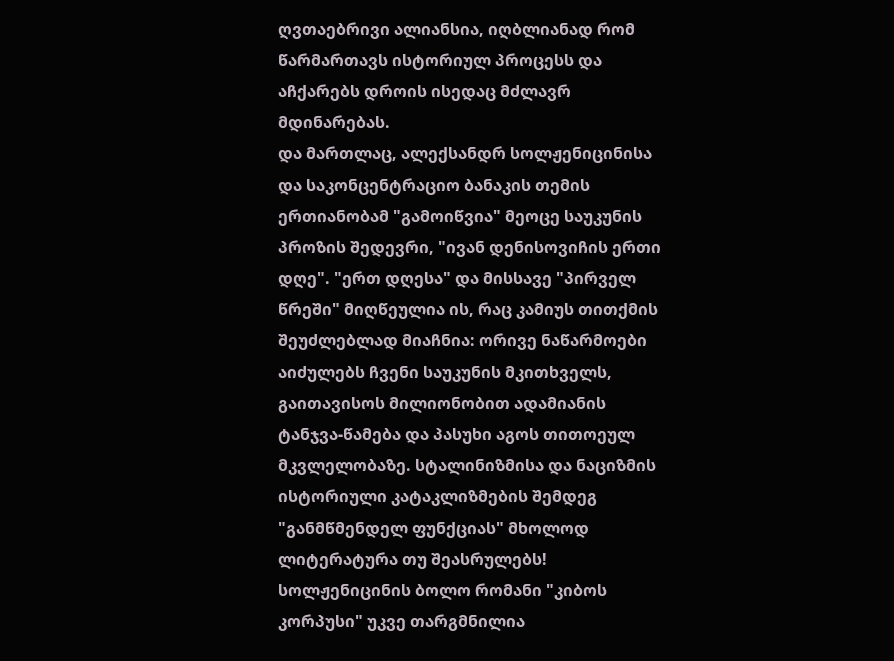ღვთაებრივი ალიანსია, იღბლიანად რომ წარმართავს ისტორიულ პროცესს და აჩქარებს დროის ისედაც მძლავრ მდინარებას.
და მართლაც, ალექსანდრ სოლჟენიცინისა და საკონცენტრაციო ბანაკის თემის ერთიანობამ "გამოიწვია" მეოცე საუკუნის პროზის შედევრი, "ივან დენისოვიჩის ერთი დღე". "ერთ დღესა" და მისსავე "პირველ წრეში" მიღწეულია ის, რაც კამიუს თითქმის შეუძლებლად მიაჩნია: ორივე ნაწარმოები აიძულებს ჩვენი საუკუნის მკითხველს, გაითავისოს მილიონობით ადამიანის ტანჯვა-წამება და პასუხი აგოს თითოეულ მკვლელობაზე. სტალინიზმისა და ნაციზმის ისტორიული კატაკლიზმების შემდეგ "განმწმენდელ ფუნქციას" მხოლოდ ლიტერატურა თუ შეასრულებს!
სოლჟენიცინის ბოლო რომანი "კიბოს კორპუსი" უკვე თარგმნილია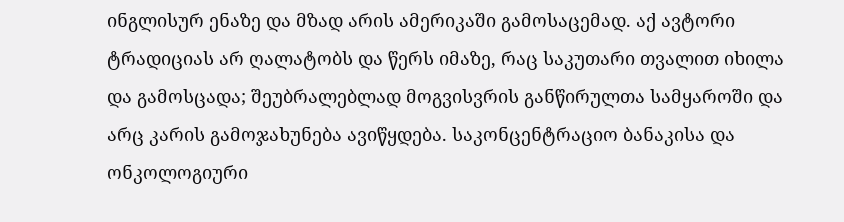ინგლისურ ენაზე და მზად არის ამერიკაში გამოსაცემად. აქ ავტორი ტრადიციას არ ღალატობს და წერს იმაზე, რაც საკუთარი თვალით იხილა და გამოსცადა; შეუბრალებლად მოგვისვრის განწირულთა სამყაროში და არც კარის გამოჯახუნება ავიწყდება. საკონცენტრაციო ბანაკისა და ონკოლოგიური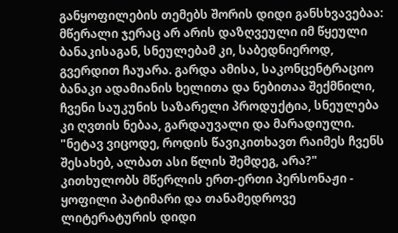განყოფილების თემებს შორის დიდი განსხვავებაა: მწერალი ჯერაც არ არის დაზღვეული იმ წყეული ბანაკისაგან, სნეულებამ კი, საბედნიეროდ, გვერდით ჩაუარა. გარდა ამისა, საკონცენტრაციო ბანაკი ადამიანის ხელითა და ნებითაა შექმნილი, ჩვენი საუკუნის საზარელი პროდუქტია, სნეულება კი ღვთის ნებაა, გარდაუვალი და მარადიული. "ნეტავ ვიცოდე, როდის წავიკითხავთ რაიმეს ჩვენს შესახებ, ალბათ ასი წლის შემდეგ, არა?" კითხულობს მწერლის ერთ-ერთი პერსონაჟი - ყოფილი პატიმარი და თანამედროვე ლიტერატურის დიდი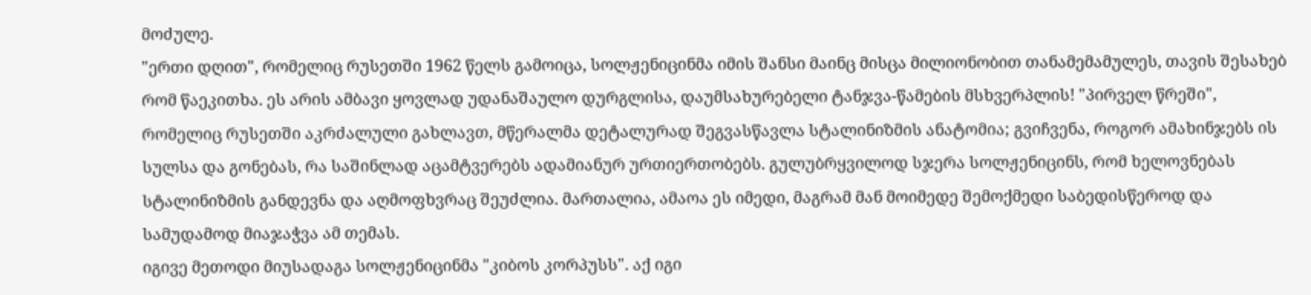მოძულე.
"ერთი დღით", რომელიც რუსეთში 1962 წელს გამოიცა, სოლჟენიცინმა იმის შანსი მაინც მისცა მილიონობით თანამემამულეს, თავის შესახებ რომ წაეკითხა. ეს არის ამბავი ყოვლად უდანაშაულო დურგლისა, დაუმსახურებელი ტანჯვა-წამების მსხვერპლის! "პირველ წრეში", რომელიც რუსეთში აკრძალული გახლავთ, მწერალმა დეტალურად შეგვასწავლა სტალინიზმის ანატომია; გვიჩვენა, როგორ ამახინჯებს ის სულსა და გონებას, რა საშინლად აცამტვერებს ადამიანურ ურთიერთობებს. გულუბრყვილოდ სჯერა სოლჟენიცინს, რომ ხელოვნებას სტალინიზმის განდევნა და აღმოფხვრაც შეუძლია. მართალია, ამაოა ეს იმედი, მაგრამ მან მოიმედე შემოქმედი საბედისწეროდ და სამუდამოდ მიაჯაჭვა ამ თემას.
იგივე მეთოდი მიუსადაგა სოლჟენიცინმა "კიბოს კორპუსს". აქ იგი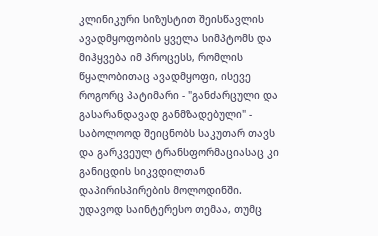კლინიკური სიზუსტით შეისწავლის ავადმყოფობის ყველა სიმპტომს და მიჰყვება იმ პროცესს, რომლის წყალობითაც ავადმყოფი, ისევე როგორც პატიმარი - "განძარცული და გასარანდავად განმზადებული" - საბოლოოდ შეიცნობს საკუთარ თავს და გარკვეულ ტრანსფორმაციასაც კი განიცდის სიკვდილთან დაპირისპირების მოლოდინში. უდავოდ საინტერესო თემაა, თუმც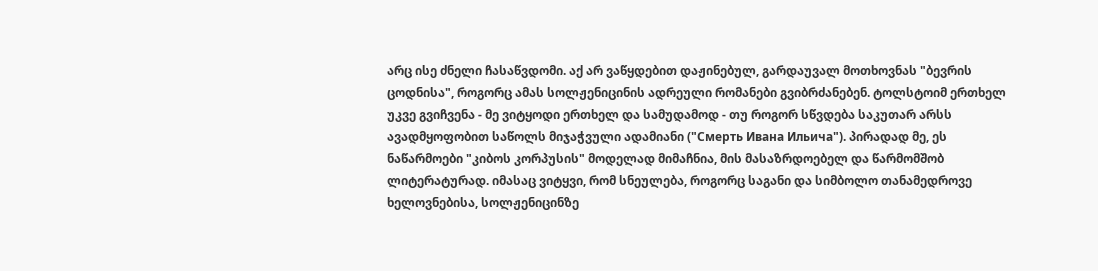არც ისე ძნელი ჩასაწვდომი. აქ არ ვაწყდებით დაჟინებულ, გარდაუვალ მოთხოვნას "ბევრის ცოდნისა", როგორც ამას სოლჟენიცინის ადრეული რომანები გვიბრძანებენ. ტოლსტოიმ ერთხელ უკვე გვიჩვენა - მე ვიტყოდი ერთხელ და სამუდამოდ - თუ როგორ სწვდება საკუთარ არსს ავადმყოფობით საწოლს მიჯაჭვული ადამიანი ("Смерть Ивана Ильича"). პირადად მე, ეს ნაწარმოები "კიბოს კორპუსის" მოდელად მიმაჩნია, მის მასაზრდოებელ და წარმომშობ ლიტერატურად. იმასაც ვიტყვი, რომ სნეულება, როგორც საგანი და სიმბოლო თანამედროვე ხელოვნებისა, სოლჟენიცინზე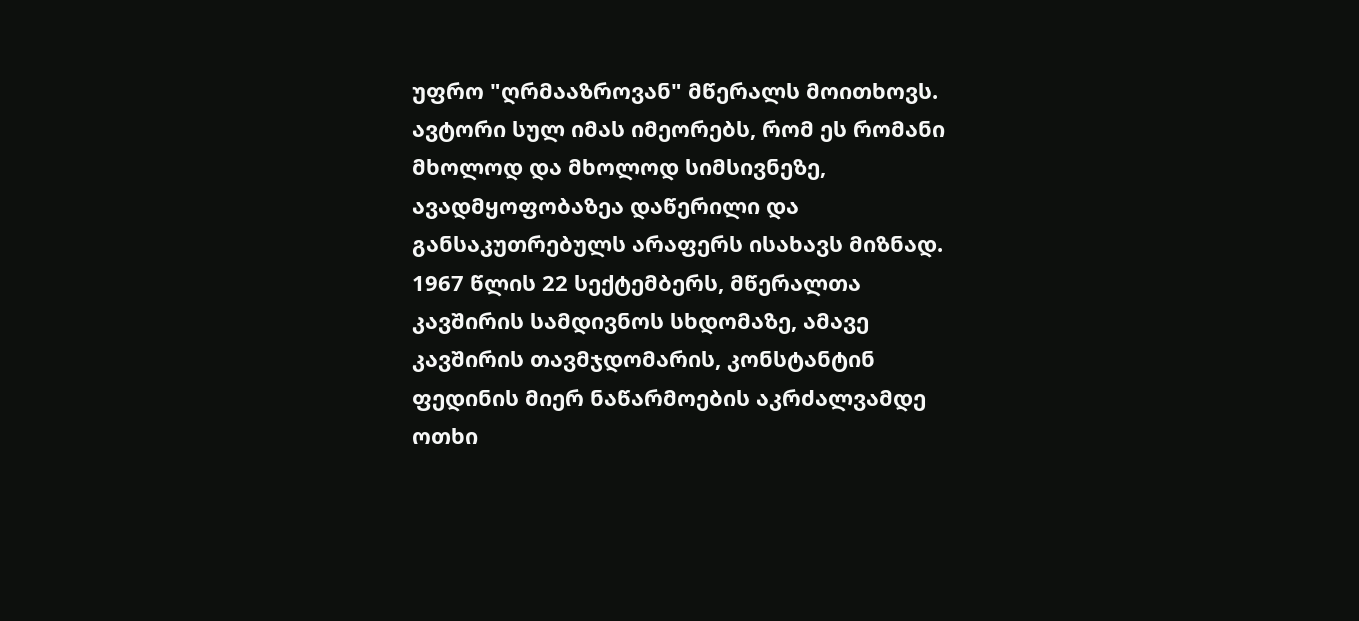უფრო "ღრმააზროვან" მწერალს მოითხოვს.
ავტორი სულ იმას იმეორებს, რომ ეს რომანი მხოლოდ და მხოლოდ სიმსივნეზე, ავადმყოფობაზეა დაწერილი და განსაკუთრებულს არაფერს ისახავს მიზნად. 1967 წლის 22 სექტემბერს, მწერალთა კავშირის სამდივნოს სხდომაზე, ამავე კავშირის თავმჯდომარის, კონსტანტინ ფედინის მიერ ნაწარმოების აკრძალვამდე ოთხი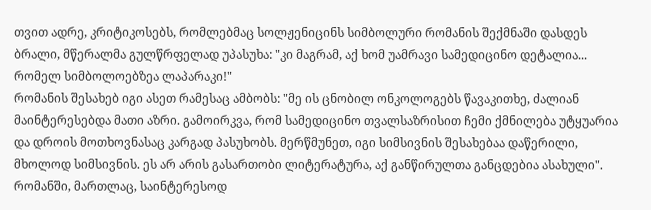თვით ადრე, კრიტიკოსებს, რომლებმაც სოლჟენიცინს სიმბოლური რომანის შექმნაში დასდეს ბრალი, მწერალმა გულწრფელად უპასუხა: "კი მაგრამ, აქ ხომ უამრავი სამედიცინო დეტალია... რომელ სიმბოლოებზეა ლაპარაკი!"
რომანის შესახებ იგი ასეთ რამესაც ამბობს: "მე ის ცნობილ ონკოლოგებს წავაკითხე, ძალიან მაინტერესებდა მათი აზრი. გამოირკვა, რომ სამედიცინო თვალსაზრისით ჩემი ქმნილება უტყუარია და დროის მოთხოვნასაც კარგად პასუხობს. მერწმუნეთ, იგი სიმსივნის შესახებაა დაწერილი, მხოლოდ სიმსივნის. ეს არ არის გასართობი ლიტერატურა, აქ განწირულთა განცდებია ასახული".
რომანში, მართლაც, საინტერესოდ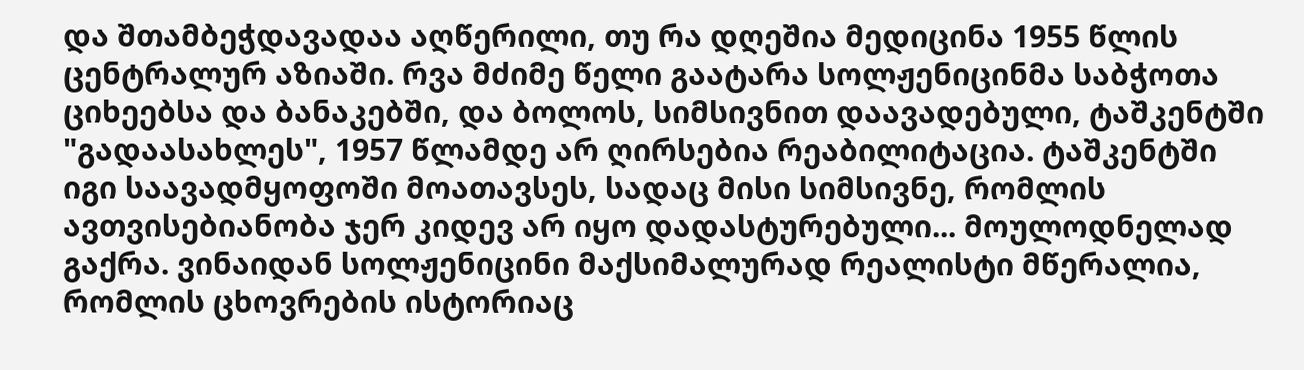და შთამბეჭდავადაა აღწერილი, თუ რა დღეშია მედიცინა 1955 წლის ცენტრალურ აზიაში. რვა მძიმე წელი გაატარა სოლჟენიცინმა საბჭოთა ციხეებსა და ბანაკებში, და ბოლოს, სიმსივნით დაავადებული, ტაშკენტში "გადაასახლეს", 1957 წლამდე არ ღირსებია რეაბილიტაცია. ტაშკენტში იგი საავადმყოფოში მოათავსეს, სადაც მისი სიმსივნე, რომლის ავთვისებიანობა ჯერ კიდევ არ იყო დადასტურებული... მოულოდნელად გაქრა. ვინაიდან სოლჟენიცინი მაქსიმალურად რეალისტი მწერალია, რომლის ცხოვრების ისტორიაც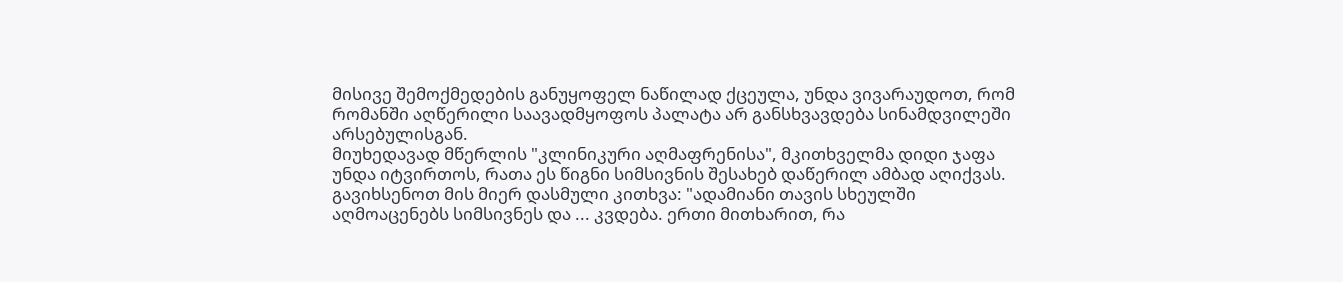მისივე შემოქმედების განუყოფელ ნაწილად ქცეულა, უნდა ვივარაუდოთ, რომ რომანში აღწერილი საავადმყოფოს პალატა არ განსხვავდება სინამდვილეში არსებულისგან.
მიუხედავად მწერლის "კლინიკური აღმაფრენისა", მკითხველმა დიდი ჯაფა უნდა იტვირთოს, რათა ეს წიგნი სიმსივნის შესახებ დაწერილ ამბად აღიქვას. გავიხსენოთ მის მიერ დასმული კითხვა: "ადამიანი თავის სხეულში აღმოაცენებს სიმსივნეს და ... კვდება. ერთი მითხარით, რა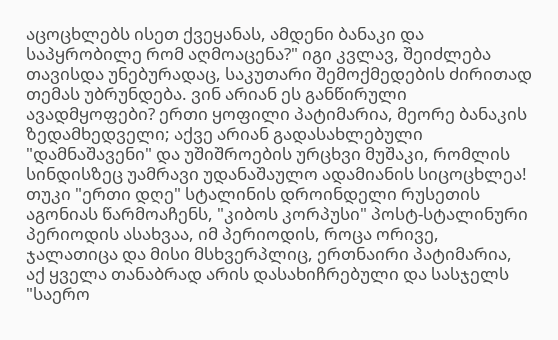აცოცხლებს ისეთ ქვეყანას, ამდენი ბანაკი და საპყრობილე რომ აღმოაცენა?" იგი კვლავ, შეიძლება თავისდა უნებურადაც, საკუთარი შემოქმედების ძირითად თემას უბრუნდება. ვინ არიან ეს განწირული ავადმყოფები? ერთი ყოფილი პატიმარია, მეორე ბანაკის ზედამხედველი; აქვე არიან გადასახლებული "დამნაშავენი" და უშიშროების ურცხვი მუშაკი, რომლის სინდისზეც უამრავი უდანაშაულო ადამიანის სიცოცხლეა! თუკი "ერთი დღე" სტალინის დროინდელი რუსეთის აგონიას წარმოაჩენს, "კიბოს კორპუსი" პოსტ-სტალინური პერიოდის ასახვაა, იმ პერიოდის, როცა ორივე, ჯალათიცა და მისი მსხვერპლიც, ერთნაირი პატიმარია, აქ ყველა თანაბრად არის დასახიჩრებული და სასჯელს "საერო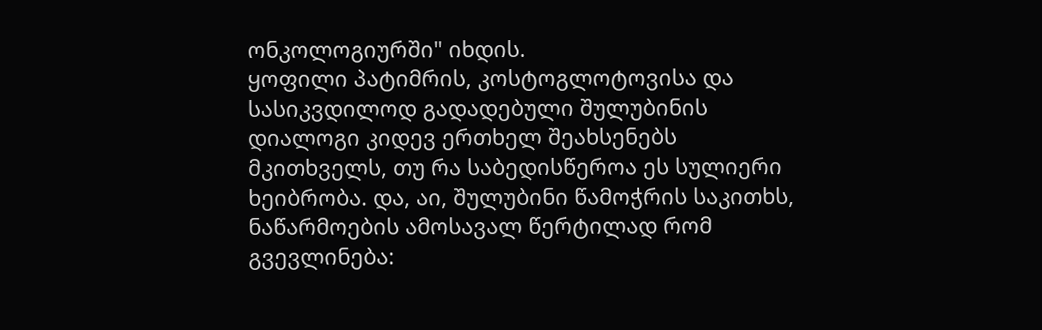ონკოლოგიურში" იხდის.
ყოფილი პატიმრის, კოსტოგლოტოვისა და სასიკვდილოდ გადადებული შულუბინის დიალოგი კიდევ ერთხელ შეახსენებს მკითხველს, თუ რა საბედისწეროა ეს სულიერი ხეიბრობა. და, აი, შულუბინი წამოჭრის საკითხს, ნაწარმოების ამოსავალ წერტილად რომ გვევლინება: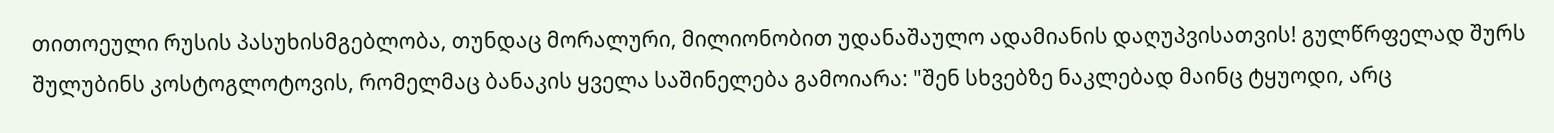თითოეული რუსის პასუხისმგებლობა, თუნდაც მორალური, მილიონობით უდანაშაულო ადამიანის დაღუპვისათვის! გულწრფელად შურს შულუბინს კოსტოგლოტოვის, რომელმაც ბანაკის ყველა საშინელება გამოიარა: "შენ სხვებზე ნაკლებად მაინც ტყუოდი, არც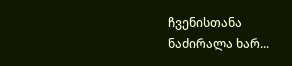ჩვენისთანა ნაძირალა ხარ...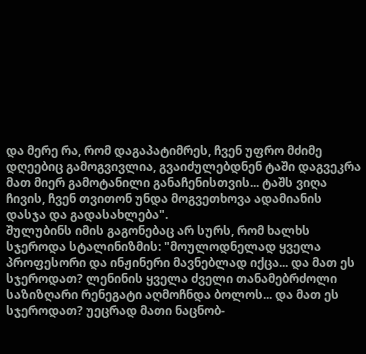და მერე რა, რომ დაგაპატიმრეს, ჩვენ უფრო მძიმე დღეებიც გამოგვივლია, გვაიძულებდნენ ტაში დაგვეკრა მათ მიერ გამოტანილი განაჩენისთვის... ტაშს ვიღა ჩივის, ჩვენ თვითონ უნდა მოგვეთხოვა ადამიანის დასჯა და გადასახლება".
შულუბინს იმის გაგონებაც არ სურს, რომ ხალხს სჯეროდა სტალინიზმის: "მოულოდნელად ყველა პროფესორი და ინჟინერი მავნებლად იქცა... და მათ ეს სჯეროდათ? ლენინის ყველა ძველი თანამებრძოლი საზიზღარი რენეგატი აღმოჩნდა ბოლოს... და მათ ეს სჯეროდათ? უეცრად მათი ნაცნობ-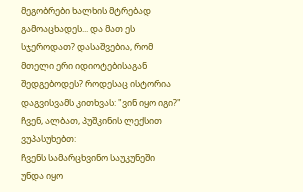მეგობრები ხალხის მტრებად გამოაცხადეს... და მათ ეს სჯეროდათ? დასაშვებია, რომ მთელი ერი იდიოტებისაგან შედგებოდეს? როდესაც ისტორია დაგვისვამს კითხვას: "ვინ იყო იგი?" ჩვენ, ალბათ, პუშკინის ლექსით ვუპასუხებთ:
ჩვენს სამარცხვინო საუკუნეში
უნდა იყო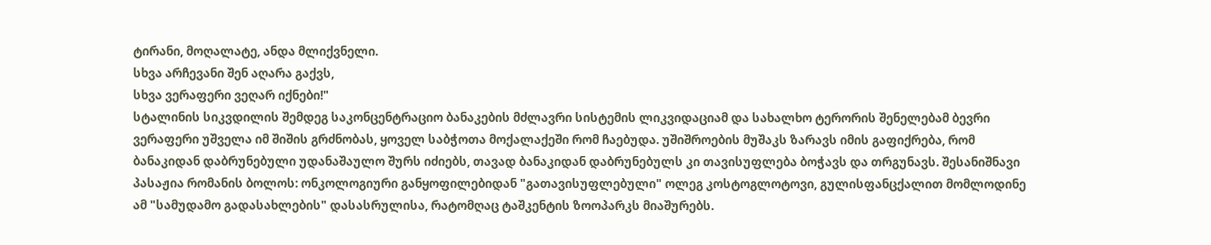ტირანი, მოღალატე, ანდა მლიქვნელი.
სხვა არჩევანი შენ აღარა გაქვს,
სხვა ვერაფერი ვეღარ იქნები!"
სტალინის სიკვდილის შემდეგ საკონცენტრაციო ბანაკების მძლავრი სისტემის ლიკვიდაციამ და სახალხო ტერორის შენელებამ ბევრი ვერაფერი უშველა იმ შიშის გრძნობას, ყოველ საბჭოთა მოქალაქეში რომ ჩაებუდა. უშიშროების მუშაკს ზარავს იმის გაფიქრება, რომ ბანაკიდან დაბრუნებული უდანაშაულო შურს იძიებს, თავად ბანაკიდან დაბრუნებულს კი თავისუფლება ბოჭავს და თრგუნავს. შესანიშნავი პასაჟია რომანის ბოლოს: ონკოლოგიური განყოფილებიდან "გათავისუფლებული" ოლეგ კოსტოგლოტოვი, გულისფანცქალით მომლოდინე ამ "სამუდამო გადასახლების" დასასრულისა, რატომღაც ტაშკენტის ზოოპარკს მიაშურებს.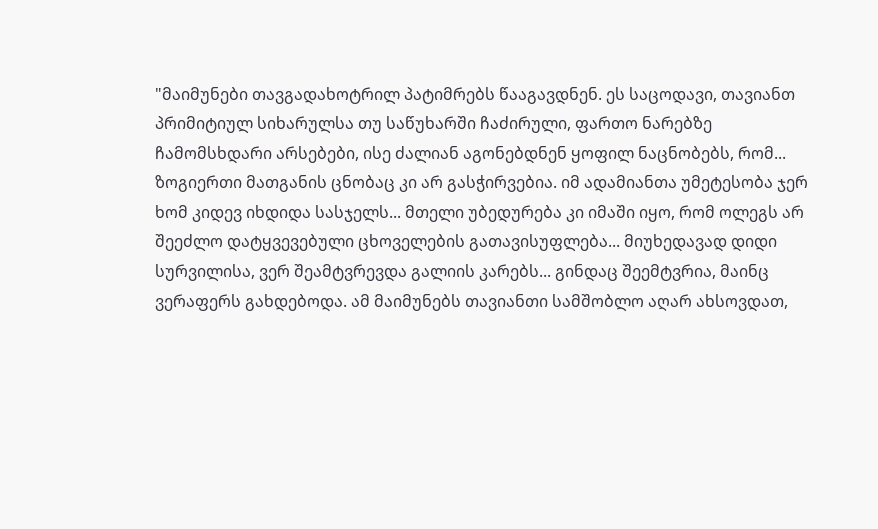"მაიმუნები თავგადახოტრილ პატიმრებს წააგავდნენ. ეს საცოდავი, თავიანთ პრიმიტიულ სიხარულსა თუ საწუხარში ჩაძირული, ფართო ნარებზე ჩამომსხდარი არსებები, ისე ძალიან აგონებდნენ ყოფილ ნაცნობებს, რომ... ზოგიერთი მათგანის ცნობაც კი არ გასჭირვებია. იმ ადამიანთა უმეტესობა ჯერ ხომ კიდევ იხდიდა სასჯელს... მთელი უბედურება კი იმაში იყო, რომ ოლეგს არ შეეძლო დატყვევებული ცხოველების გათავისუფლება... მიუხედავად დიდი სურვილისა, ვერ შეამტვრევდა გალიის კარებს... გინდაც შეემტვრია, მაინც ვერაფერს გახდებოდა. ამ მაიმუნებს თავიანთი სამშობლო აღარ ახსოვდათ,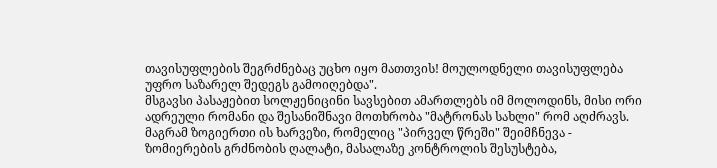თავისუფლების შეგრძნებაც უცხო იყო მათთვის! მოულოდნელი თავისუფლება უფრო საზარელ შედეგს გამოიღებდა".
მსგავსი პასაჟებით სოლჟენიცინი სავსებით ამართლებს იმ მოლოდინს, მისი ორი ადრეული რომანი და შესანიშნავი მოთხრობა "მატრონას სახლი" რომ აღძრავს. მაგრამ ზოგიერთი ის ხარვეზი, რომელიც "პირველ წრეში" შეიმჩნევა - ზომიერების გრძნობის ღალატი, მასალაზე კონტროლის შესუსტება,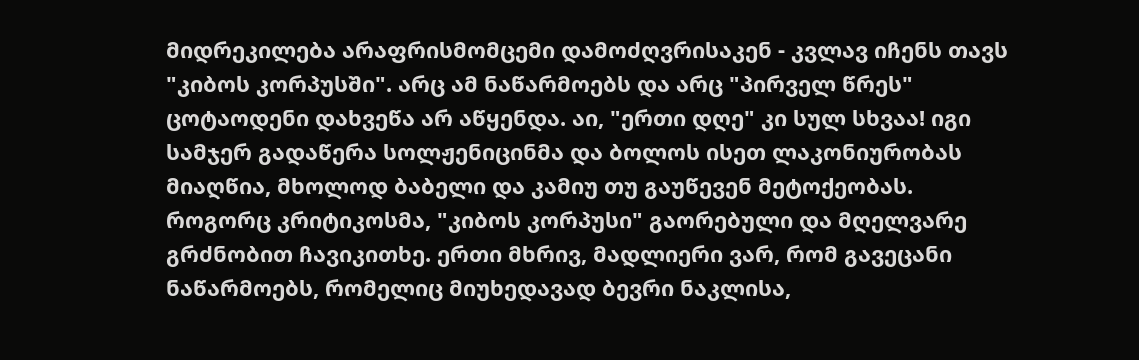მიდრეკილება არაფრისმომცემი დამოძღვრისაკენ - კვლავ იჩენს თავს "კიბოს კორპუსში". არც ამ ნაწარმოებს და არც "პირველ წრეს" ცოტაოდენი დახვეწა არ აწყენდა. აი, "ერთი დღე" კი სულ სხვაა! იგი სამჯერ გადაწერა სოლჟენიცინმა და ბოლოს ისეთ ლაკონიურობას მიაღწია, მხოლოდ ბაბელი და კამიუ თუ გაუწევენ მეტოქეობას.
როგორც კრიტიკოსმა, "კიბოს კორპუსი" გაორებული და მღელვარე გრძნობით ჩავიკითხე. ერთი მხრივ, მადლიერი ვარ, რომ გავეცანი ნაწარმოებს, რომელიც მიუხედავად ბევრი ნაკლისა,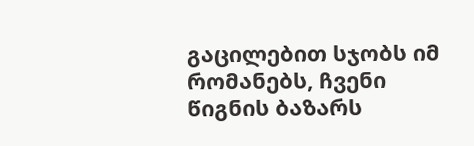გაცილებით სჯობს იმ რომანებს, ჩვენი წიგნის ბაზარს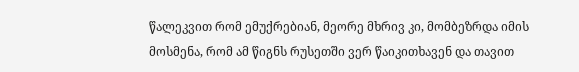წალეკვით რომ ემუქრებიან, მეორე მხრივ კი, მომბეზრდა იმის მოსმენა, რომ ამ წიგნს რუსეთში ვერ წაიკითხავენ და თავით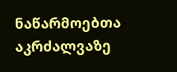ნაწარმოებთა აკრძალვაზე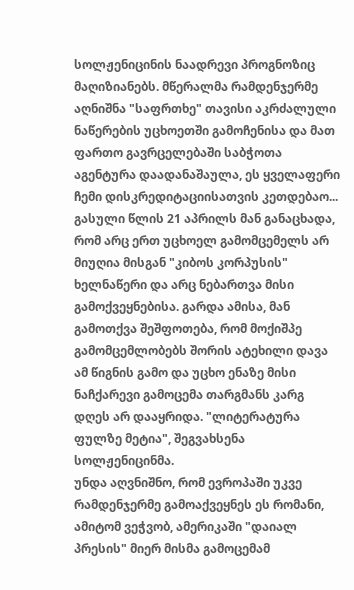სოლჟენიცინის ნაადრევი პროგნოზიც მაღიზიანებს. მწერალმა რამდენჯერმე აღნიშნა "საფრთხე" თავისი აკრძალული ნაწერების უცხოეთში გამოჩენისა და მათ ფართო გავრცელებაში საბჭოთა აგენტურა დაადანაშაულა, ეს ყველაფერი ჩემი დისკრედიტაციისათვის კეთდებაო... გასული წლის 21 აპრილს მან განაცხადა, რომ არც ერთ უცხოელ გამომცემელს არ მიუღია მისგან "კიბოს კორპუსის" ხელნაწერი და არც ნებართვა მისი გამოქვეყნებისა. გარდა ამისა, მან გამოთქვა შეშფოთება, რომ მოქიშპე გამომცემლობებს შორის ატეხილი დავა ამ წიგნის გამო და უცხო ენაზე მისი ნაჩქარევი გამოცემა თარგმანს კარგ დღეს არ დააყრიდა. "ლიტერატურა ფულზე მეტია", შეგვახსენა სოლჟენიცინმა.
უნდა აღვნიშნო, რომ ევროპაში უკვე რამდენჯერმე გამოაქვეყნეს ეს რომანი, ამიტომ ვეჭვობ, ამერიკაში "დაიალ პრესის" მიერ მისმა გამოცემამ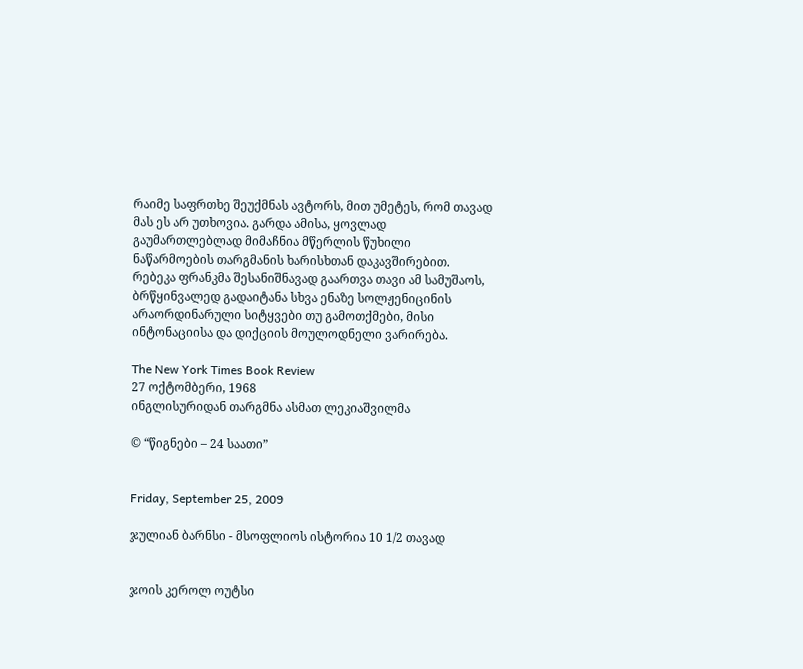რაიმე საფრთხე შეუქმნას ავტორს, მით უმეტეს, რომ თავად მას ეს არ უთხოვია. გარდა ამისა, ყოვლად გაუმართლებლად მიმაჩნია მწერლის წუხილი ნაწარმოების თარგმანის ხარისხთან დაკავშირებით. რებეკა ფრანკმა შესანიშნავად გაართვა თავი ამ სამუშაოს, ბრწყინვალედ გადაიტანა სხვა ენაზე სოლჟენიცინის არაორდინარული სიტყვები თუ გამოთქმები, მისი ინტონაციისა და დიქციის მოულოდნელი ვარირება.

The New York Times Book Review
27 ოქტომბერი, 1968
ინგლისურიდან თარგმნა ასმათ ლეკიაშვილმა

© “წიგნები – 24 საათი”


Friday, September 25, 2009

ჯულიან ბარნსი - მსოფლიოს ისტორია 10 1/2 თავად


ჯოის კეროლ ოუტსი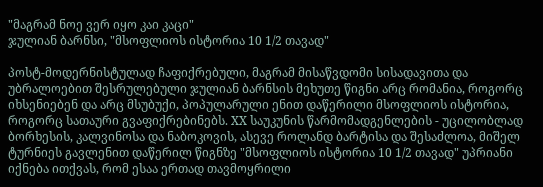"მაგრამ ნოე ვერ იყო კაი კაცი"
ჯულიან ბარნსი, "მსოფლიოს ისტორია 10 1/2 თავად"

პოსტ-მოდერნისტულად ჩაფიქრებული, მაგრამ მისაწვდომი სისადავითა და უბრალოებით შესრულებული ჯულიან ბარნსის მეხუთე წიგნი არც რომანია, როგორც იხსენიებენ და არც მსუბუქი, პოპულარული ენით დაწერილი მსოფლიოს ისტორია, როგორც სათაური გვაფიქრებინებს. XX საუკუნის წარმომადგენლების - უცილობლად ბორხესის, კალვინოსა და ნაბოკოვის, ასევე როლანდ ბარტისა და შესაძლოა, მიშელ ტურნიეს გავლენით დაწერილ წიგნზე "მსოფლიოს ისტორია 10 1/2 თავად" უპრიანი იქნება ითქვას, რომ ესაა ერთად თავმოყრილი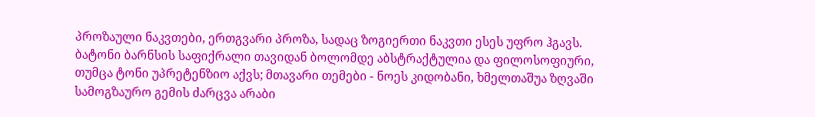პროზაული ნაკვთები, ერთგვარი პროზა, სადაც ზოგიერთი ნაკვთი ესეს უფრო ჰგავს.
ბატონი ბარნსის საფიქრალი თავიდან ბოლომდე აბსტრაქტულია და ფილოსოფიური, თუმცა ტონი უპრეტენზიო აქვს; მთავარი თემები - ნოეს კიდობანი, ხმელთაშუა ზღვაში სამოგზაურო გემის ძარცვა არაბი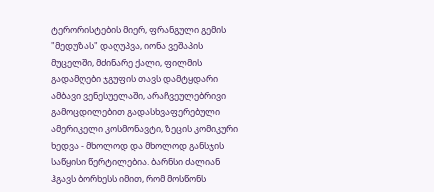ტერორისტების მიერ, ფრანგული გემის "მედუზას" დაღუპვა, იონა ვეშაპის მუცელში, მძინარე ქალი, ფილმის გადამღები ჯგუფის თავს დამტყდარი ამბავი ვენესუელაში, არაჩვეულებრივი გამოცდილებით გადასხვაფერებული ამერიკელი კოსმონავტი, ზეცის კომიკური ხედვა - მხოლოდ და მხოლოდ განსჯის საწყისი წერტილებია. ბარნსი ძალიან ჰგავს ბორხესს იმით, რომ მოსწონს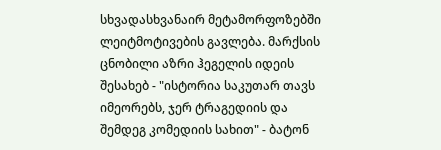სხვადასხვანაირ მეტამორფოზებში ლეიტმოტივების გავლება. მარქსის ცნობილი აზრი ჰეგელის იდეის შესახებ - "ისტორია საკუთარ თავს იმეორებს, ჯერ ტრაგედიის და შემდეგ კომედიის სახით" - ბატონ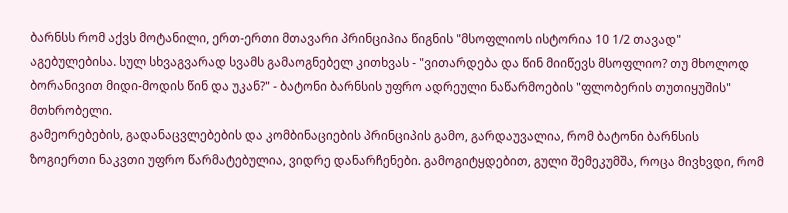ბარნსს რომ აქვს მოტანილი, ერთ-ერთი მთავარი პრინციპია წიგნის "მსოფლიოს ისტორია 10 1/2 თავად" აგებულებისა. სულ სხვაგვარად სვამს გამაოგნებელ კითხვას - "ვითარდება და წინ მიიწევს მსოფლიო? თუ მხოლოდ ბორანივით მიდი-მოდის წინ და უკან?" - ბატონი ბარნსის უფრო ადრეული ნაწარმოების "ფლობერის თუთიყუშის" მთხრობელი.
გამეორებების, გადანაცვლებების და კომბინაციების პრინციპის გამო, გარდაუვალია, რომ ბატონი ბარნსის ზოგიერთი ნაკვთი უფრო წარმატებულია, ვიდრე დანარჩენები. გამოგიტყდებით, გული შემეკუმშა, როცა მივხვდი, რომ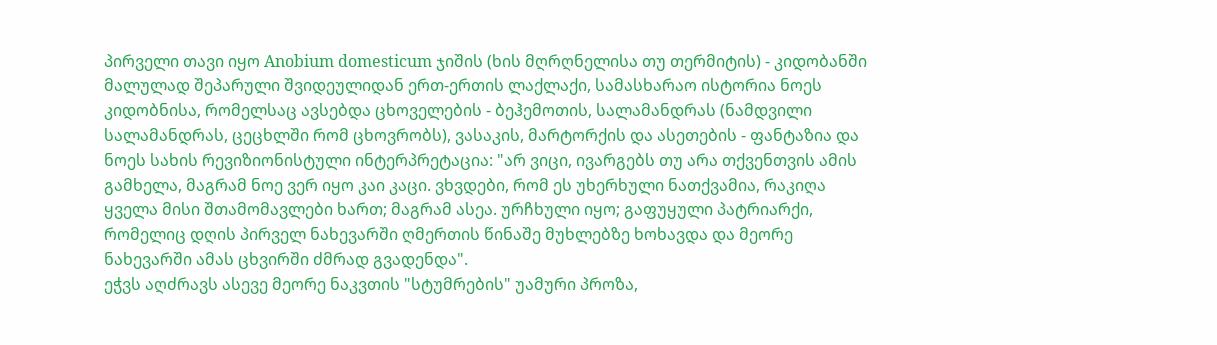პირველი თავი იყო Anobium domesticum ჯიშის (ხის მღრღნელისა თუ თერმიტის) - კიდობანში მალულად შეპარული შვიდეულიდან ერთ-ერთის ლაქლაქი, სამასხარაო ისტორია ნოეს კიდობნისა, რომელსაც ავსებდა ცხოველების - ბეჰემოთის, სალამანდრას (ნამდვილი სალამანდრას, ცეცხლში რომ ცხოვრობს), ვასაკის, მარტორქის და ასეთების - ფანტაზია და ნოეს სახის რევიზიონისტული ინტერპრეტაცია: "არ ვიცი, ივარგებს თუ არა თქვენთვის ამის გამხელა, მაგრამ ნოე ვერ იყო კაი კაცი. ვხვდები, რომ ეს უხერხული ნათქვამია, რაკიღა ყველა მისი შთამომავლები ხართ; მაგრამ ასეა. ურჩხული იყო; გაფუყული პატრიარქი, რომელიც დღის პირველ ნახევარში ღმერთის წინაშე მუხლებზე ხოხავდა და მეორე ნახევარში ამას ცხვირში ძმრად გვადენდა".
ეჭვს აღძრავს ასევე მეორე ნაკვთის "სტუმრების" უამური პროზა,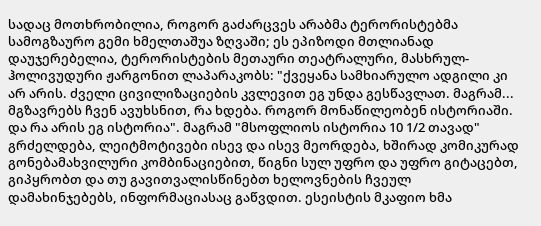სადაც მოთხრობილია, როგორ გაძარცვეს არაბმა ტერორისტებმა სამოგზაურო გემი ხმელთაშუა ზღვაში; ეს ეპიზოდი მთლიანად დაუჯერებელია, ტერორისტების მეთაური თეატრალური, მასხრულ-ჰოლივუდური ჟარგონით ლაპარაკობს: "ქვეყანა სამხიარულო ადგილი კი არ არის. ძველი ცივილიზაციების კვლევით ეგ უნდა გესწავლათ. მაგრამ... მგზავრებს ჩვენ ავუხსნით, რა ხდება. როგორ მონაწილეობენ ისტორიაში. და რა არის ეგ ისტორია". მაგრამ "მსოფლიოს ისტორია 10 1/2 თავად" გრძელდება, ლეიტმოტივები ისევ და ისევ მეორდება, ხშირად კომიკურად გონებამახვილური კომბინაციებით, წიგნი სულ უფრო და უფრო გიტაცებთ, გიპყრობთ და თუ გავითვალისწინებთ ხელოვნების ჩვეულ დამახინჯებებს, ინფორმაციასაც გაწვდით. ესეისტის მკაფიო ხმა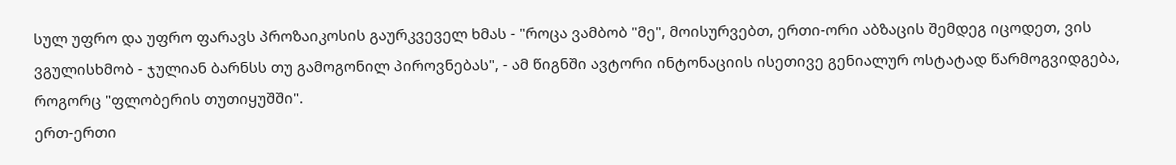სულ უფრო და უფრო ფარავს პროზაიკოსის გაურკვეველ ხმას - "როცა ვამბობ "მე", მოისურვებთ, ერთი-ორი აბზაცის შემდეგ იცოდეთ, ვის ვგულისხმობ - ჯულიან ბარნსს თუ გამოგონილ პიროვნებას", - ამ წიგნში ავტორი ინტონაციის ისეთივე გენიალურ ოსტატად წარმოგვიდგება, როგორც "ფლობერის თუთიყუშში".
ერთ-ერთი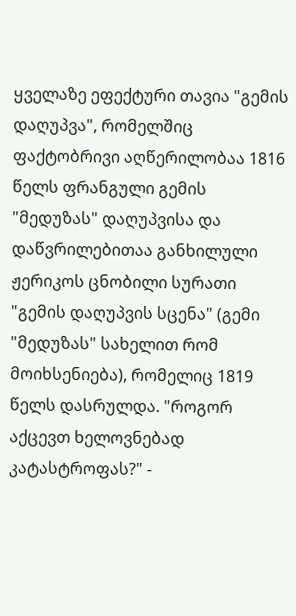ყველაზე ეფექტური თავია "გემის დაღუპვა", რომელშიც ფაქტობრივი აღწერილობაა 1816 წელს ფრანგული გემის "მედუზას" დაღუპვისა და დაწვრილებითაა განხილული ჟერიკოს ცნობილი სურათი "გემის დაღუპვის სცენა" (გემი "მედუზას" სახელით რომ მოიხსენიება), რომელიც 1819 წელს დასრულდა. "როგორ აქცევთ ხელოვნებად კატასტროფას?" -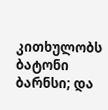კითხულობს ბატონი ბარნსი; და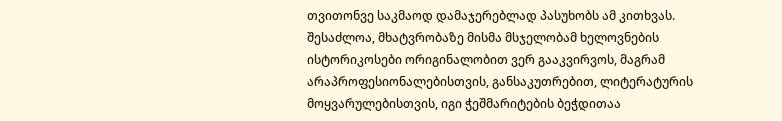თვითონვე საკმაოდ დამაჯერებლად პასუხობს ამ კითხვას. შესაძლოა, მხატვრობაზე მისმა მსჯელობამ ხელოვნების ისტორიკოსები ორიგინალობით ვერ გააკვირვოს, მაგრამ არაპროფესიონალებისთვის, განსაკუთრებით, ლიტერატურის მოყვარულებისთვის, იგი ჭეშმარიტების ბეჭდითაა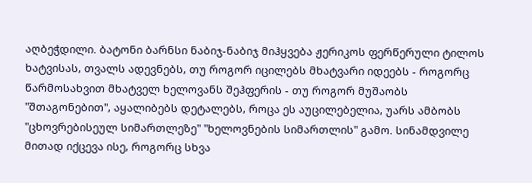აღბეჭდილი. ბატონი ბარნსი ნაბიჯ-ნაბიჯ მიჰყვება ჟერიკოს ფერწერული ტილოს ხატვისას, თვალს ადევნებს, თუ როგორ იცილებს მხატვარი იდეებს - როგორც წარმოსახვით მხატველ ხელოვანს შეჰფერის - თუ როგორ მუშაობს "შთაგონებით", აყალიბებს დეტალებს, როცა ეს აუცილებელია, უარს ამბობს "ცხოვრებისეულ სიმართლეზე" "ხელოვნების სიმართლის" გამო. სინამდვილე მითად იქცევა ისე, როგორც სხვა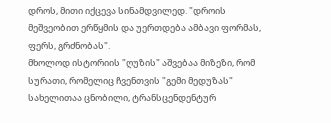დროს, მითი იქცევა სინამდვილედ. "დროის მეშვეობით ერწყმის და უერთდება ამბავი ფორმას, ფერს, გრძნობას".
მხოლოდ ისტორიის "ღუზის" აშვებაა მიზეზი, რომ სურათი, რომელიც ჩვენთვის "გემი მედუზას" სახელითაა ცნობილი, ტრანსცენდენტურ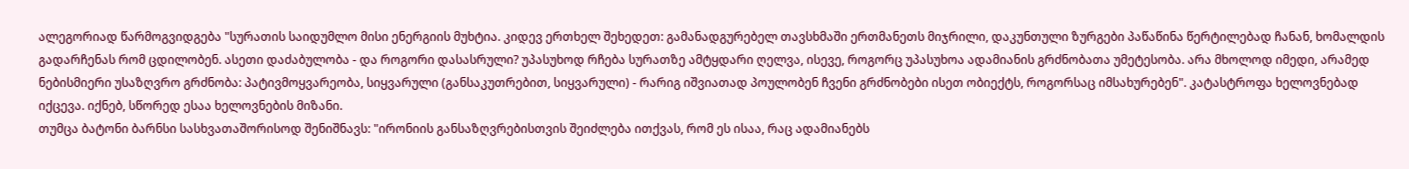ალეგორიად წარმოგვიდგება "სურათის საიდუმლო მისი ენერგიის მუხტია. კიდევ ერთხელ შეხედეთ: გამანადგურებელ თავსხმაში ერთმანეთს მიჯრილი, დაკუნთული ზურგები პაწაწინა წერტილებად ჩანან, ხომალდის გადარჩენას რომ ცდილობენ. ასეთი დაძაბულობა - და როგორი დასასრული? უპასუხოდ რჩება სურათზე ამტყდარი ღელვა, ისევე, როგორც უპასუხოა ადამიანის გრძნობათა უმეტესობა. არა მხოლოდ იმედი, არამედ ნებისმიერი უსაზღვრო გრძნობა: პატივმოყვარეობა, სიყვარული (განსაკუთრებით, სიყვარული) - რარიგ იშვიათად პოულობენ ჩვენი გრძნობები ისეთ ობიექტს, როგორსაც იმსახურებენ". კატასტროფა ხელოვნებად იქცევა. იქნებ, სწორედ ესაა ხელოვნების მიზანი.
თუმცა ბატონი ბარნსი სასხვათაშორისოდ შენიშნავს: "ირონიის განსაზღვრებისთვის შეიძლება ითქვას, რომ ეს ისაა, რაც ადამიანებს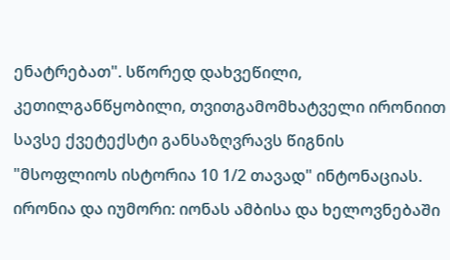ენატრებათ". სწორედ დახვეწილი, კეთილგანწყობილი, თვითგამომხატველი ირონიით სავსე ქვეტექსტი განსაზღვრავს წიგნის "მსოფლიოს ისტორია 10 1/2 თავად" ინტონაციას. ირონია და იუმორი: იონას ამბისა და ხელოვნებაში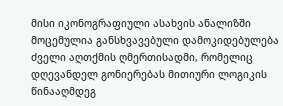მისი იკონოგრაფიული ასახვის ანალიზში მოცემულია განსხვავებული დამოკიდებულება ძველი აღთქმის ღმერთისადმი, რომელიც დღევანდელ გონიერებას მითიური ლოგიკის წინააღმდეგ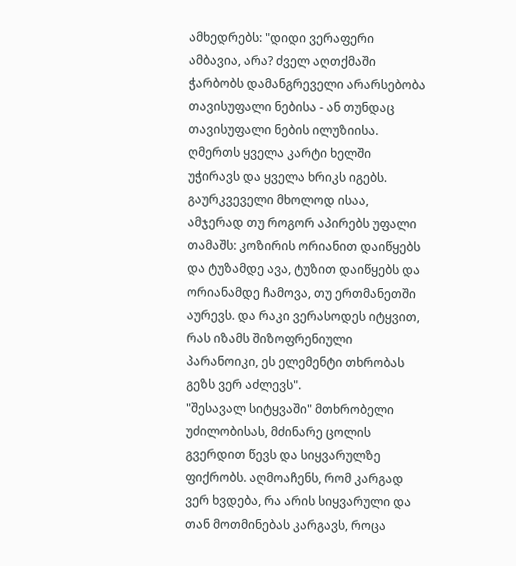ამხედრებს: "დიდი ვერაფერი ამბავია, არა? ძველ აღთქმაში ჭარბობს დამანგრეველი არარსებობა თავისუფალი ნებისა - ან თუნდაც თავისუფალი ნების ილუზიისა. ღმერთს ყველა კარტი ხელში უჭირავს და ყველა ხრიკს იგებს. გაურკვეველი მხოლოდ ისაა, ამჯერად თუ როგორ აპირებს უფალი თამაშს: კოზირის ორიანით დაიწყებს და ტუზამდე ავა, ტუზით დაიწყებს და ორიანამდე ჩამოვა, თუ ერთმანეთში აურევს. და რაკი ვერასოდეს იტყვით, რას იზამს შიზოფრენიული პარანოიკი, ეს ელემენტი თხრობას გეზს ვერ აძლევს".
"შესავალ სიტყვაში" მთხრობელი უძილობისას, მძინარე ცოლის გვერდით წევს და სიყვარულზე ფიქრობს. აღმოაჩენს, რომ კარგად ვერ ხვდება, რა არის სიყვარული და თან მოთმინებას კარგავს, როცა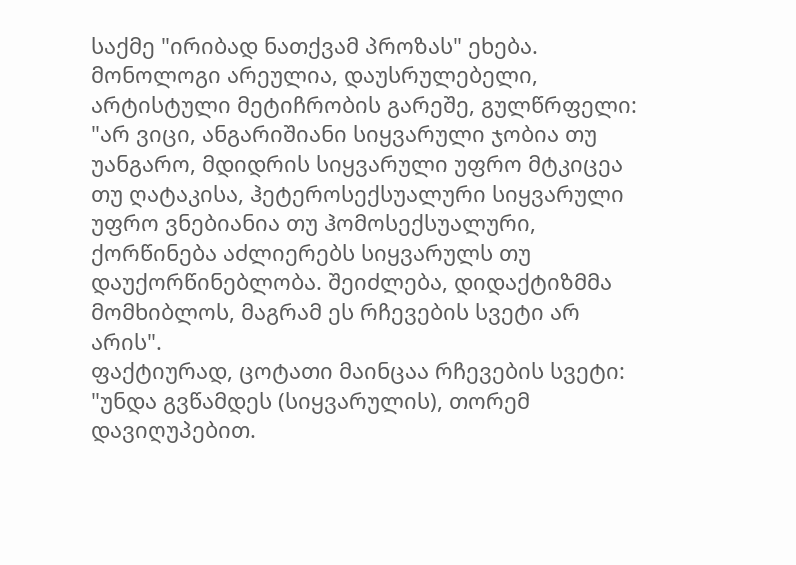საქმე "ირიბად ნათქვამ პროზას" ეხება. მონოლოგი არეულია, დაუსრულებელი, არტისტული მეტიჩრობის გარეშე, გულწრფელი: "არ ვიცი, ანგარიშიანი სიყვარული ჯობია თუ უანგარო, მდიდრის სიყვარული უფრო მტკიცეა თუ ღატაკისა, ჰეტეროსექსუალური სიყვარული უფრო ვნებიანია თუ ჰომოსექსუალური, ქორწინება აძლიერებს სიყვარულს თუ დაუქორწინებლობა. შეიძლება, დიდაქტიზმმა მომხიბლოს, მაგრამ ეს რჩევების სვეტი არ არის".
ფაქტიურად, ცოტათი მაინცაა რჩევების სვეტი: "უნდა გვწამდეს (სიყვარულის), თორემ დავიღუპებით.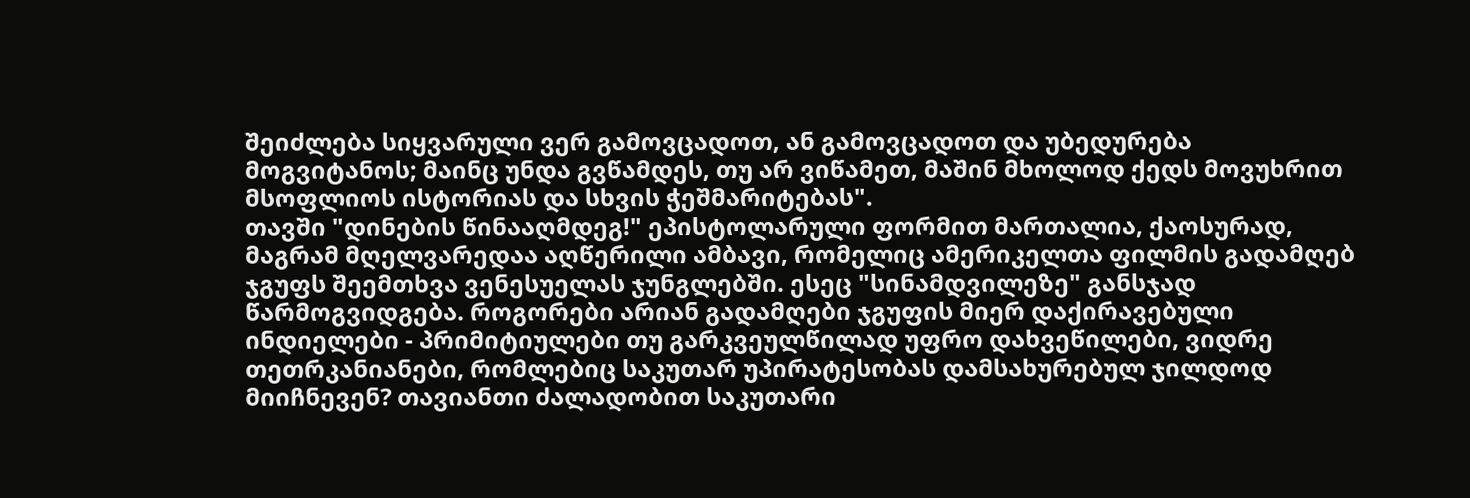შეიძლება სიყვარული ვერ გამოვცადოთ, ან გამოვცადოთ და უბედურება მოგვიტანოს; მაინც უნდა გვწამდეს, თუ არ ვიწამეთ, მაშინ მხოლოდ ქედს მოვუხრით მსოფლიოს ისტორიას და სხვის ჭეშმარიტებას".
თავში "დინების წინააღმდეგ!" ეპისტოლარული ფორმით მართალია, ქაოსურად, მაგრამ მღელვარედაა აღწერილი ამბავი, რომელიც ამერიკელთა ფილმის გადამღებ ჯგუფს შეემთხვა ვენესუელას ჯუნგლებში. ესეც "სინამდვილეზე" განსჯად წარმოგვიდგება. როგორები არიან გადამღები ჯგუფის მიერ დაქირავებული ინდიელები - პრიმიტიულები თუ გარკვეულწილად უფრო დახვეწილები, ვიდრე თეთრკანიანები, რომლებიც საკუთარ უპირატესობას დამსახურებულ ჯილდოდ მიიჩნევენ? თავიანთი ძალადობით საკუთარი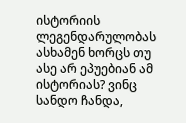ისტორიის ლეგენდარულობას ასხამენ ხორცს თუ ასე არ ეპუებიან ამ ისტორიას? ვინც სანდო ჩანდა,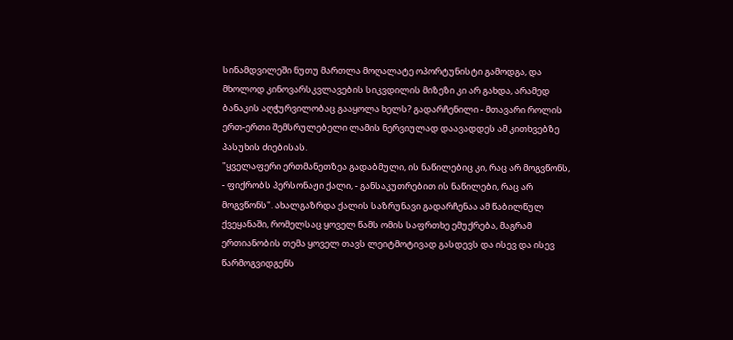სინამდვილეში ნუთუ მართლა მოღალატე ოპორტუნისტი გამოდგა, და მხოლოდ კინოვარსკვლავების სიკვდილის მიზეზი კი არ გახდა, არამედ ბანაკის აღჭურვილობაც გააყოლა ხელს? გადარჩენილი - მთავარი როლის ერთ-ერთი შემსრულებელი ლამის ნერვიულად დაავადდეს ამ კითხვებზე პასუხის ძიებისას.
"ყველაფერი ერთმანეთზეა გადაბმული, ის ნაწილებიც კი, რაც არ მოგვწონს, - ფიქრობს პერსონაჟი ქალი, - განსაკუთრებით ის ნაწილები, რაც არ მოგვწონს". ახალგაზრდა ქალის საზრუნავი გადარჩენაა ამ წაბილწულ ქვეყანაში, რომელსაც ყოველ წამს ომის საფრთხე ემუქრება, მაგრამ ერთიანობის თემა ყოველ თავს ლეიტმოტივად გასდევს და ისევ და ისევ წარმოგვიდგენს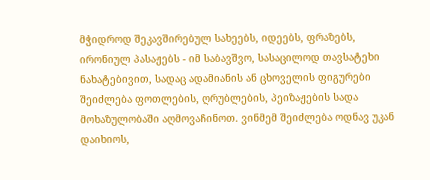მჭიდროდ შეკავშირებულ სახეებს, იდეებს, ფრაზებს, ირონიულ პასაჟებს - იმ საბავშვო, სასაცილოდ თავსატეხი ნახატებივით, სადაც ადამიანის ან ცხოველის ფიგურები შეიძლება ფოთლების, ღრუბლების, პეიზაჟების სადა მოხაზულობაში აღმოვაჩინოთ. ვინმემ შეიძლება ოდნავ უკან დაიხიოს,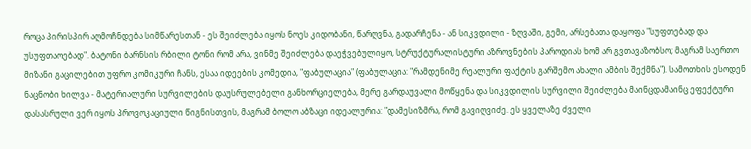როცა პირისპირ აღმოჩნდება სიმწარესთან - ეს შეიძლება იყოს ნოეს კიდობანი, წარღვნა, გადარჩენა - ან სიკვდილი - ზღვაში, გემი, არსებათა დაყოფა "სუფთებად და უსუფთაოებად". ბატონი ბარნსის რბილი ტონი რომ არა, ვინმე შეიძლება დაეჭვებულიყო, სტრუქტურალისტური აზროვნების პაროდიას ხომ არ გვთავაზობსო; მაგრამ საერთო მიზანი გაცილებით უფრო კომიკური ჩანს, ესაა იდეების კომედია, "ფაბულაცია" (ფაბულაცია: "რამდენიმე რეალური ფაქტის გარშემო ახალი ამბის შექმნა"). სამოთხის ესოდენ ნაცნობი ხილვა - მატერიალური სურვილების დაუსრულებელი განხორციელება, მერე გარდაუვალი მოწყენა და სიკვდილის სურვილი შეიძლება მაინცდამაინც ეფექტური დასასრული ვერ იყოს პროვოკაციული წიგნისთვის, მაგრამ ბოლო აბზაცი იდეალურია: "დამესიზმრა, რომ გავიღვიძე. ეს ყველაზე ძველი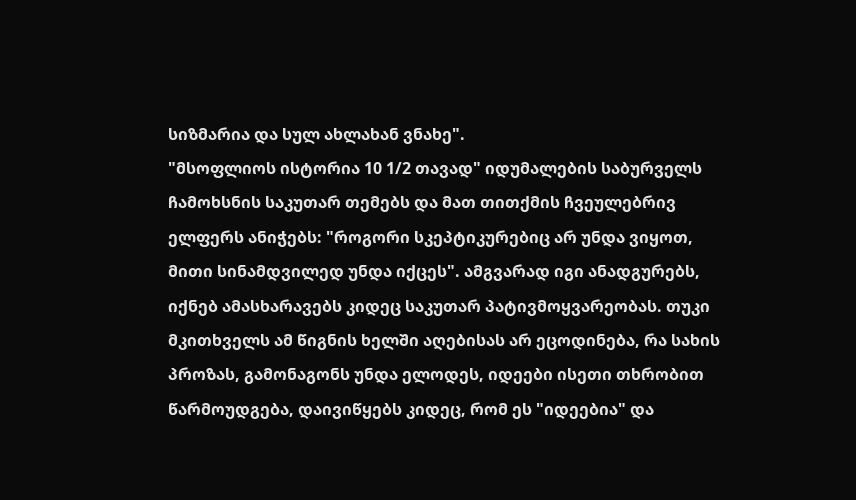სიზმარია და სულ ახლახან ვნახე".
"მსოფლიოს ისტორია 10 1/2 თავად" იდუმალების საბურველს ჩამოხსნის საკუთარ თემებს და მათ თითქმის ჩვეულებრივ ელფერს ანიჭებს: "როგორი სკეპტიკურებიც არ უნდა ვიყოთ, მითი სინამდვილედ უნდა იქცეს". ამგვარად იგი ანადგურებს, იქნებ ამასხარავებს კიდეც საკუთარ პატივმოყვარეობას. თუკი მკითხველს ამ წიგნის ხელში აღებისას არ ეცოდინება, რა სახის პროზას, გამონაგონს უნდა ელოდეს, იდეები ისეთი თხრობით წარმოუდგება, დაივიწყებს კიდეც, რომ ეს "იდეებია" და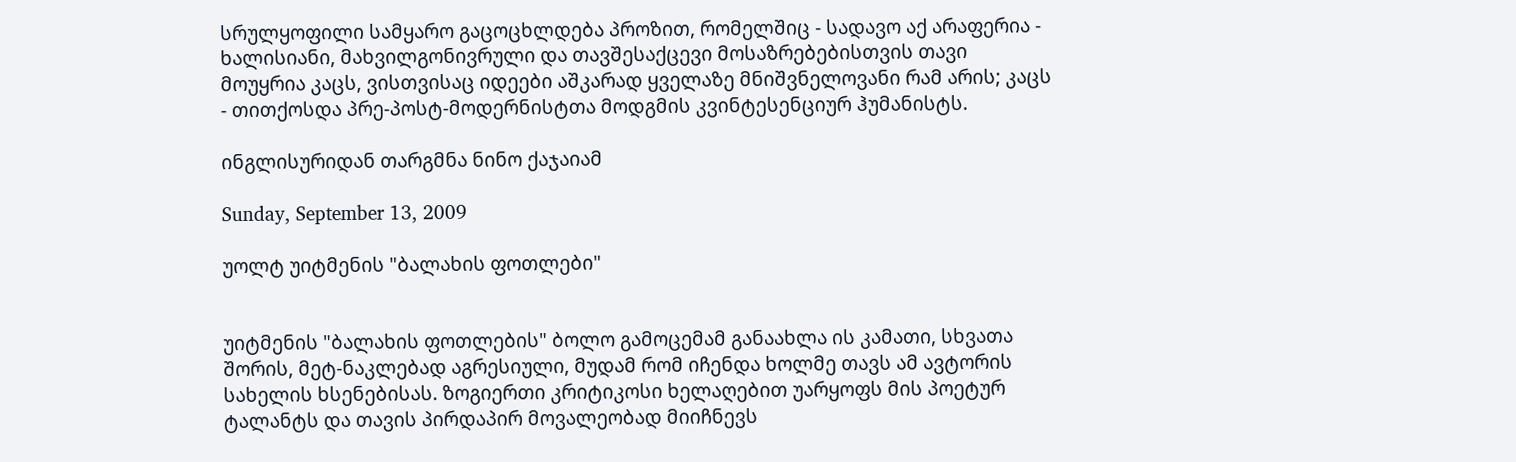სრულყოფილი სამყარო გაცოცხლდება პროზით, რომელშიც - სადავო აქ არაფერია - ხალისიანი, მახვილგონივრული და თავშესაქცევი მოსაზრებებისთვის თავი მოუყრია კაცს, ვისთვისაც იდეები აშკარად ყველაზე მნიშვნელოვანი რამ არის; კაცს - თითქოსდა პრე-პოსტ-მოდერნისტთა მოდგმის კვინტესენციურ ჰუმანისტს.

ინგლისურიდან თარგმნა ნინო ქაჯაიამ

Sunday, September 13, 2009

უოლტ უიტმენის "ბალახის ფოთლები"


უიტმენის "ბალახის ფოთლების" ბოლო გამოცემამ განაახლა ის კამათი, სხვათა შორის, მეტ-ნაკლებად აგრესიული, მუდამ რომ იჩენდა ხოლმე თავს ამ ავტორის სახელის ხსენებისას. ზოგიერთი კრიტიკოსი ხელაღებით უარყოფს მის პოეტურ ტალანტს და თავის პირდაპირ მოვალეობად მიიჩნევს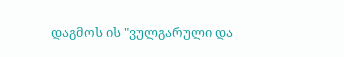დაგმოს ის "ვულგარული და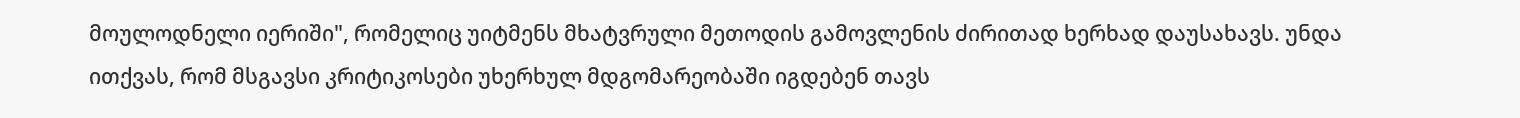მოულოდნელი იერიში", რომელიც უიტმენს მხატვრული მეთოდის გამოვლენის ძირითად ხერხად დაუსახავს. უნდა ითქვას, რომ მსგავსი კრიტიკოსები უხერხულ მდგომარეობაში იგდებენ თავს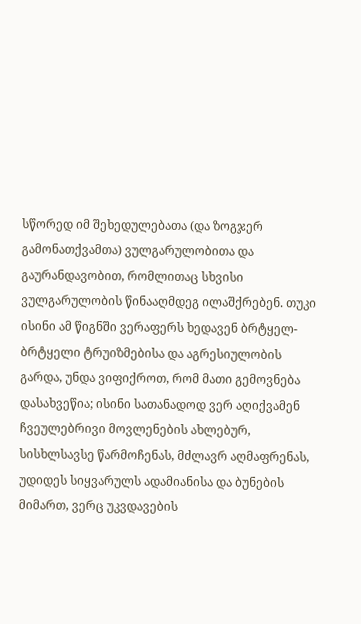სწორედ იმ შეხედულებათა (და ზოგჯერ გამონათქვამთა) ვულგარულობითა და გაურანდავობით, რომლითაც სხვისი ვულგარულობის წინააღმდეგ ილაშქრებენ. თუკი ისინი ამ წიგნში ვერაფერს ხედავენ ბრტყელ-ბრტყელი ტრუიზმებისა და აგრესიულობის გარდა, უნდა ვიფიქროთ, რომ მათი გემოვნება დასახვეწია; ისინი სათანადოდ ვერ აღიქვამენ ჩვეულებრივი მოვლენების ახლებურ, სისხლსავსე წარმოჩენას, მძლავრ აღმაფრენას, უდიდეს სიყვარულს ადამიანისა და ბუნების მიმართ, ვერც უკვდავების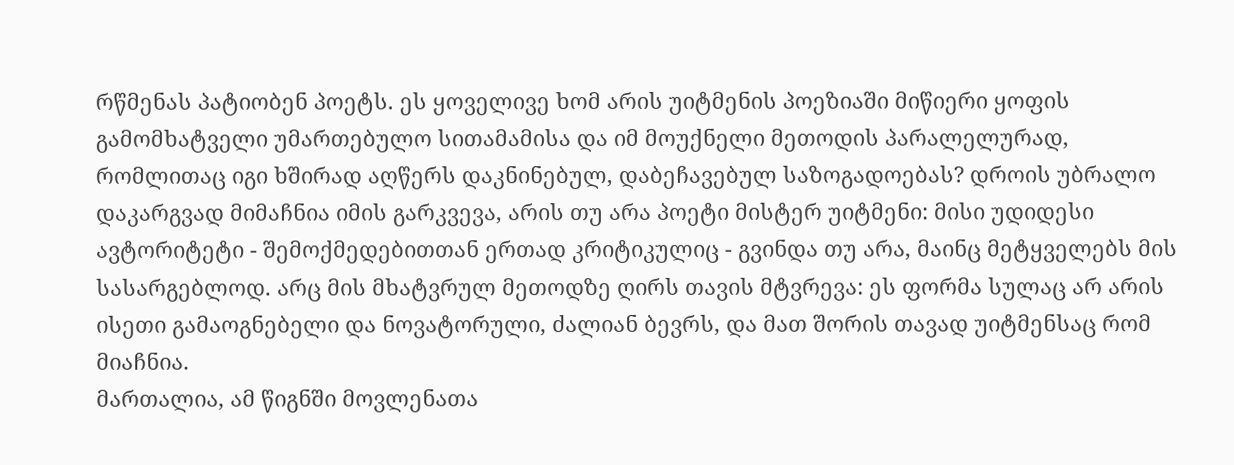რწმენას პატიობენ პოეტს. ეს ყოველივე ხომ არის უიტმენის პოეზიაში მიწიერი ყოფის გამომხატველი უმართებულო სითამამისა და იმ მოუქნელი მეთოდის პარალელურად, რომლითაც იგი ხშირად აღწერს დაკნინებულ, დაბეჩავებულ საზოგადოებას? დროის უბრალო დაკარგვად მიმაჩნია იმის გარკვევა, არის თუ არა პოეტი მისტერ უიტმენი: მისი უდიდესი ავტორიტეტი - შემოქმედებითთან ერთად კრიტიკულიც - გვინდა თუ არა, მაინც მეტყველებს მის სასარგებლოდ. არც მის მხატვრულ მეთოდზე ღირს თავის მტვრევა: ეს ფორმა სულაც არ არის ისეთი გამაოგნებელი და ნოვატორული, ძალიან ბევრს, და მათ შორის თავად უიტმენსაც რომ მიაჩნია.
მართალია, ამ წიგნში მოვლენათა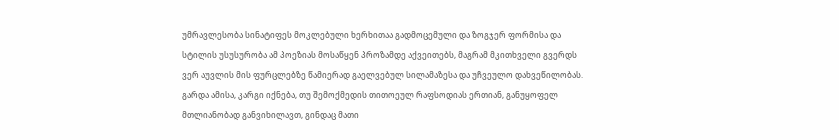უმრავლესობა სინატიფეს მოკლებული ხერხითაა გადმოცემული და ზოგჯერ ფორმისა და სტილის უსუსურობა ამ პოეზიას მოსაწყენ პროზამდე აქვეითებს, მაგრამ მკითხველი გვერდს ვერ აუვლის მის ფურცლებზე წამიერად გაელვებულ სილამაზესა და უჩვეულო დახვეწილობას. გარდა ამისა, კარგი იქნება, თუ შემოქმედის თითოეულ რაფსოდიას ერთიან, განუყოფელ მთლიანობად განვიხილავთ, გინდაც მათი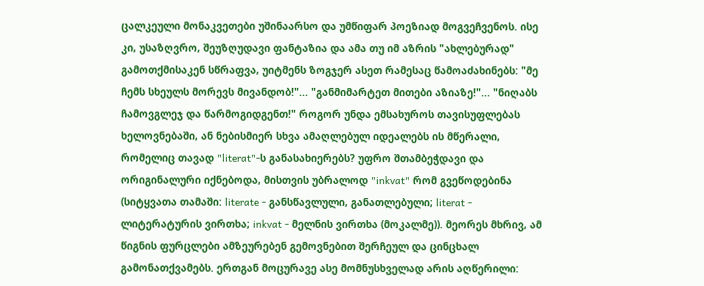ცალკეული მონაკვეთები უშინაარსო და უმწიფარ პოეზიად მოგვეჩვენოს. ისე კი, უსაზღვრო, შეუზღუდავი ფანტაზია და ამა თუ იმ აზრის "ახლებურად" გამოთქმისაკენ სწრაფვა, უიტმენს ზოგჯერ ასეთ რამესაც წამოაძახინებს: "მე ჩემს სხეულს მორევს მივანდობ!"... "განმიმარტეთ მითები აზიაზე!"... "ნიღაბს ჩამოვგლეჯ და წარმოგიდგენთ!" როგორ უნდა ემსახუროს თავისუფლებას ხელოვნებაში, ან ნებისმიერ სხვა ამაღლებულ იდეალებს ის მწერალი, რომელიც თავად "literat"-ს განასახიერებს? უფრო შთამბეჭდავი და ორიგინალური იქნებოდა, მისთვის უბრალოდ "inkvat" რომ გვეწოდებინა (სიტყვათა თამაში: literate - განსწავლული, განათლებული; literat - ლიტერატურის ვირთხა; inkvat - მელნის ვირთხა (მოკალმე)). მეორეს მხრივ, ამ წიგნის ფურცლები ამზეურებენ გემოვნებით შერჩეულ და ცინცხალ გამონათქვამებს. ერთგან მოცურავე ასე მომნუსხველად არის აღწერილი: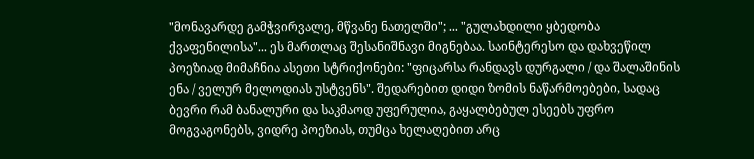"მონავარდე გამჭვირვალე, მწვანე ნათელში"; ... "გულახდილი ყბედობა ქვაფენილისა"... ეს მართლაც შესანიშნავი მიგნებაა. საინტერესო და დახვეწილ პოეზიად მიმაჩნია ასეთი სტრიქონები: "ფიცარსა რანდავს დურგალი / და შალაშინის ენა / ველურ მელოდიას უსტვენს". შედარებით დიდი ზომის ნაწარმოებები, სადაც ბევრი რამ ბანალური და საკმაოდ უფერულია, გაყალბებულ ესეებს უფრო მოგვაგონებს, ვიდრე პოეზიას, თუმცა ხელაღებით არც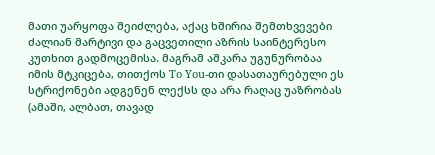მათი უარყოფა შეიძლება, აქაც ხშირია შემთხვევები ძალიან მარტივი და გაცვეთილი აზრის საინტერესო კუთხით გადმოცემისა. მაგრამ აშკარა უგუნურობაა იმის მტკიცება, თითქოს To You-თი დასათაურებული ეს სტრიქონები ადგენენ ლექსს და არა რაღაც უაზრობას (ამაში, ალბათ, თავად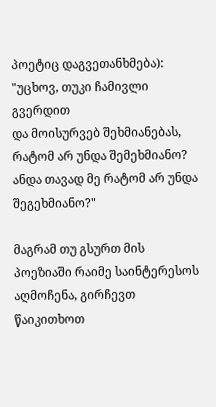პოეტიც დაგვეთანხმება):
"უცხოვ, თუკი ჩამივლი გვერდით
და მოისურვებ შეხმიანებას,
რატომ არ უნდა შემეხმიანო?
ანდა თავად მე რატომ არ უნდა შეგეხმიანო?"

მაგრამ თუ გსურთ მის პოეზიაში რაიმე საინტერესოს აღმოჩენა, გირჩევთ წაიკითხოთ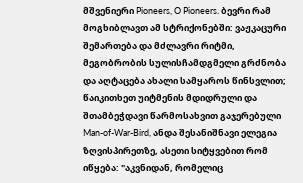მშვენიერი Pioneers, O Pioneers. ბევრი რამ მოგხიბლავთ ამ სტრიქონებში: ვაჟკაცური შემართება და მძლავრი რიტმი, მეგობრობის სულისჩამდგმელი გრძნობა და აღტაცება ახალი სამყაროს წინსვლით; წაიკითხეთ უიტმენის მდიდრული და შთამბეჭდავი წარმოსახვით გაჯერებული Man-of-War-Bird, ანდა შესანიშნავი ელეგია ზღვისპირეთზე, ასეთი სიტყვებით რომ იწყება: "აკვნიდან, რომელიც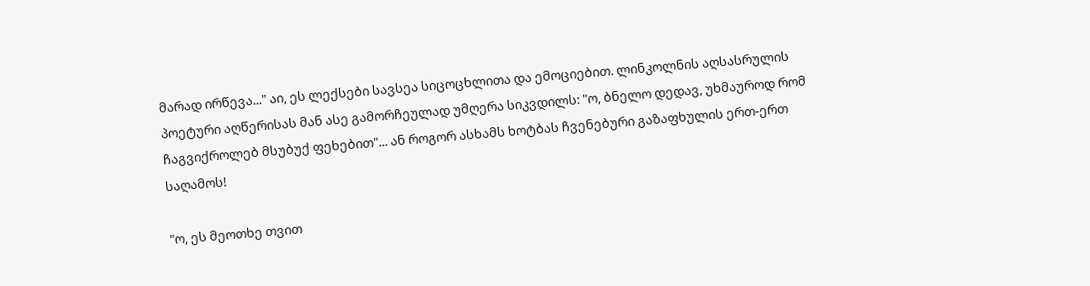მარად ირწევა..." აი, ეს ლექსები სავსეა სიცოცხლითა და ემოციებით. ლინკოლნის აღსასრულის პოეტური აღწერისას მან ასე გამორჩეულად უმღერა სიკვდილს: "ო, ბნელო დედავ, უხმაუროდ რომ ჩაგვიქროლებ მსუბუქ ფეხებით"... ან როგორ ასხამს ხოტბას ჩვენებური გაზაფხულის ერთ-ერთ საღამოს!

"ო, ეს მეოთხე თვით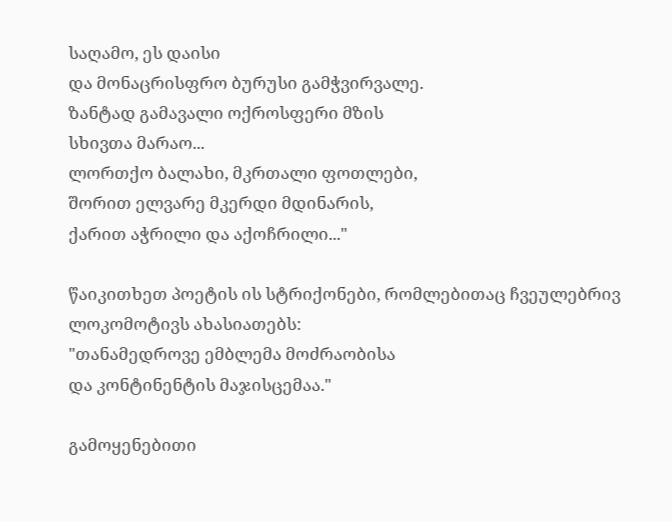საღამო, ეს დაისი
და მონაცრისფრო ბურუსი გამჭვირვალე.
ზანტად გამავალი ოქროსფერი მზის
სხივთა მარაო...
ლორთქო ბალახი, მკრთალი ფოთლები,
შორით ელვარე მკერდი მდინარის,
ქარით აჭრილი და აქოჩრილი..."

წაიკითხეთ პოეტის ის სტრიქონები, რომლებითაც ჩვეულებრივ ლოკომოტივს ახასიათებს:
"თანამედროვე ემბლემა მოძრაობისა
და კონტინენტის მაჯისცემაა."

გამოყენებითი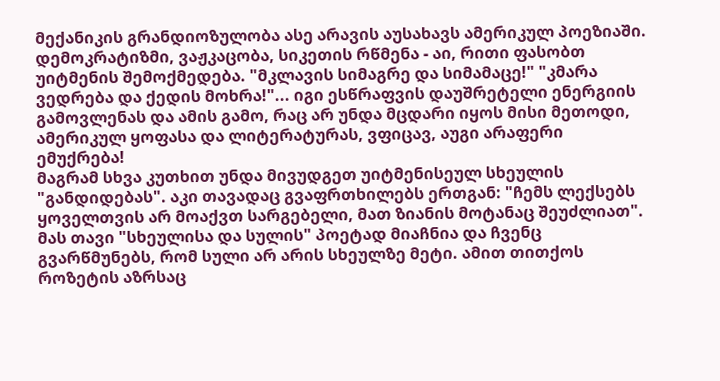მექანიკის გრანდიოზულობა ასე არავის აუსახავს ამერიკულ პოეზიაში. დემოკრატიზმი, ვაჟკაცობა, სიკეთის რწმენა - აი, რითი ფასობთ უიტმენის შემოქმედება. "მკლავის სიმაგრე და სიმამაცე!" "კმარა ვედრება და ქედის მოხრა!"... იგი ესწრაფვის დაუშრეტელი ენერგიის გამოვლენას და ამის გამო, რაც არ უნდა მცდარი იყოს მისი მეთოდი, ამერიკულ ყოფასა და ლიტერატურას, ვფიცავ, აუგი არაფერი ემუქრება!
მაგრამ სხვა კუთხით უნდა მივუდგეთ უიტმენისეულ სხეულის "განდიდებას". აკი თავადაც გვაფრთხილებს ერთგან: "ჩემს ლექსებს ყოველთვის არ მოაქვთ სარგებელი, მათ ზიანის მოტანაც შეუძლიათ". მას თავი "სხეულისა და სულის" პოეტად მიაჩნია და ჩვენც გვარწმუნებს, რომ სული არ არის სხეულზე მეტი. ამით თითქოს როზეტის აზრსაც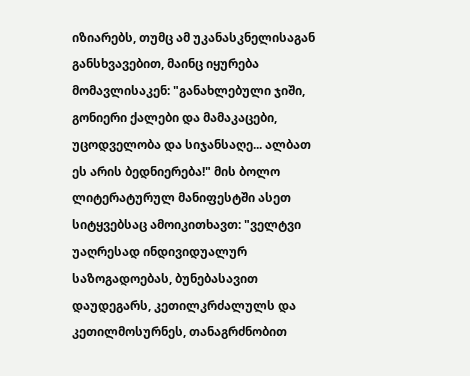იზიარებს, თუმც ამ უკანასკნელისაგან განსხვავებით, მაინც იყურება მომავლისაკენ: "განახლებული ჯიში, გონიერი ქალები და მამაკაცები, უცოდველობა და სიჯანსაღე... ალბათ ეს არის ბედნიერება!" მის ბოლო ლიტერატურულ მანიფესტში ასეთ სიტყვებსაც ამოიკითხავთ: "ველტვი უაღრესად ინდივიდუალურ საზოგადოებას, ბუნებასავით დაუდეგარს, კეთილკრძალულს და კეთილმოსურნეს, თანაგრძნობით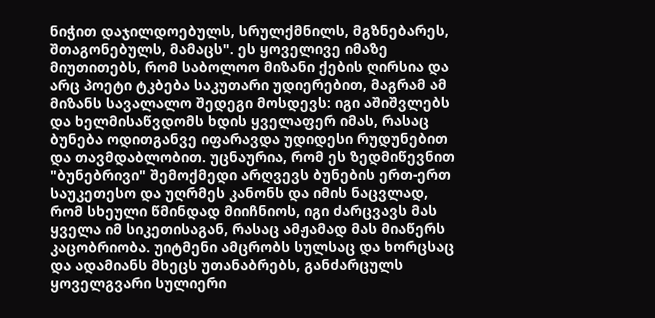ნიჭით დაჯილდოებულს, სრულქმნილს, მგზნებარეს, შთაგონებულს, მამაცს". ეს ყოველივე იმაზე მიუთითებს, რომ საბოლოო მიზანი ქების ღირსია და არც პოეტი ტკბება საკუთარი უდიერებით, მაგრამ ამ მიზანს სავალალო შედეგი მოსდევს: იგი აშიშვლებს და ხელმისაწვდომს ხდის ყველაფერ იმას, რასაც ბუნება ოდითგანვე იფარავდა უდიდესი რუდუნებით და თავმდაბლობით. უცნაურია, რომ ეს ზედმიწევნით "ბუნებრივი" შემოქმედი არღვევს ბუნების ერთ-ერთ საუკეთესო და უღრმეს კანონს და იმის ნაცვლად, რომ სხეული წმინდად მიიჩნიოს, იგი ძარცვავს მას ყველა იმ სიკეთისაგან, რასაც ამჟამად მას მიაწერს კაცობრიობა. უიტმენი ამცრობს სულსაც და ხორცსაც და ადამიანს მხეცს უთანაბრებს, განძარცულს ყოველგვარი სულიერი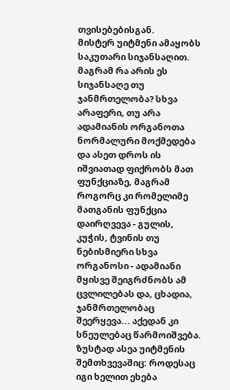თვისებებისგან.
მისტერ უიტმენი ამაყობს საკუთარი სიჯანსაღით. მაგრამ რა არის ეს სიჯანსაღე თუ ჯანმრთელობა? სხვა არაფერი, თუ არა ადამიანის ორგანოთა ნორმალური მოქმედება და ასეთ დროს ის იშვიათად ფიქრობს მათ ფუნქციაზე, მაგრამ როგორც კი რომელიმე მათგანის ფუნქცია დაირღვევა - გულის, კუჭის, ტვინის თუ ნებისმიერი სხვა ორგანოსი - ადამიანი მყისვე შეიგრძნობს ამ ცვლილებას და, ცხადია, ჯანმრთელობაც შეერყევა... აქედან კი სნეულებაც წარმოიშვება. ზუსტად ასეა უიტმენის შემთხვევაშიც: როდესაც იგი ხელით ეხება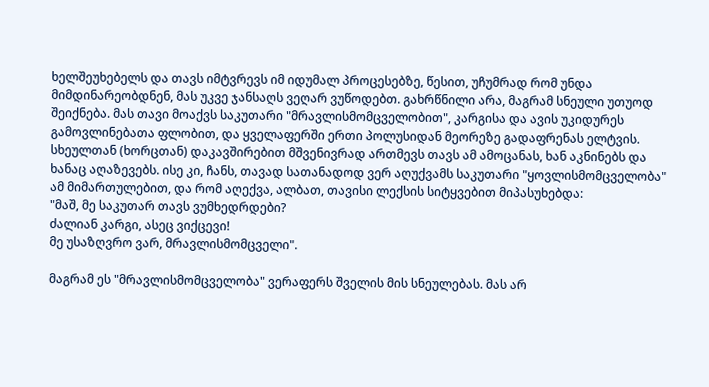ხელშეუხებელს და თავს იმტვრევს იმ იდუმალ პროცესებზე, წესით, უჩუმრად რომ უნდა მიმდინარეობდნენ, მას უკვე ჯანსაღს ვეღარ ვუწოდებთ. გახრწნილი არა, მაგრამ სნეული უთუოდ შეიქნება. მას თავი მოაქვს საკუთარი "მრავლისმომცველობით", კარგისა და ავის უკიდურეს გამოვლინებათა ფლობით, და ყველაფერში ერთი პოლუსიდან მეორეზე გადაფრენას ელტვის. სხეულთან (ხორცთან) დაკავშირებით მშვენივრად ართმევს თავს ამ ამოცანას, ხან აკნინებს და ხანაც აღაზევებს. ისე კი, ჩანს, თავად სათანადოდ ვერ აღუქვამს საკუთარი "ყოვლისმომცველობა" ამ მიმართულებით, და რომ აღექვა, ალბათ, თავისი ლექსის სიტყვებით მიპასუხებდა:
"მაშ, მე საკუთარ თავს ვუმხედრდები?
ძალიან კარგი, ასეც ვიქცევი!
მე უსაზღვრო ვარ, მრავლისმომცველი".

მაგრამ ეს "მრავლისმომცველობა" ვერაფერს შველის მის სნეულებას. მას არ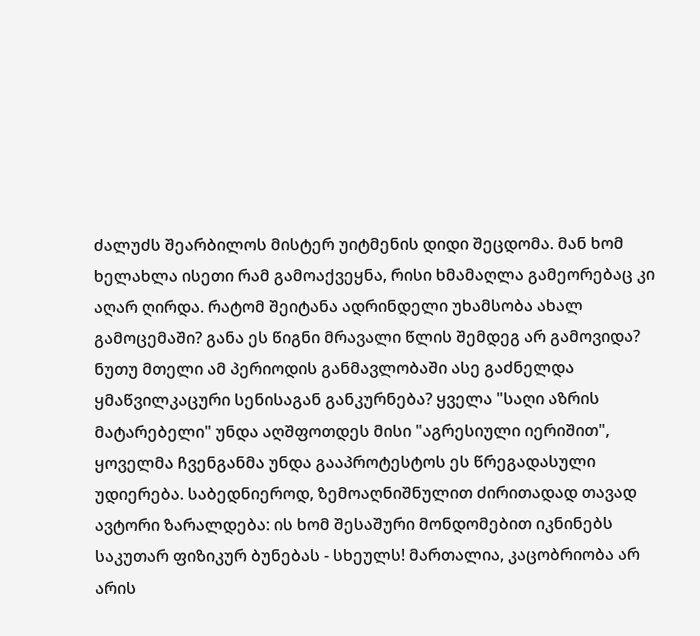ძალუძს შეარბილოს მისტერ უიტმენის დიდი შეცდომა. მან ხომ ხელახლა ისეთი რამ გამოაქვეყნა, რისი ხმამაღლა გამეორებაც კი აღარ ღირდა. რატომ შეიტანა ადრინდელი უხამსობა ახალ გამოცემაში? განა ეს წიგნი მრავალი წლის შემდეგ არ გამოვიდა? ნუთუ მთელი ამ პერიოდის განმავლობაში ასე გაძნელდა ყმაწვილკაცური სენისაგან განკურნება? ყველა "საღი აზრის მატარებელი" უნდა აღშფოთდეს მისი "აგრესიული იერიშით", ყოველმა ჩვენგანმა უნდა გააპროტესტოს ეს წრეგადასული უდიერება. საბედნიეროდ, ზემოაღნიშნულით ძირითადად თავად ავტორი ზარალდება: ის ხომ შესაშური მონდომებით იკნინებს საკუთარ ფიზიკურ ბუნებას - სხეულს! მართალია, კაცობრიობა არ არის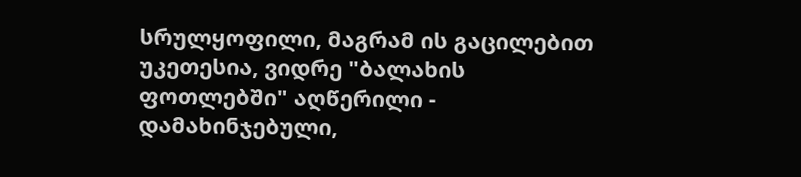სრულყოფილი, მაგრამ ის გაცილებით უკეთესია, ვიდრე "ბალახის ფოთლებში" აღწერილი - დამახინჯებული,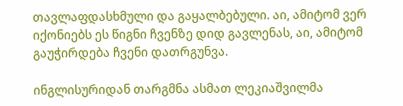თავლაფდასხმული და გაყალბებული. აი, ამიტომ ვერ იქონიებს ეს წიგნი ჩვენზე დიდ გავლენას, აი, ამიტომ გაუჭირდება ჩვენი დათრგუნვა.

ინგლისურიდან თარგმნა ასმათ ლეკიაშვილმა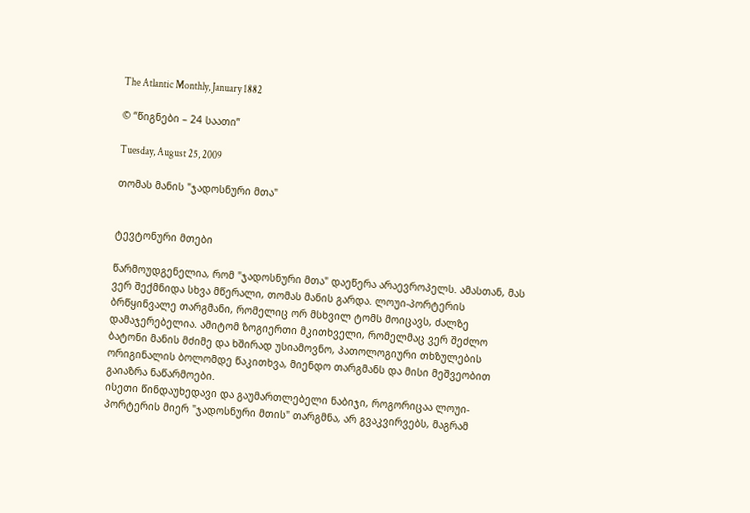The Atlantic Monthly, January 1882

© “წიგნები – 24 საათი”

Tuesday, August 25, 2009

თომას მანის "ჯადოსნური მთა"


ტევტონური მთები

წარმოუდგენელია, რომ "ჯადოსნური მთა" დაეწერა არაევროპელს. ამასთან, მას ვერ შექმნიდა სხვა მწერალი, თომას მანის გარდა. ლოუი-პორტერის ბრწყინვალე თარგმანი, რომელიც ორ მსხვილ ტომს მოიცავს, ძალზე დამაჯერებელია. ამიტომ ზოგიერთი მკითხველი, რომელმაც ვერ შეძლო ბატონი მანის მძიმე და ხშირად უსიამოვნო, პათოლოგიური თხზულების ორიგინალის ბოლომდე წაკითხვა, მიენდო თარგმანს და მისი მეშვეობით გაიაზრა ნაწარმოები.
ისეთი წინდაუხედავი და გაუმართლებელი ნაბიჯი, როგორიცაა ლოუი-პორტერის მიერ "ჯადოსნური მთის" თარგმნა, არ გვაკვირვებს, მაგრამ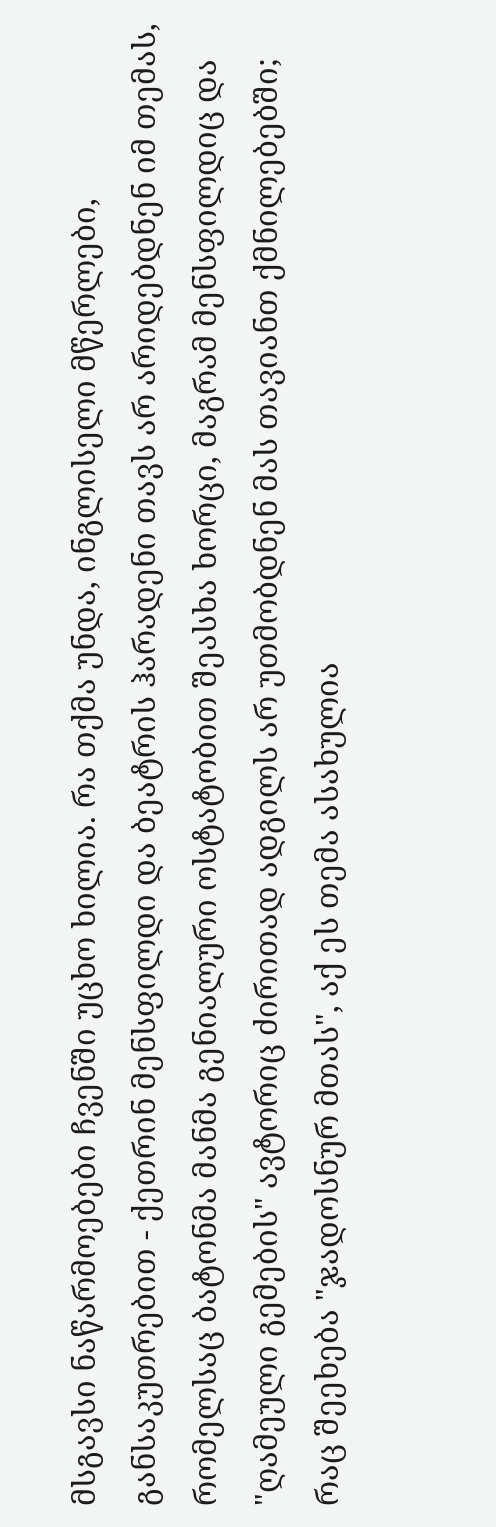მსგავსი ნაწარმოებები ჩვენში უცხო ხილია. რა თქმა უნდა, ინგლისელი მწერლები, განსაკუთრებით - ქეთრინ მენსფილდი და ბეატრის ჰარადენი თავს არ არიდებდნენ იმ თემას, რომელსაც ბატონმა მანმა გენიალური ოსტატობით შეასხა ხორცი, მაგრამ მენსფილდიც და "ღამეული გემების" ავტორიც ძირითად ადგილს არ უთმობდნენ მას თავიანთ ქმნილებებში; რაც შეეხება "ჯადოსნურ მთას", აქ ეს თემა ასახულია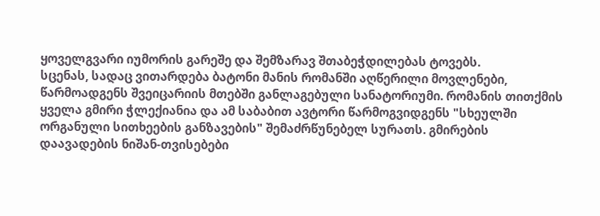ყოველგვარი იუმორის გარეშე და შემზარავ შთაბეჭდილებას ტოვებს.
სცენას, სადაც ვითარდება ბატონი მანის რომანში აღწერილი მოვლენები, წარმოადგენს შვეიცარიის მთებში განლაგებული სანატორიუმი. რომანის თითქმის ყველა გმირი ჭლექიანია და ამ საბაბით ავტორი წარმოგვიდგენს "სხეულში ორგანული სითხეების განზავების" შემაძრწუნებელ სურათს. გმირების დაავადების ნიშან-თვისებები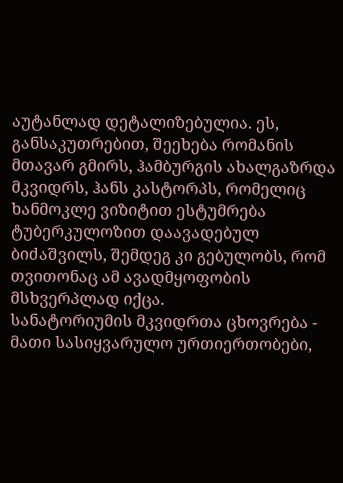აუტანლად დეტალიზებულია. ეს, განსაკუთრებით, შეეხება რომანის მთავარ გმირს, ჰამბურგის ახალგაზრდა მკვიდრს, ჰანს კასტორპს, რომელიც ხანმოკლე ვიზიტით ესტუმრება ტუბერკულოზით დაავადებულ ბიძაშვილს, შემდეგ კი გებულობს, რომ თვითონაც ამ ავადმყოფობის მსხვერპლად იქცა.
სანატორიუმის მკვიდრთა ცხოვრება - მათი სასიყვარულო ურთიერთობები,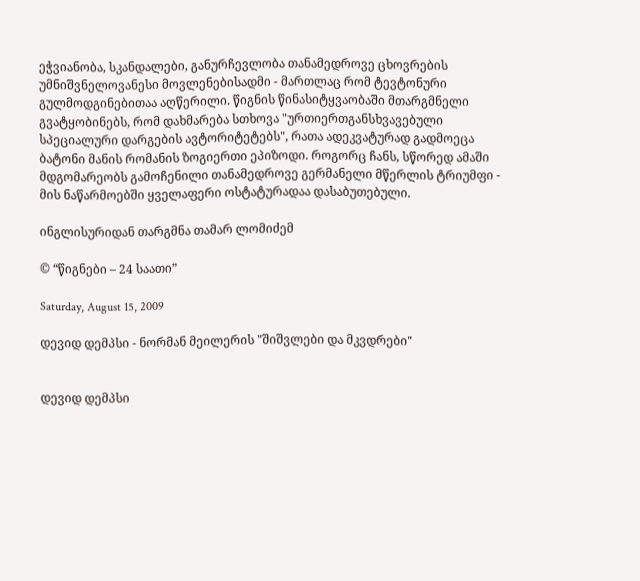ეჭვიანობა, სკანდალები, განურჩევლობა თანამედროვე ცხოვრების უმნიშვნელოვანესი მოვლენებისადმი - მართლაც რომ ტევტონური გულმოდგინებითაა აღწერილი. წიგნის წინასიტყვაობაში მთარგმნელი გვატყობინებს, რომ დახმარება სთხოვა "ურთიერთგანსხვავებული სპეციალური დარგების ავტორიტეტებს", რათა ადეკვატურად გადმოეცა ბატონი მანის რომანის ზოგიერთი ეპიზოდი. როგორც ჩანს, სწორედ ამაში მდგომარეობს გამოჩენილი თანამედროვე გერმანელი მწერლის ტრიუმფი - მის ნაწარმოებში ყველაფერი ოსტატურადაა დასაბუთებული.

ინგლისურიდან თარგმნა თამარ ლომიძემ

© “წიგნები – 24 საათი”

Saturday, August 15, 2009

დევიდ დემპსი - ნორმან მეილერის "შიშვლები და მკვდრები"


დევიდ დემპსი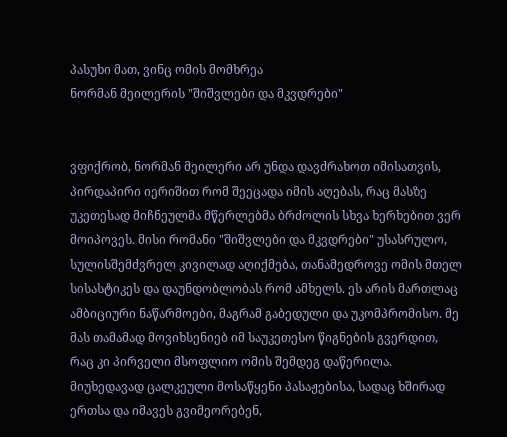პასუხი მათ, ვინც ომის მომხრეა
ნორმან მეილერის "შიშვლები და მკვდრები"


ვფიქრობ, ნორმან მეილერი არ უნდა დავძრახოთ იმისათვის, პირდაპირი იერიშით რომ შეეცადა იმის აღებას, რაც მასზე უკეთესად მიჩნეულმა მწერლებმა ბრძოლის სხვა ხერხებით ვერ მოიპოვეს. მისი რომანი "შიშვლები და მკვდრები" უსასრულო, სულისშემძვრელ კივილად აღიქმება, თანამედროვე ომის მთელ სისასტიკეს და დაუნდობლობას რომ ამხელს. ეს არის მართლაც ამბიციური ნაწარმოები, მაგრამ გაბედული და უკომპრომისო. მე მას თამამად მოვიხსენიებ იმ საუკეთესო წიგნების გვერდით, რაც კი პირველი მსოფლიო ომის შემდეგ დაწერილა. მიუხედავად ცალკეული მოსაწყენი პასაჟებისა, სადაც ხშირად ერთსა და იმავეს გვიმეორებენ,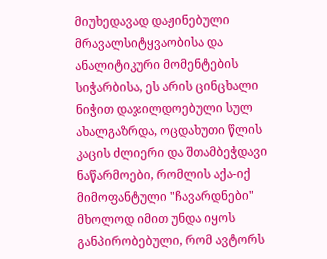მიუხედავად დაჟინებული მრავალსიტყვაობისა და ანალიტიკური მომენტების სიჭარბისა, ეს არის ცინცხალი ნიჭით დაჯილდოებული სულ ახალგაზრდა, ოცდახუთი წლის კაცის ძლიერი და შთამბეჭდავი ნაწარმოები, რომლის აქა-იქ მიმოფანტული "ჩავარდნები" მხოლოდ იმით უნდა იყოს განპირობებული, რომ ავტორს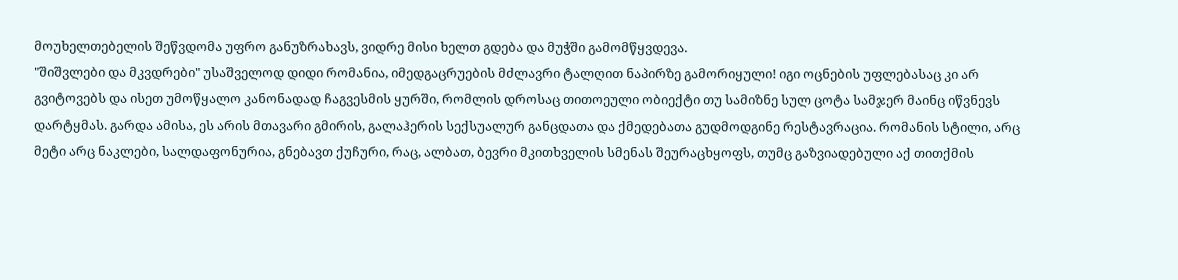მოუხელთებელის შეწვდომა უფრო განუზრახავს, ვიდრე მისი ხელთ გდება და მუჭში გამომწყვდევა.
"შიშვლები და მკვდრები" უსაშველოდ დიდი რომანია, იმედგაცრუების მძლავრი ტალღით ნაპირზე გამორიყული! იგი ოცნების უფლებასაც კი არ გვიტოვებს და ისეთ უმოწყალო კანონადად ჩაგვესმის ყურში, რომლის დროსაც თითოეული ობიექტი თუ სამიზნე სულ ცოტა სამჯერ მაინც იწვნევს დარტყმას. გარდა ამისა, ეს არის მთავარი გმირის, გალაჰერის სექსუალურ განცდათა და ქმედებათა გუდმოდგინე რესტავრაცია. რომანის სტილი, არც მეტი არც ნაკლები, სალდაფონურია, გნებავთ ქუჩური, რაც, ალბათ, ბევრი მკითხველის სმენას შეურაცხყოფს, თუმც გაზვიადებული აქ თითქმის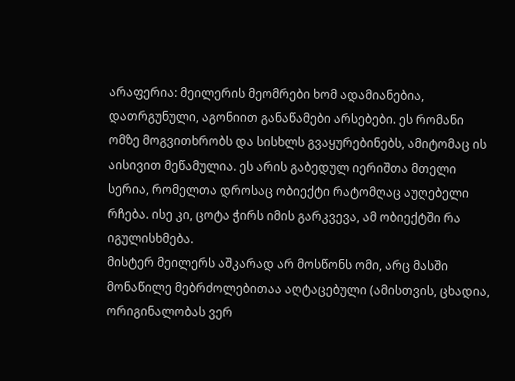არაფერია: მეილერის მეომრები ხომ ადამიანებია, დათრგუნული, აგონიით განაწამები არსებები. ეს რომანი ომზე მოგვითხრობს და სისხლს გვაყურებინებს, ამიტომაც ის აისივით მეწამულია. ეს არის გაბედულ იერიშთა მთელი სერია, რომელთა დროსაც ობიექტი რატომღაც აუღებელი რჩება. ისე კი, ცოტა ჭირს იმის გარკვევა, ამ ობიექტში რა იგულისხმება.
მისტერ მეილერს აშკარად არ მოსწონს ომი, არც მასში მონაწილე მებრძოლებითაა აღტაცებული (ამისთვის, ცხადია, ორიგინალობას ვერ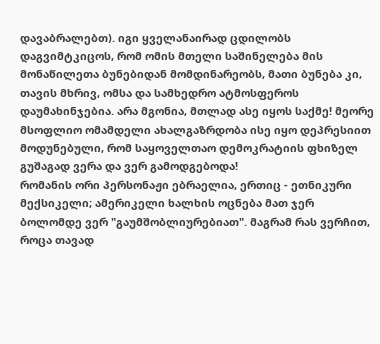დავაბრალებთ). იგი ყველანაირად ცდილობს დაგვიმტკიცოს, რომ ომის მთელი საშინელება მის მონაწილეთა ბუნებიდან მომდინარეობს, მათი ბუნება კი, თავის მხრივ, ომსა და სამხედრო ატმოსფეროს დაუმახინჯებია. არა მგონია, მთლად ასე იყოს საქმე! მეორე მსოფლიო ომამდელი ახალგაზრდობა ისე იყო დეპრესიით მოდუნებული, რომ საყოველთაო დემოკრატიის ფხიზელ გუშაგად ვერა და ვერ გამოდგებოდა!
რომანის ორი პერსონაჟი ებრაელია, ერთიც - ეთნიკური მექსიკელი; ამერიკელი ხალხის ოცნება მათ ჯერ ბოლომდე ვერ "გაუმშობლიურებიათ". მაგრამ რას ვერჩით, როცა თავად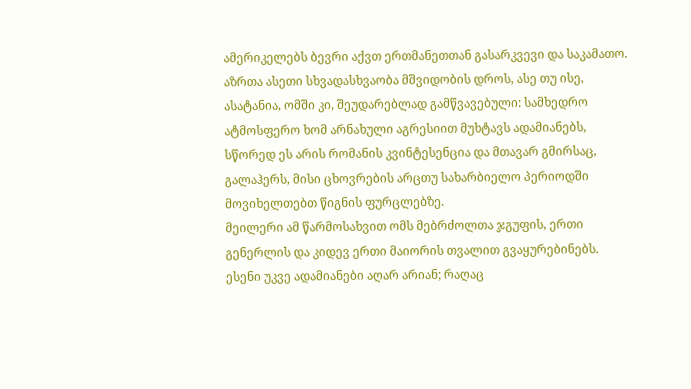ამერიკელებს ბევრი აქვთ ერთმანეთთან გასარკვევი და საკამათო. აზრთა ასეთი სხვადასხვაობა მშვიდობის დროს, ასე თუ ისე, ასატანია, ომში კი, შეუდარებლად გამწვავებული: სამხედრო ატმოსფერო ხომ არნახული აგრესიით მუხტავს ადამიანებს, სწორედ ეს არის რომანის კვინტესენცია და მთავარ გმირსაც, გალაჰერს, მისი ცხოვრების არცთუ სახარბიელო პერიოდში მოვიხელთებთ წიგნის ფურცლებზე.
მეილერი ამ წარმოსახვით ომს მებრძოლთა ჯგუფის, ერთი გენერლის და კიდევ ერთი მაიორის თვალით გვაყურებინებს. ესენი უკვე ადამიანები აღარ არიან; რაღაც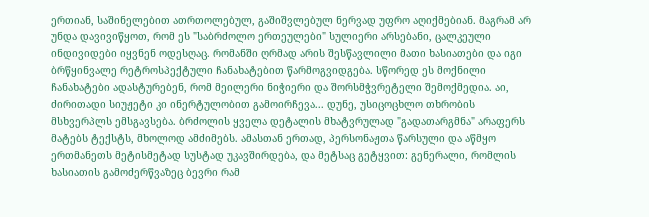ერთიან, საშინელებით ათრთოლებულ, გაშიშვლებულ ნერვად უფრო აღიქმებიან. მაგრამ არ უნდა დავივიწყოთ, რომ ეს "საბრძოლო ერთეულები" სულიერი არსებანი, ცალკეული ინდივიდები იყვნენ ოდესღაც. რომანში ღრმად არის შესწავლილი მათი ხასიათები და იგი ბრწყინვალე რეტროსპექტული ჩანახატებით წარმოგვიდგება. სწორედ ეს მოქნილი ჩანახატები ადასტურებენ, რომ მეილერი ნიჭიერი და შორსმჭვრეტელი შემოქმედია. აი, ძირითადი სიუჟეტი კი ინერტულობით გამოირჩევა... დუნე, უსიცოცხლო თხრობის მსხვერპლს ემსგავსება. ბრძოლის ყველა დეტალის მხატვრულად "გადათარგმნა" არაფერს მატებს ტექსტს, მხოლოდ ამძიმებს. ამასთან ერთად, პერსონაჟთა წარსული და აწმყო ერთმანეთს მეტისმეტად სუსტად უკავშირდება, და მეტსაც გეტყვით: გენერალი, რომლის ხასიათის გამოძერწვაზეც ბევრი რამ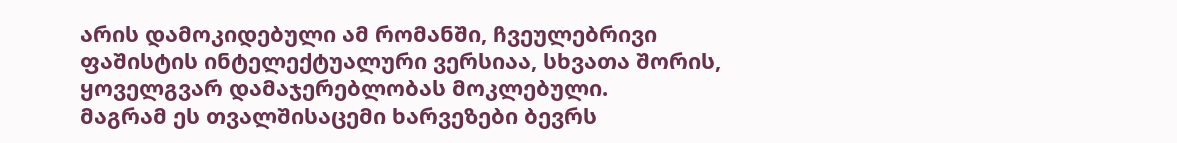არის დამოკიდებული ამ რომანში, ჩვეულებრივი ფაშისტის ინტელექტუალური ვერსიაა, სხვათა შორის, ყოველგვარ დამაჯერებლობას მოკლებული.
მაგრამ ეს თვალშისაცემი ხარვეზები ბევრს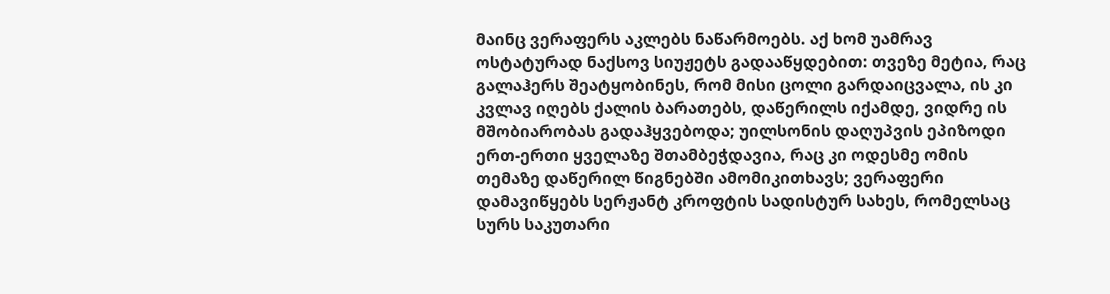მაინც ვერაფერს აკლებს ნაწარმოებს. აქ ხომ უამრავ ოსტატურად ნაქსოვ სიუჟეტს გადააწყდებით: თვეზე მეტია, რაც გალაჰერს შეატყობინეს, რომ მისი ცოლი გარდაიცვალა, ის კი კვლავ იღებს ქალის ბარათებს, დაწერილს იქამდე, ვიდრე ის მშობიარობას გადაჰყვებოდა; უილსონის დაღუპვის ეპიზოდი ერთ-ერთი ყველაზე შთამბეჭდავია, რაც კი ოდესმე ომის თემაზე დაწერილ წიგნებში ამომიკითხავს; ვერაფერი დამავიწყებს სერჟანტ კროფტის სადისტურ სახეს, რომელსაც სურს საკუთარი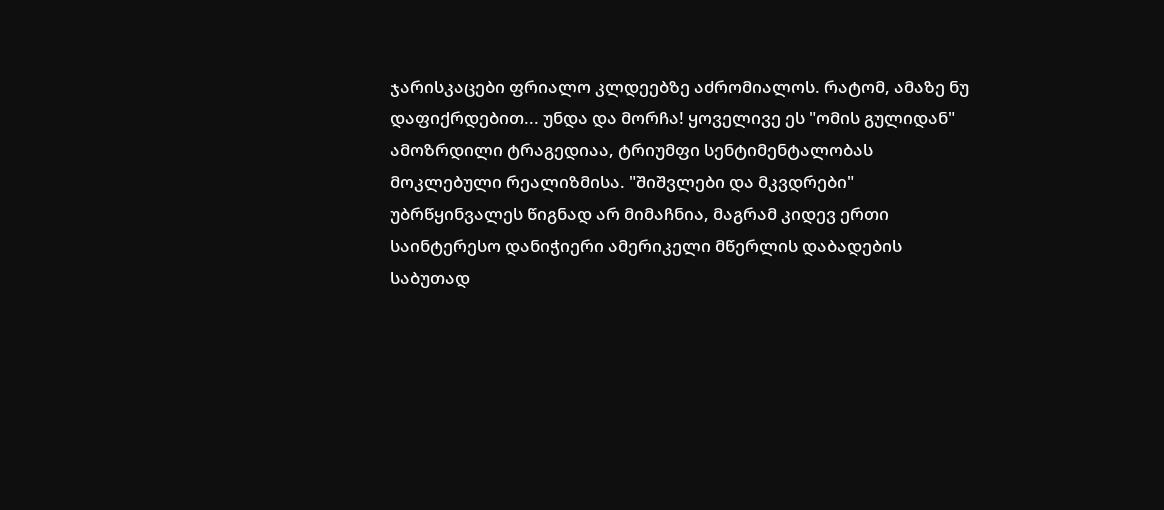ჯარისკაცები ფრიალო კლდეებზე აძრომიალოს. რატომ, ამაზე ნუ დაფიქრდებით... უნდა და მორჩა! ყოველივე ეს "ომის გულიდან" ამოზრდილი ტრაგედიაა, ტრიუმფი სენტიმენტალობას მოკლებული რეალიზმისა. "შიშვლები და მკვდრები" უბრწყინვალეს წიგნად არ მიმაჩნია, მაგრამ კიდევ ერთი საინტერესო დანიჭიერი ამერიკელი მწერლის დაბადების საბუთად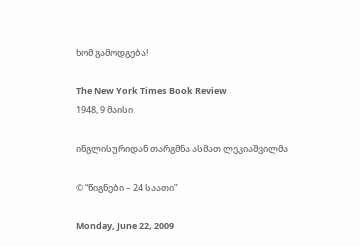ხომ გამოდგება!

The New York Times Book Review
1948, 9 მაისი

ინგლისურიდან თარგმნა ასმათ ლეკიაშვილმა

© “წიგნები – 24 საათი”

Monday, June 22, 2009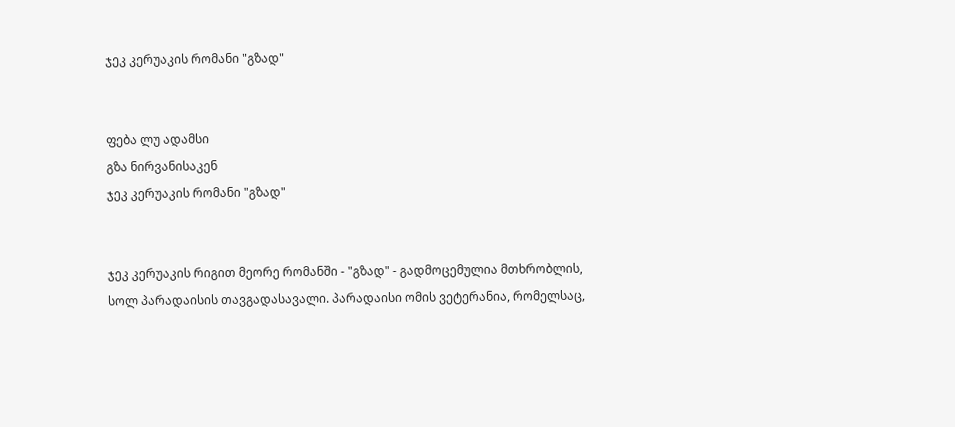ჯეკ კერუაკის რომანი "გზად"


ფება ლუ ადამსი
გზა ნირვანისაკენ
ჯეკ კერუაკის რომანი "გზად"


ჯეკ კერუაკის რიგით მეორე რომანში - "გზად" - გადმოცემულია მთხრობლის, სოლ პარადაისის თავგადასავალი. პარადაისი ომის ვეტერანია, რომელსაც,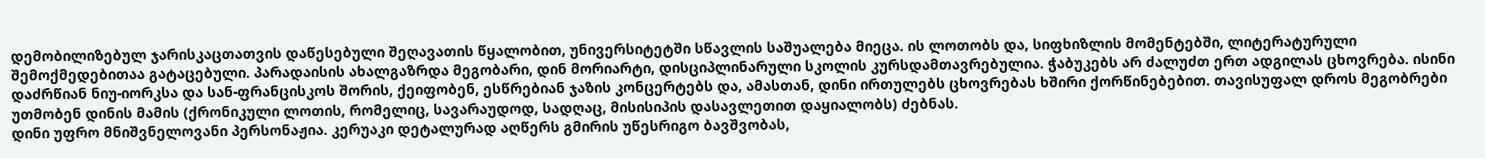დემობილიზებულ ჯარისკაცთათვის დაწესებული შეღავათის წყალობით, უნივერსიტეტში სწავლის საშუალება მიეცა. ის ლოთობს და, სიფხიზლის მომენტებში, ლიტერატურული შემოქმედებითაა გატაცებული. პარადაისის ახალგაზრდა მეგობარი, დინ მორიარტი, დისციპლინარული სკოლის კურსდამთავრებულია. ჭაბუკებს არ ძალუძთ ერთ ადგილას ცხოვრება. ისინი დაძრწიან ნიუ-იორკსა და სან-ფრანცისკოს შორის, ქეიფობენ, ესწრებიან ჯაზის კონცერტებს და, ამასთან, დინი ირთულებს ცხოვრებას ხშირი ქორწინებებით. თავისუფალ დროს მეგობრები უთმობენ დინის მამის (ქრონიკული ლოთის, რომელიც, სავარაუდოდ, სადღაც, მისისიპის დასავლეთით დაყიალობს) ძებნას.
დინი უფრო მნიშვნელოვანი პერსონაჟია. კერუაკი დეტალურად აღწერს გმირის უწესრიგო ბავშვობას,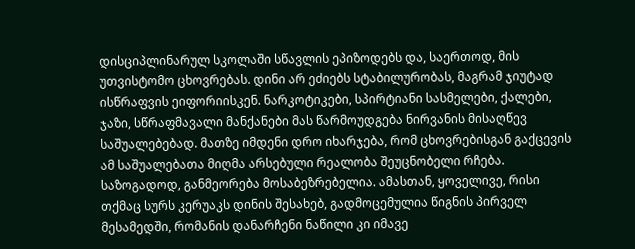დისციპლინარულ სკოლაში სწავლის ეპიზოდებს და, საერთოდ, მის უთვისტომო ცხოვრებას. დინი არ ეძიებს სტაბილურობას, მაგრამ ჯიუტად ისწრაფვის ეიფორიისკენ. ნარკოტიკები, სპირტიანი სასმელები, ქალები, ჯაზი, სწრაფმავალი მანქანები მას წარმოუდგება ნირვანის მისაღწევ საშუალებებად. მათზე იმდენი დრო იხარჯება, რომ ცხოვრებისგან გაქცევის ამ საშუალებათა მიღმა არსებული რეალობა შეუცნობელი რჩება.
საზოგადოდ, განმეორება მოსაბეზრებელია. ამასთან, ყოველივე, რისი თქმაც სურს კერუაკს დინის შესახებ, გადმოცემულია წიგნის პირველ მესამედში, რომანის დანარჩენი ნაწილი კი იმავე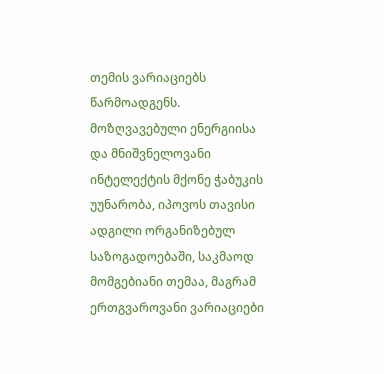თემის ვარიაციებს წარმოადგენს. მოზღვავებული ენერგიისა და მნიშვნელოვანი ინტელექტის მქონე ჭაბუკის უუნარობა, იპოვოს თავისი ადგილი ორგანიზებულ საზოგადოებაში, საკმაოდ მომგებიანი თემაა, მაგრამ ერთგვაროვანი ვარიაციები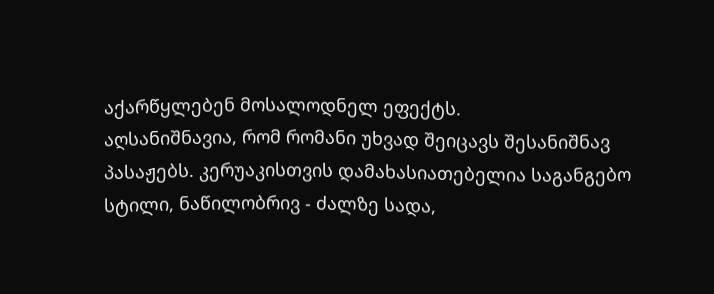აქარწყლებენ მოსალოდნელ ეფექტს.
აღსანიშნავია, რომ რომანი უხვად შეიცავს შესანიშნავ პასაჟებს. კერუაკისთვის დამახასიათებელია საგანგებო სტილი, ნაწილობრივ - ძალზე სადა,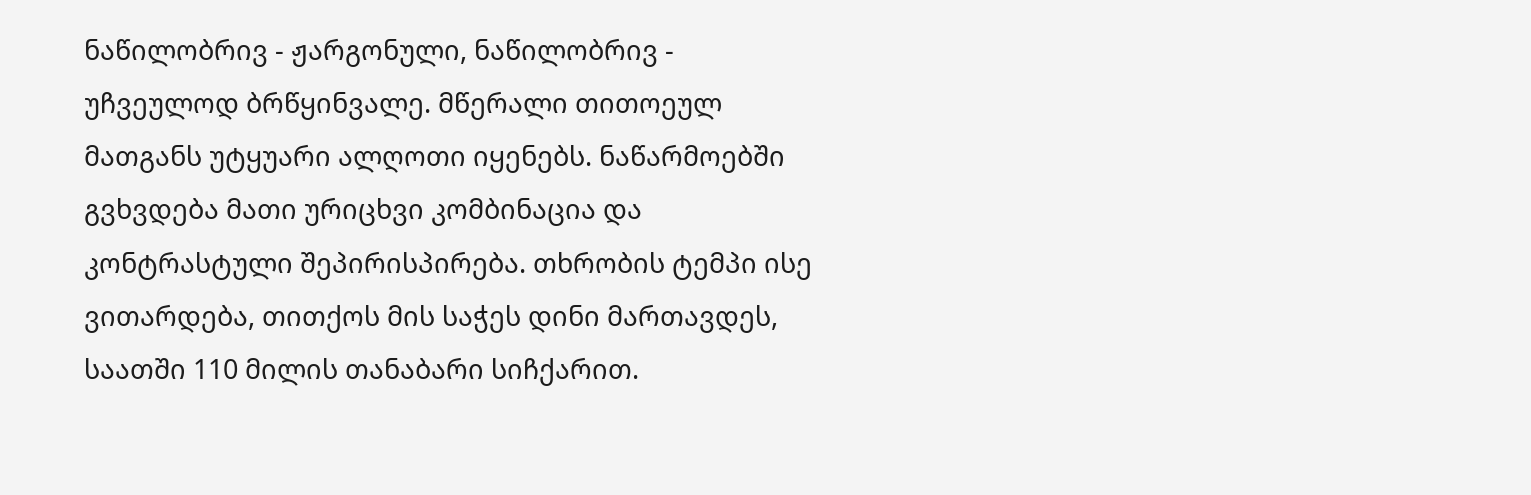ნაწილობრივ - ჟარგონული, ნაწილობრივ - უჩვეულოდ ბრწყინვალე. მწერალი თითოეულ მათგანს უტყუარი ალღოთი იყენებს. ნაწარმოებში გვხვდება მათი ურიცხვი კომბინაცია და კონტრასტული შეპირისპირება. თხრობის ტემპი ისე ვითარდება, თითქოს მის საჭეს დინი მართავდეს, საათში 110 მილის თანაბარი სიჩქარით.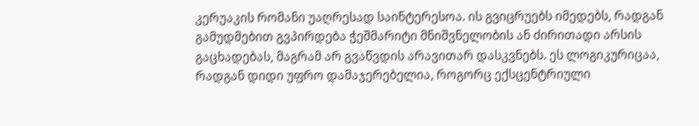კერუაკის რომანი უაღრესად საინტერესოა. ის გვიცრუებს იმედებს, რადგან გამუდმებით გვპირდება ჭეშმარიტი მნიშვნელობის ან ძირითადი არსის გაცხადებას, მაგრამ არ გვაწვდის არავითარ დასკვნებს. ეს ლოგიკურიცაა, რადგან დიდი უფრო დამაჯერებელია, როგორც ექსცენტრიული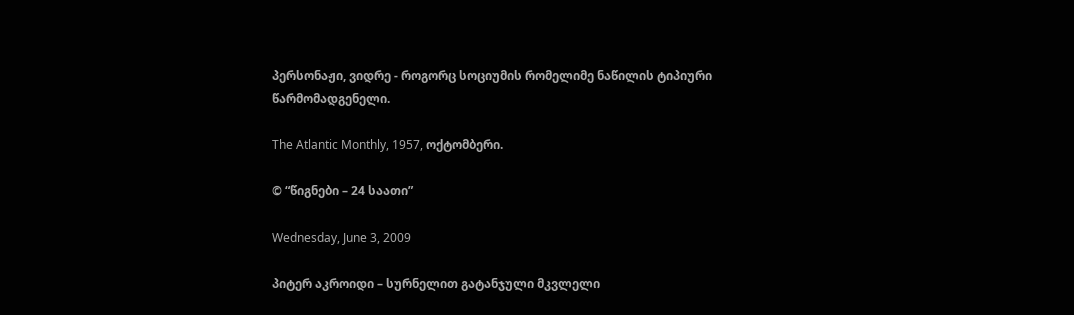პერსონაჟი, ვიდრე - როგორც სოციუმის რომელიმე ნაწილის ტიპიური წარმომადგენელი.

The Atlantic Monthly, 1957, ოქტომბერი.

© “წიგნები – 24 საათი”

Wednesday, June 3, 2009

პიტერ აკროიდი – სურნელით გატანჯული მკვლელი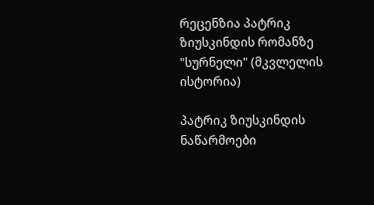რეცენზია პატრიკ ზიუსკინდის რომანზე "სურნელი" (მკვლელის ისტორია)

პატრიკ ზიუსკინდის ნაწარმოები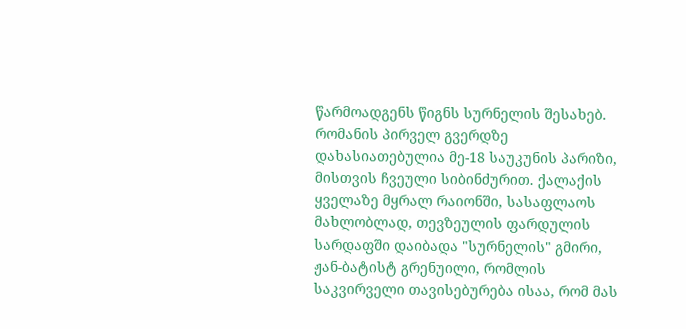წარმოადგენს წიგნს სურნელის შესახებ. რომანის პირველ გვერდზე დახასიათებულია მე-18 საუკუნის პარიზი, მისთვის ჩვეული სიბინძურით. ქალაქის ყველაზე მყრალ რაიონში, სასაფლაოს მახლობლად, თევზეულის ფარდულის სარდაფში დაიბადა "სურნელის" გმირი, ჟან-ბატისტ გრენუილი, რომლის საკვირველი თავისებურება ისაა, რომ მას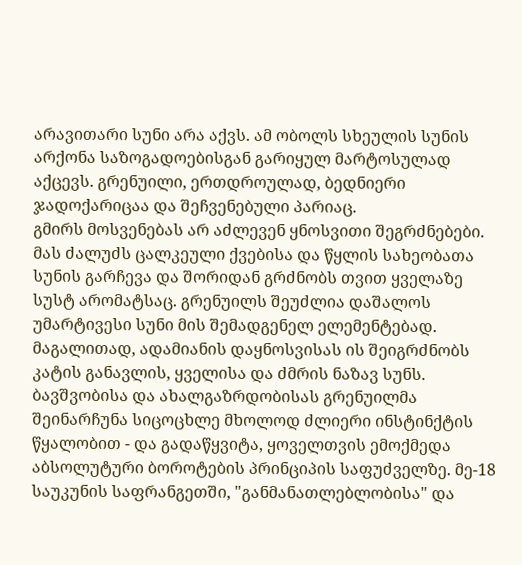არავითარი სუნი არა აქვს. ამ ობოლს სხეულის სუნის არქონა საზოგადოებისგან გარიყულ მარტოსულად აქცევს. გრენუილი, ერთდროულად, ბედნიერი ჯადოქარიცაა და შეჩვენებული პარიაც.
გმირს მოსვენებას არ აძლევენ ყნოსვითი შეგრძნებები. მას ძალუძს ცალკეული ქვებისა და წყლის სახეობათა სუნის გარჩევა და შორიდან გრძნობს თვით ყველაზე სუსტ არომატსაც. გრენუილს შეუძლია დაშალოს უმარტივესი სუნი მის შემადგენელ ელემენტებად. მაგალითად, ადამიანის დაყნოსვისას ის შეიგრძნობს კატის განავლის, ყველისა და ძმრის ნაზავ სუნს. ბავშვობისა და ახალგაზრდობისას გრენუილმა შეინარჩუნა სიცოცხლე მხოლოდ ძლიერი ინსტინქტის წყალობით - და გადაწყვიტა, ყოველთვის ემოქმედა აბსოლუტური ბოროტების პრინციპის საფუძველზე. მე-18 საუკუნის საფრანგეთში, "განმანათლებლობისა" და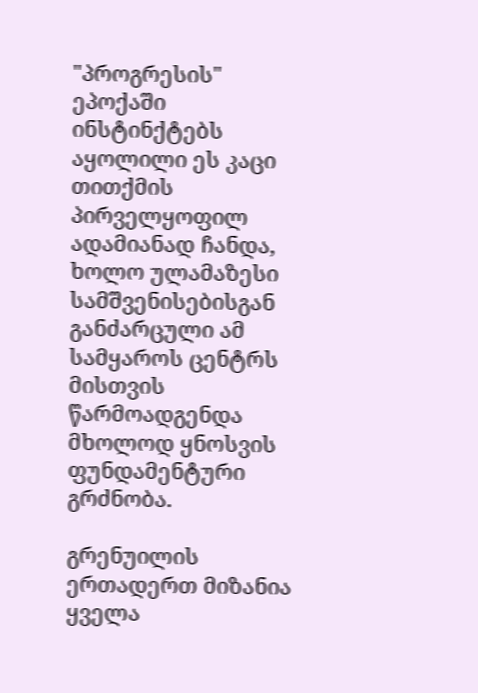"პროგრესის" ეპოქაში ინსტინქტებს აყოლილი ეს კაცი თითქმის პირველყოფილ ადამიანად ჩანდა, ხოლო ულამაზესი სამშვენისებისგან განძარცული ამ სამყაროს ცენტრს მისთვის წარმოადგენდა მხოლოდ ყნოსვის ფუნდამენტური გრძნობა.

გრენუილის ერთადერთ მიზანია ყველა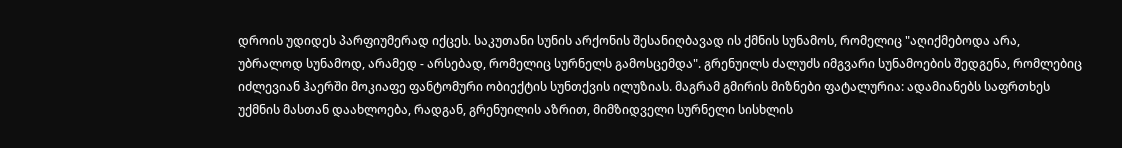დროის უდიდეს პარფიუმერად იქცეს. საკუთანი სუნის არქონის შესანიღბავად ის ქმნის სუნამოს, რომელიც "აღიქმებოდა არა, უბრალოდ სუნამოდ, არამედ - არსებად, რომელიც სურნელს გამოსცემდა". გრენუილს ძალუძს იმგვარი სუნამოების შედგენა, რომლებიც იძლევიან ჰაერში მოკიაფე ფანტომური ობიექტის სუნთქვის ილუზიას. მაგრამ გმირის მიზნები ფატალურია: ადამიანებს საფრთხეს უქმნის მასთან დაახლოება, რადგან, გრენუილის აზრით, მიმზიდველი სურნელი სისხლის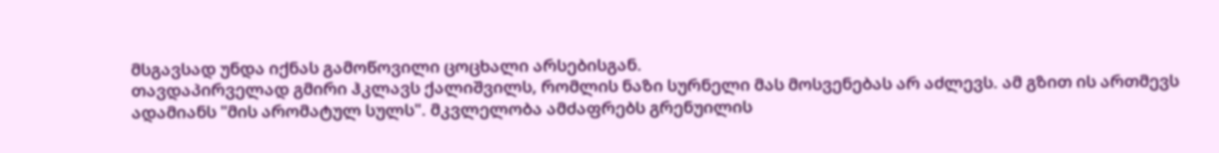მსგავსად უნდა იქნას გამოწოვილი ცოცხალი არსებისგან.
თავდაპირველად გმირი ჰკლავს ქალიშვილს, რომლის ნაზი სურნელი მას მოსვენებას არ აძლევს. ამ გზით ის ართმევს ადამიანს "მის არომატულ სულს". მკვლელობა ამძაფრებს გრენუილის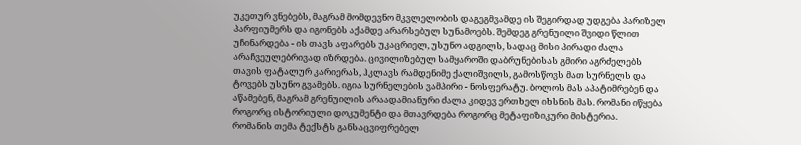უკეთურ ვნებებს, მაგრამ მომდევნო მკვლელობის დაგეგმვამდე ის შეგირდად უდგება პარიზელ პარფიუმერს და იგონებს აქამდე არარსებულ სუნამოებს. შემდეგ გრენუილი შვიდი წლით უჩინარდება - ის თავს აფარებს უკაცრიელ, უსუნო ადგილს, სადაც მისი პირადი ძალა არაჩვეულებრივად იზრდება. ცივილიზებულ სამყაროში დაბრუნებისას გმირი აგრძელებს თავის ფატალურ კარიერას, ჰკლავს რამდენიმე ქალიშვილს, გამოსწოვს მათ სურნელს და ტოვებს უსუნო გვამებს. იგია სურნელების ვამპირი - ნოსფერატუ. ბოლოს მას აპატიმრებენ და აწამებენ, მაგრამ გრენუილის არაადამიანური ძალა კიდევ ერთხელ იხსნის მას. რომანი იწყება როგორც ისტორიული დოკუმენტი და მთავრდება როგორც მეტაფიზიკური მისტერია.
რომანის თემა ტექსტს განსაცვიფრებელ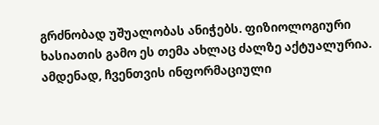გრძნობად უშუალობას ანიჭებს. ფიზიოლოგიური ხასიათის გამო ეს თემა ახლაც ძალზე აქტუალურია. ამდენად, ჩვენთვის ინფორმაციული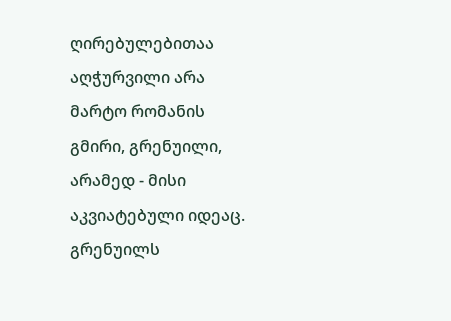ღირებულებითაა აღჭურვილი არა მარტო რომანის გმირი, გრენუილი, არამედ - მისი აკვიატებული იდეაც. გრენუილს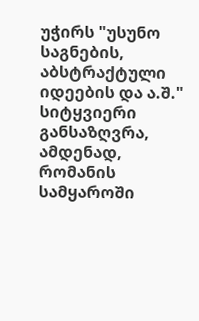უჭირს "უსუნო საგნების, აბსტრაქტული იდეების და ა.შ." სიტყვიერი განსაზღვრა, ამდენად, რომანის სამყაროში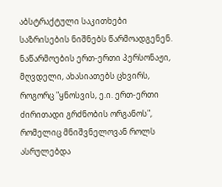აბსტრაქტული საკითხები საზრისების ნიშნებს წარმოადგენენ. ნაწარმოების ერთ-ერთი პერსონაჟი, მღვდელი, ახასიათებს ცხვირს, როგორც "ყნოსვის, ე.ი. ერთ-ერთი ძირითადი გრძნობის ორგანოს", რომელიც მნიშვნელოვან როლს ასრულებდა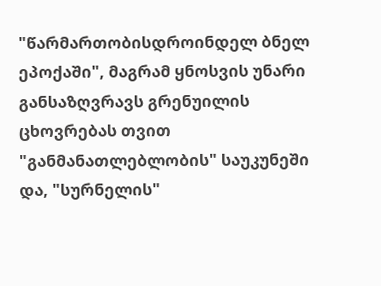"წარმართობისდროინდელ ბნელ ეპოქაში", მაგრამ ყნოსვის უნარი განსაზღვრავს გრენუილის ცხოვრებას თვით "განმანათლებლობის" საუკუნეში და, "სურნელის"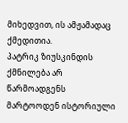მიხედვით, ის ამჟამადაც ქმედითია.
პატრიკ ზიუსკინდის ქმნილება არ წარმოადგენს მარტოოდენ ისტორიული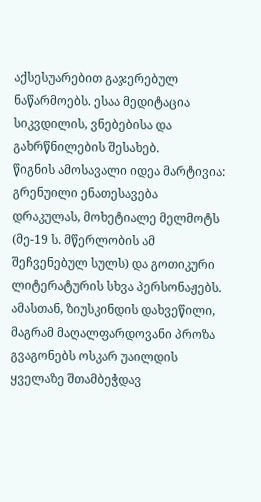აქსესუარებით გაჯერებულ ნაწარმოებს. ესაა მედიტაცია სიკვდილის, ვნებებისა და გახრწნილების შესახებ.
წიგნის ამოსავალი იდეა მარტივია: გრენუილი ენათესავება დრაკულას, მოხეტიალე მელმოტს (მე-19 ს. მწერლობის ამ შეჩვენებულ სულს) და გოთიკური ლიტერატურის სხვა პერსონაჟებს. ამასთან, ზიუსკინდის დახვეწილი, მაგრამ მაღალფარდოვანი პროზა გვაგონებს ოსკარ უაილდის ყველაზე შთამბეჭდავ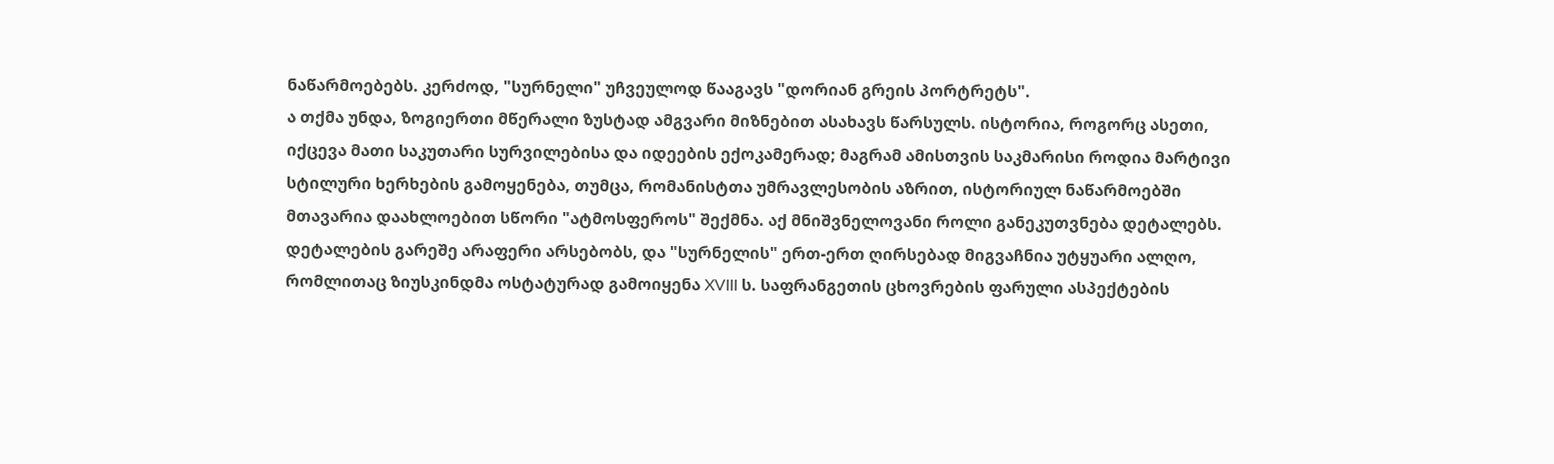ნაწარმოებებს. კერძოდ, "სურნელი" უჩვეულოდ წააგავს "დორიან გრეის პორტრეტს".
ა თქმა უნდა, ზოგიერთი მწერალი ზუსტად ამგვარი მიზნებით ასახავს წარსულს. ისტორია, როგორც ასეთი, იქცევა მათი საკუთარი სურვილებისა და იდეების ექოკამერად; მაგრამ ამისთვის საკმარისი როდია მარტივი სტილური ხერხების გამოყენება, თუმცა, რომანისტთა უმრავლესობის აზრით, ისტორიულ ნაწარმოებში მთავარია დაახლოებით სწორი "ატმოსფეროს" შექმნა. აქ მნიშვნელოვანი როლი განეკუთვნება დეტალებს. დეტალების გარეშე არაფერი არსებობს, და "სურნელის" ერთ-ერთ ღირსებად მიგვაჩნია უტყუარი ალღო, რომლითაც ზიუსკინდმა ოსტატურად გამოიყენა XVIII ს. საფრანგეთის ცხოვრების ფარული ასპექტების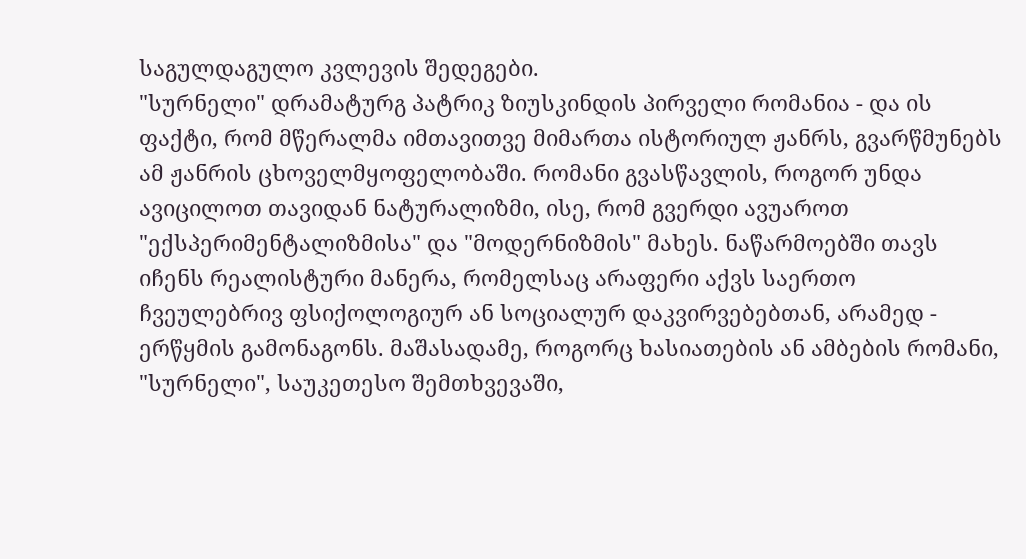საგულდაგულო კვლევის შედეგები.
"სურნელი" დრამატურგ პატრიკ ზიუსკინდის პირველი რომანია - და ის ფაქტი, რომ მწერალმა იმთავითვე მიმართა ისტორიულ ჟანრს, გვარწმუნებს ამ ჟანრის ცხოველმყოფელობაში. რომანი გვასწავლის, როგორ უნდა ავიცილოთ თავიდან ნატურალიზმი, ისე, რომ გვერდი ავუაროთ "ექსპერიმენტალიზმისა" და "მოდერნიზმის" მახეს. ნაწარმოებში თავს იჩენს რეალისტური მანერა, რომელსაც არაფერი აქვს საერთო ჩვეულებრივ ფსიქოლოგიურ ან სოციალურ დაკვირვებებთან, არამედ - ერწყმის გამონაგონს. მაშასადამე, როგორც ხასიათების ან ამბების რომანი, "სურნელი", საუკეთესო შემთხვევაში,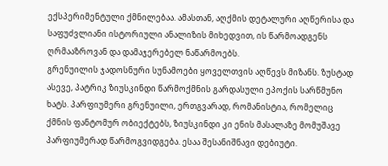ექსპერიმენტული ქმნილებაა. ამასთან, აღქმის დეტალური აღწერისა და საფუძვლიანი ისტორიული ანალიზის მიხედვით, ის წარმოადგენს ღრმააზროვან და დამაჯერებელ ნაწარმოებს.
გრენუილის ჯადოსნური სუნამოები ყოველთვის აღწევს მიზანს. ზუსტად ასევე, პატრიკ ზიუსკინდი წარმოქმნის გარდასული ეპოქის სარწმუნო ხატს. პარფიუმერი გრენუილი, ერთგვარად, რომანისტია, რომელიც ქმნის ფანტომურ ობიექტებს, ზიუსკინდი კი ენის მასალაზე მომუშავე პარფიუმერად წარმოგვიდგება. ესაა შესანიშნავი დებიუტი.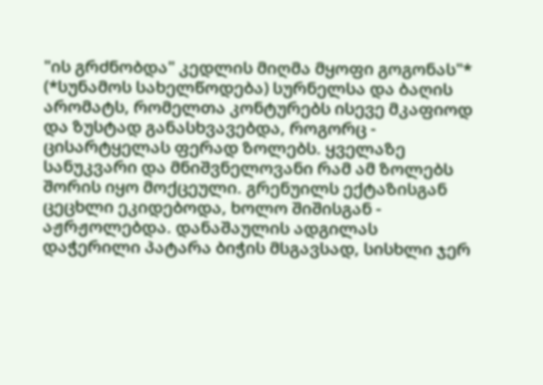"ის გრძნობდა" კედლის მიღმა მყოფი გოგონას"* (*სუნამოს სახელწოდება) სურნელსა და ბაღის არომატს, რომელთა კონტურებს ისევე მკაფიოდ და ზუსტად განასხვავებდა, როგორც - ცისარტყელას ფერად ზოლებს. ყველაზე სანუკვარი და მნიშვნელოვანი რამ ამ ზოლებს შორის იყო მოქცეული. გრენუილს ექტაზისგან ცეცხლი ეკიდებოდა, ხოლო შიშისგან - აჟრჟოლებდა. დანაშაულის ადგილას დაჭერილი პატარა ბიჭის მსგავსად, სისხლი ჯერ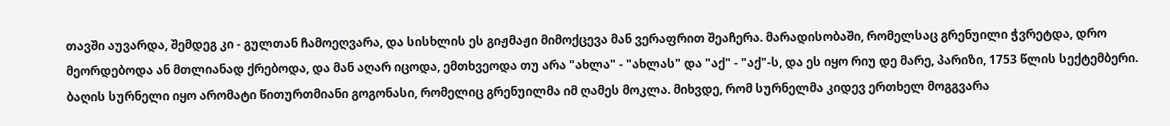თავში აუვარდა, შემდეგ კი - გულთან ჩამოეღვარა, და სისხლის ეს გიჟმაჟი მიმოქცევა მან ვერაფრით შეაჩერა. მარადისობაში, რომელსაც გრენუილი ჭვრეტდა, დრო მეორდებოდა ან მთლიანად ქრებოდა, და მან აღარ იცოდა, ემთხვეოდა თუ არა "ახლა" - "ახლას" და "აქ" - "აქ"-ს, და ეს იყო რიუ დე მარე, პარიზი, 1753 წლის სექტემბერი. ბაღის სურნელი იყო არომატი წითურთმიანი გოგონასი, რომელიც გრენუილმა იმ ღამეს მოკლა. მიხვდე, რომ სურნელმა კიდევ ერთხელ მოგგვარა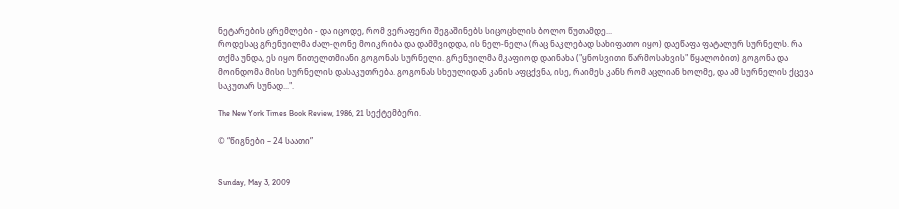ნეტარების ცრემლები - და იცოდე, რომ ვერაფერი შეგაშინებს სიცოცხლის ბოლო წუთამდე...
როდესაც გრენუილმა ძალ-ღონე მოიკრიბა და დამშვიდდა, ის ნელ-ნელა (რაც ნაკლებად სახიფათო იყო) დაეწაფა ფატალურ სურნელს. რა თქმა უნდა, ეს იყო წითელთმიანი გოგონას სურნელი. გრენუილმა მკაფიოდ დაინახა ("ყნოსვითი წარმოსახვის" წყალობით) გოგონა და მოინდომა მისი სურნელის დასაკუთრება. გოგონას სხეულიდან კანის აფცქვნა, ისე, რაიმეს კანს რომ აცლიან ხოლმე, და ამ სურნელის ქცევა საკუთარ სუნად...".

The New York Times Book Review, 1986, 21 სექტემბერი.

© “წიგნები – 24 საათი”


Sunday, May 3, 2009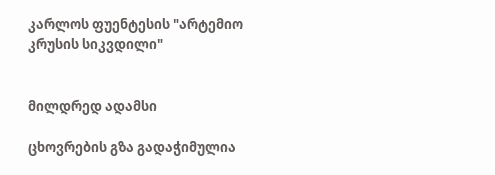კარლოს ფუენტესის "არტემიო კრუსის სიკვდილი"


მილდრედ ადამსი

ცხოვრების გზა გადაჭიმულია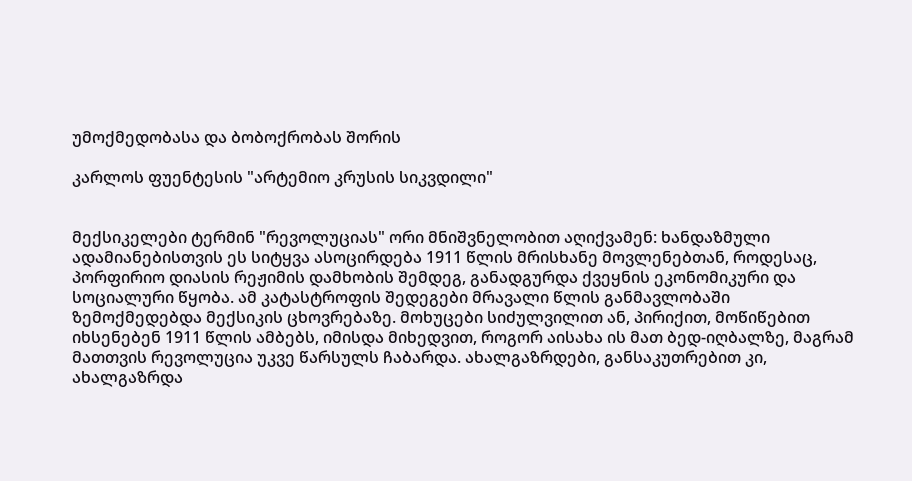უმოქმედობასა და ბობოქრობას შორის

კარლოს ფუენტესის "არტემიო კრუსის სიკვდილი"


მექსიკელები ტერმინ "რევოლუციას" ორი მნიშვნელობით აღიქვამენ: ხანდაზმული ადამიანებისთვის ეს სიტყვა ასოცირდება 1911 წლის მრისხანე მოვლენებთან, როდესაც, პორფირიო დიასის რეჟიმის დამხობის შემდეგ, განადგურდა ქვეყნის ეკონომიკური და სოციალური წყობა. ამ კატასტროფის შედეგები მრავალი წლის განმავლობაში ზემოქმედებდა მექსიკის ცხოვრებაზე. მოხუცები სიძულვილით ან, პირიქით, მოწიწებით იხსენებენ 1911 წლის ამბებს, იმისდა მიხედვით, როგორ აისახა ის მათ ბედ-იღბალზე, მაგრამ მათთვის რევოლუცია უკვე წარსულს ჩაბარდა. ახალგაზრდები, განსაკუთრებით კი, ახალგაზრდა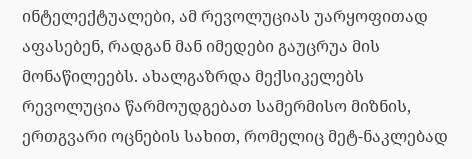ინტელექტუალები, ამ რევოლუციას უარყოფითად აფასებენ, რადგან მან იმედები გაუცრუა მის მონაწილეებს. ახალგაზრდა მექსიკელებს რევოლუცია წარმოუდგებათ სამერმისო მიზნის, ერთგვარი ოცნების სახით, რომელიც მეტ-ნაკლებად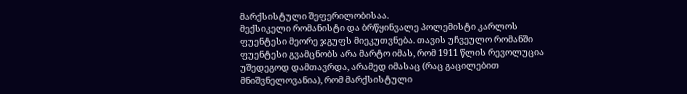მარქსისტული შეფერილობისაა.
მექსიკელი რომანისტი და ბრწყინვალე პოლემისტი კარლოს ფუენტესი მეორე ჯგუფს მიეკუთვნება. თავის უჩვეულო რომანში ფუენტესი გვამცნობს არა მარტო იმას, რომ 1911 წლის რევოლუცია უშედეგოდ დამთავრდა, არამედ იმასაც (რაც გაცილებით მნიშვნელოვანია), რომ მარქსისტული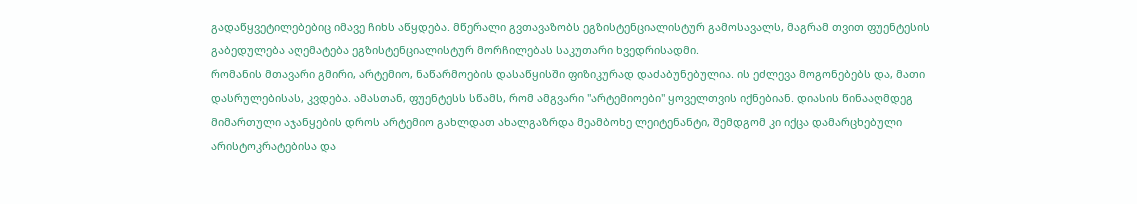გადაწყვეტილებებიც იმავე ჩიხს აწყდება. მწერალი გვთავაზობს ეგზისტენციალისტურ გამოსავალს, მაგრამ თვით ფუენტესის გაბედულება აღემატება ეგზისტენციალისტურ მორჩილებას საკუთარი ხვედრისადმი.
რომანის მთავარი გმირი, არტემიო, ნაწარმოების დასაწყისში ფიზიკურად დაძაბუნებულია. ის ეძლევა მოგონებებს და, მათი დასრულებისას, კვდება. ამასთან, ფუენტესს სწამს, რომ ამგვარი "არტემიოები" ყოველთვის იქნებიან. დიასის წინააღმდეგ მიმართული აჯანყების დროს არტემიო გახლდათ ახალგაზრდა მეამბოხე ლეიტენანტი, შემდგომ კი იქცა დამარცხებული არისტოკრატებისა და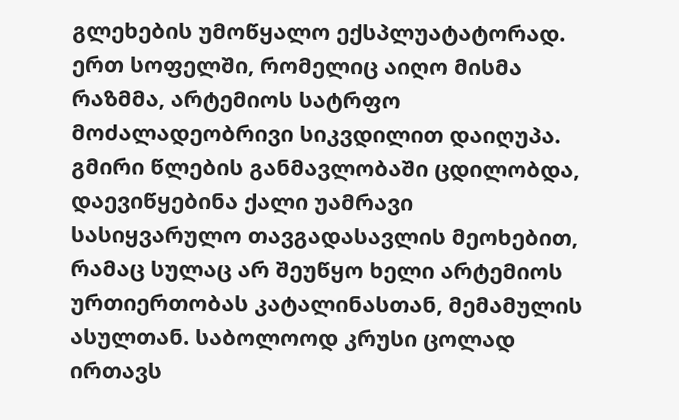გლეხების უმოწყალო ექსპლუატატორად. ერთ სოფელში, რომელიც აიღო მისმა რაზმმა, არტემიოს სატრფო მოძალადეობრივი სიკვდილით დაიღუპა. გმირი წლების განმავლობაში ცდილობდა, დაევიწყებინა ქალი უამრავი სასიყვარულო თავგადასავლის მეოხებით, რამაც სულაც არ შეუწყო ხელი არტემიოს ურთიერთობას კატალინასთან, მემამულის ასულთან. საბოლოოდ კრუსი ცოლად ირთავს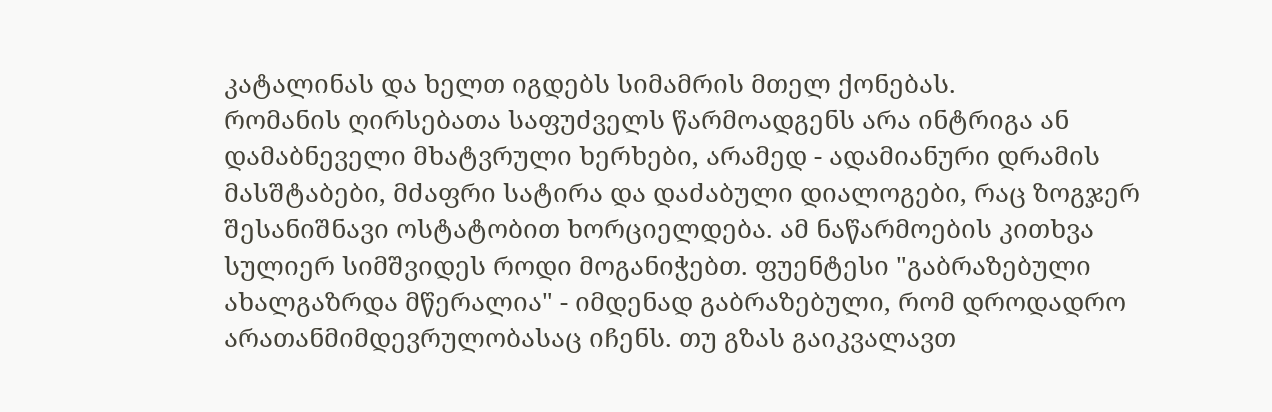კატალინას და ხელთ იგდებს სიმამრის მთელ ქონებას.
რომანის ღირსებათა საფუძველს წარმოადგენს არა ინტრიგა ან დამაბნეველი მხატვრული ხერხები, არამედ - ადამიანური დრამის მასშტაბები, მძაფრი სატირა და დაძაბული დიალოგები, რაც ზოგჯერ შესანიშნავი ოსტატობით ხორციელდება. ამ ნაწარმოების კითხვა სულიერ სიმშვიდეს როდი მოგანიჭებთ. ფუენტესი "გაბრაზებული ახალგაზრდა მწერალია" - იმდენად გაბრაზებული, რომ დროდადრო არათანმიმდევრულობასაც იჩენს. თუ გზას გაიკვალავთ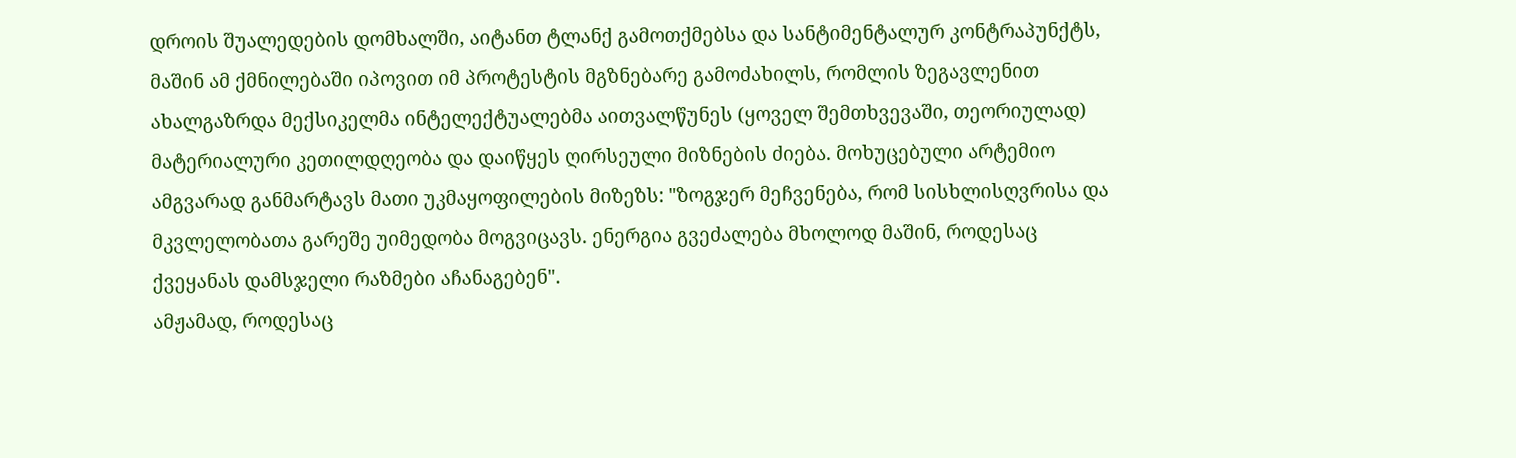დროის შუალედების დომხალში, აიტანთ ტლანქ გამოთქმებსა და სანტიმენტალურ კონტრაპუნქტს, მაშინ ამ ქმნილებაში იპოვით იმ პროტესტის მგზნებარე გამოძახილს, რომლის ზეგავლენით ახალგაზრდა მექსიკელმა ინტელექტუალებმა აითვალწუნეს (ყოველ შემთხვევაში, თეორიულად) მატერიალური კეთილდღეობა და დაიწყეს ღირსეული მიზნების ძიება. მოხუცებული არტემიო ამგვარად განმარტავს მათი უკმაყოფილების მიზეზს: "ზოგჯერ მეჩვენება, რომ სისხლისღვრისა და მკვლელობათა გარეშე უიმედობა მოგვიცავს. ენერგია გვეძალება მხოლოდ მაშინ, როდესაც ქვეყანას დამსჯელი რაზმები აჩანაგებენ".
ამჟამად, როდესაც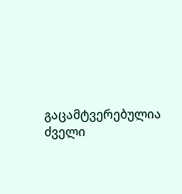გაცამტვერებულია ძველი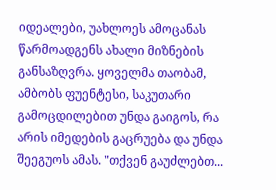იდეალები, უახლოეს ამოცანას წარმოადგენს ახალი მიზნების განსაზღვრა. ყოველმა თაობამ, ამბობს ფუენტესი, საკუთარი გამოცდილებით უნდა გაიგოს, რა არის იმედების გაცრუება და უნდა შეეგუოს ამას. "თქვენ გაუძლებთ...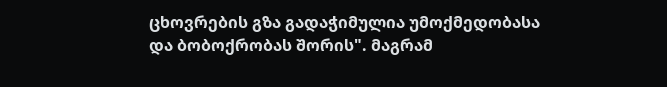ცხოვრების გზა გადაჭიმულია უმოქმედობასა და ბობოქრობას შორის". მაგრამ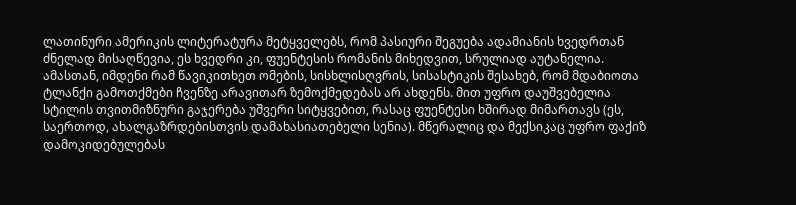ლათინური ამერიკის ლიტერატურა მეტყველებს, რომ პასიური შეგუება ადამიანის ხვედრთან ძნელად მისაღწევია, ეს ხვედრი კი, ფუენტესის რომანის მიხედვით, სრულიად აუტანელია. ამასთან, იმდენი რამ წავიკითხეთ ომების, სისხლისღვრის, სისასტიკის შესახებ, რომ მდაბიოთა ტლანქი გამოთქმები ჩვენზე არავითარ ზემოქმედებას არ ახდენს. მით უფრო დაუშვებელია სტილის თვითმიზნური გაჯერება უშვერი სიტყვებით, რასაც ფუენტესი ხშირად მიმართავს (ეს, საერთოდ, ახალგაზრდებისთვის დამახასიათებელი სენია). მწერალიც და მექსიკაც უფრო ფაქიზ დამოკიდებულებას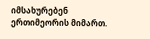იმსახურებენ ერთიმეორის მიმართ.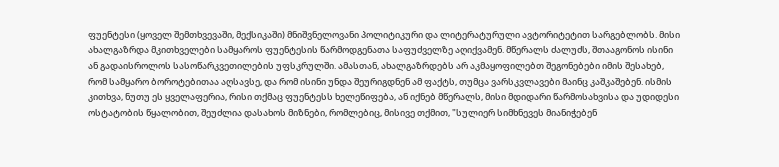ფუენტესი (ყოველ შემთხვევაში, მექსიკაში) მნიშვნელოვანი პოლიტიკური და ლიტერატურული ავტორიტეტით სარგებლობს. მისი ახალგაზრდა მკითხველები სამყაროს ფუენტესის წარმოდგენათა საფუძველზე აღიქვამენ. მწერალს ძალუძს, შთააგონოს ისინი ან გადაისროლოს სასოწარკვეთილების უფსკრულში. ამასთან, ახალგაზრდებს არ აკმაყოფილებთ შეგონებები იმის შესახებ, რომ სამყარო ბოროტებითაა აღსავსე, და რომ ისინი უნდა შეურიგდნენ ამ ფაქტს, თუმცა ვარსკვლავები მაინც კაშკაშებენ. ისმის კითხვა, ნუთუ ეს ყველაფერია, რისი თქმაც ფუენტესს ხელეწიფება, ან იქნებ მწერალს, მისი მდიდარი წარმოსახვისა და უდიდესი ოსტატობის წყალობით, შეუძლია დასახოს მიზნები, რომლებიც, მისივე თქმით, "სულიერ სიმხნევეს მიანიჭებენ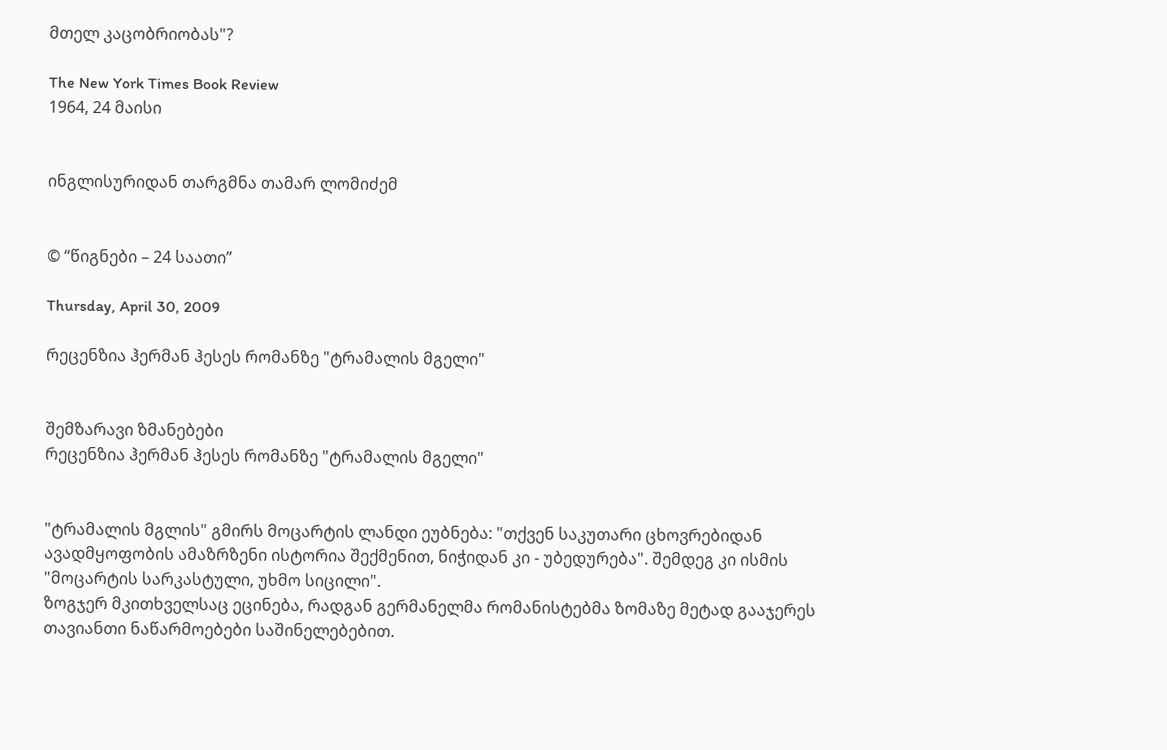მთელ კაცობრიობას"?

The New York Times Book Review
1964, 24 მაისი


ინგლისურიდან თარგმნა თამარ ლომიძემ


© “წიგნები – 24 საათი”

Thursday, April 30, 2009

რეცენზია ჰერმან ჰესეს რომანზე "ტრამალის მგელი"


შემზარავი ზმანებები
რეცენზია ჰერმან ჰესეს რომანზე "ტრამალის მგელი"


"ტრამალის მგლის" გმირს მოცარტის ლანდი ეუბნება: "თქვენ საკუთარი ცხოვრებიდან ავადმყოფობის ამაზრზენი ისტორია შექმენით, ნიჭიდან კი - უბედურება". შემდეგ კი ისმის "მოცარტის სარკასტული, უხმო სიცილი".
ზოგჯერ მკითხველსაც ეცინება, რადგან გერმანელმა რომანისტებმა ზომაზე მეტად გააჯერეს თავიანთი ნაწარმოებები საშინელებებით.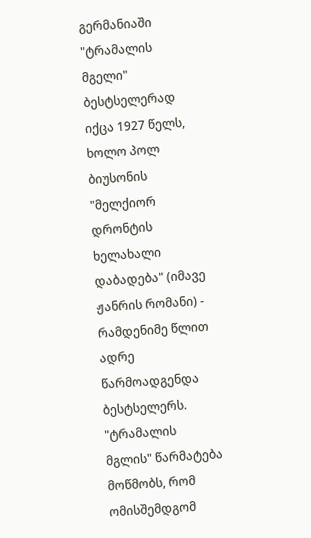გერმანიაში "ტრამალის მგელი" ბესტსელერად იქცა 1927 წელს, ხოლო პოლ ბიუსონის "მელქიორ დრონტის ხელახალი დაბადება" (იმავე ჟანრის რომანი) - რამდენიმე წლით ადრე წარმოადგენდა ბესტსელერს. "ტრამალის მგლის" წარმატება მოწმობს, რომ ომისშემდგომ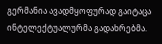გერმანია ავადმყოფურად გაიტაცა ინტელექტუალურმა გადახრებმა.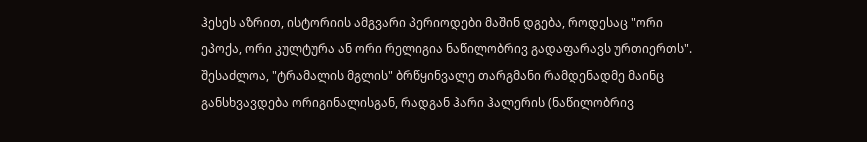ჰესეს აზრით, ისტორიის ამგვარი პერიოდები მაშინ დგება, როდესაც "ორი ეპოქა, ორი კულტურა ან ორი რელიგია ნაწილობრივ გადაფარავს ურთიერთს".
შესაძლოა, "ტრამალის მგლის" ბრწყინვალე თარგმანი რამდენადმე მაინც განსხვავდება ორიგინალისგან, რადგან ჰარი ჰალერის (ნაწილობრივ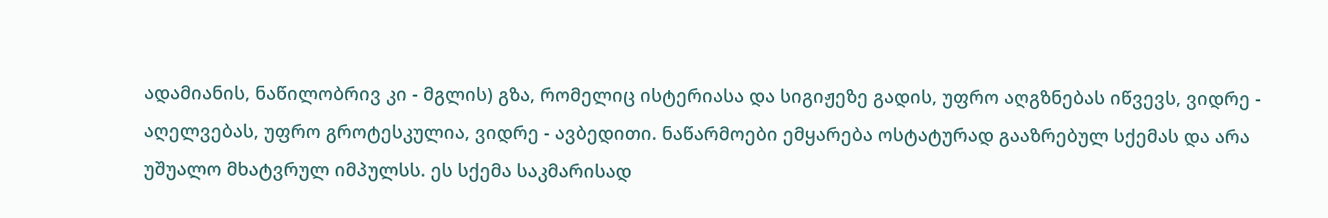ადამიანის, ნაწილობრივ კი - მგლის) გზა, რომელიც ისტერიასა და სიგიჟეზე გადის, უფრო აღგზნებას იწვევს, ვიდრე - აღელვებას, უფრო გროტესკულია, ვიდრე - ავბედითი. ნაწარმოები ემყარება ოსტატურად გააზრებულ სქემას და არა უშუალო მხატვრულ იმპულსს. ეს სქემა საკმარისად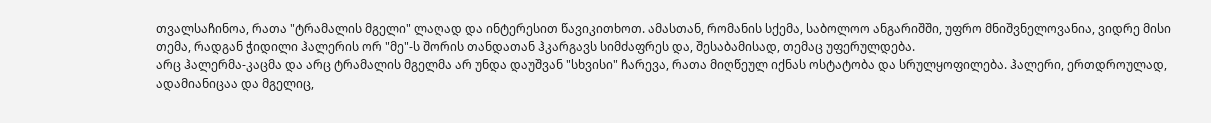თვალსაჩინოა, რათა "ტრამალის მგელი" ლაღად და ინტერესით წავიკითხოთ. ამასთან, რომანის სქემა, საბოლოო ანგარიშში, უფრო მნიშვნელოვანია, ვიდრე მისი თემა, რადგან ჭიდილი ჰალერის ორ "მე"-ს შორის თანდათან ჰკარგავს სიმძაფრეს და, შესაბამისად, თემაც უფერულდება.
არც ჰალერმა-კაცმა და არც ტრამალის მგელმა არ უნდა დაუშვან "სხვისი" ჩარევა, რათა მიღწეულ იქნას ოსტატობა და სრულყოფილება. ჰალერი, ერთდროულად, ადამიანიცაა და მგელიც,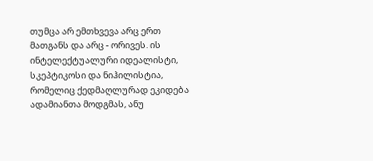თუმცა არ ემთხვევა არც ერთ მათგანს და არც - ორივეს. ის ინტელექტუალური იდეალისტი, სკეპტიკოსი და ნიჰილისტია, რომელიც ქედმაღლურად ეკიდება ადამიანთა მოდგმას, ანუ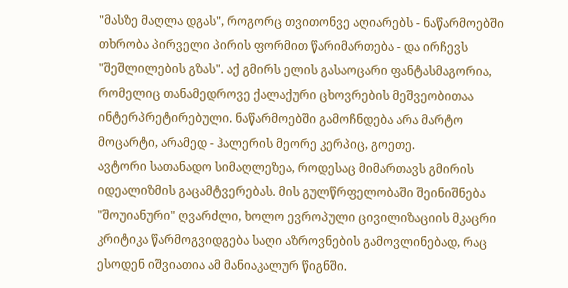"მასზე მაღლა დგას", როგორც თვითონვე აღიარებს - ნაწარმოებში თხრობა პირველი პირის ფორმით წარიმართება - და ირჩევს "შეშლილების გზას". აქ გმირს ელის გასაოცარი ფანტასმაგორია, რომელიც თანამედროვე ქალაქური ცხოვრების მეშვეობითაა ინტერპრეტირებული. ნაწარმოებში გამოჩნდება არა მარტო მოცარტი, არამედ - ჰალერის მეორე კერპიც, გოეთე.
ავტორი სათანადო სიმაღლეზეა, როდესაც მიმართავს გმირის იდეალიზმის გაცამტვერებას. მის გულწრფელობაში შეინიშნება "შოუიანური" ღვარძლი, ხოლო ევროპული ცივილიზაციის მკაცრი კრიტიკა წარმოგვიდგება საღი აზროვნების გამოვლინებად, რაც ესოდენ იშვიათია ამ მანიაკალურ წიგნში.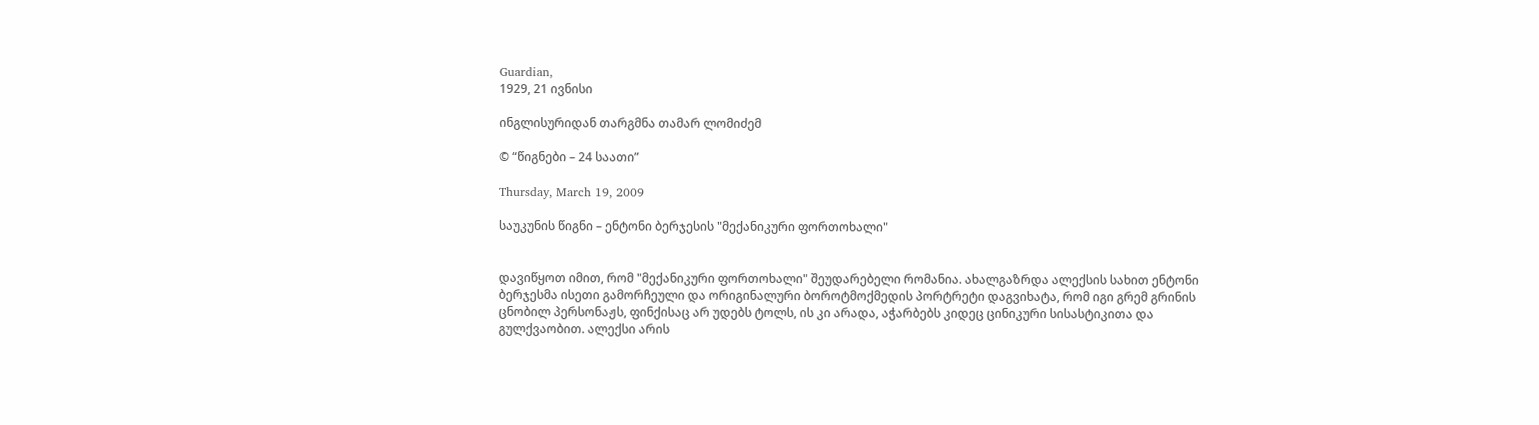Guardian,
1929, 21 ივნისი

ინგლისურიდან თარგმნა თამარ ლომიძემ

© “წიგნები – 24 საათი”

Thursday, March 19, 2009

საუკუნის წიგნი – ენტონი ბერჯესის "მექანიკური ფორთოხალი"


დავიწყოთ იმით, რომ "მექანიკური ფორთოხალი" შეუდარებელი რომანია. ახალგაზრდა ალექსის სახით ენტონი ბერჯესმა ისეთი გამორჩეული და ორიგინალური ბოროტმოქმედის პორტრეტი დაგვიხატა, რომ იგი გრემ გრინის ცნობილ პერსონაჟს, ფინქისაც არ უდებს ტოლს, ის კი არადა, აჭარბებს კიდეც ცინიკური სისასტიკითა და გულქვაობით. ალექსი არის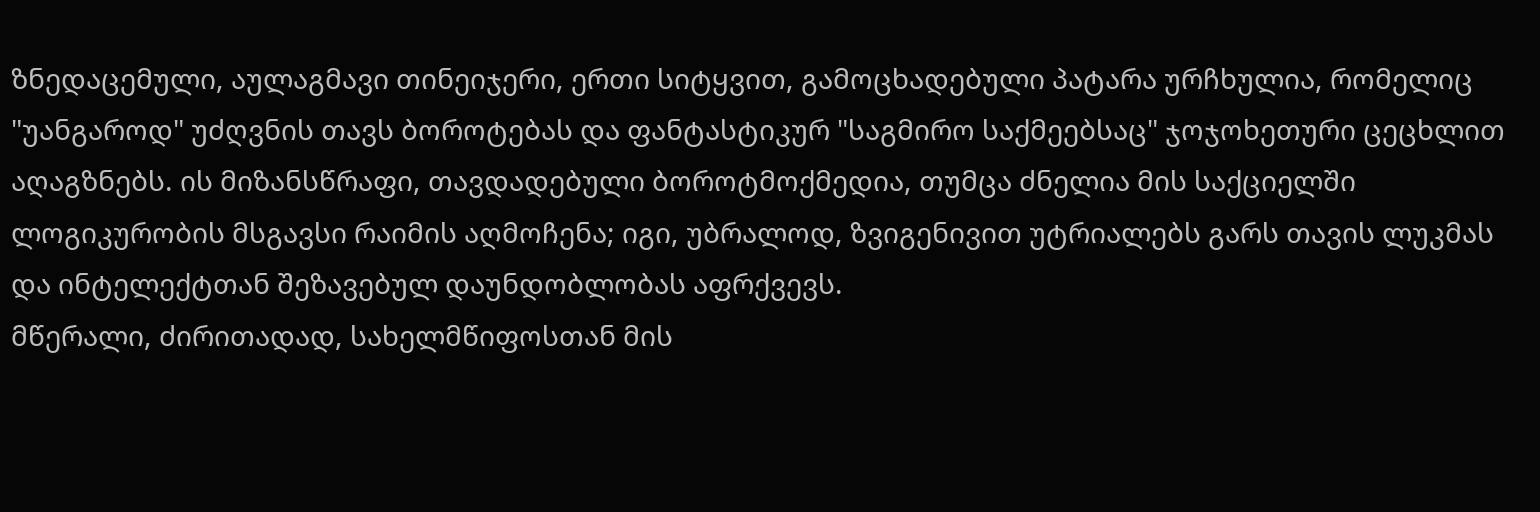ზნედაცემული, აულაგმავი თინეიჯერი, ერთი სიტყვით, გამოცხადებული პატარა ურჩხულია, რომელიც "უანგაროდ" უძღვნის თავს ბოროტებას და ფანტასტიკურ "საგმირო საქმეებსაც" ჯოჯოხეთური ცეცხლით აღაგზნებს. ის მიზანსწრაფი, თავდადებული ბოროტმოქმედია, თუმცა ძნელია მის საქციელში ლოგიკურობის მსგავსი რაიმის აღმოჩენა; იგი, უბრალოდ, ზვიგენივით უტრიალებს გარს თავის ლუკმას და ინტელექტთან შეზავებულ დაუნდობლობას აფრქვევს.
მწერალი, ძირითადად, სახელმწიფოსთან მის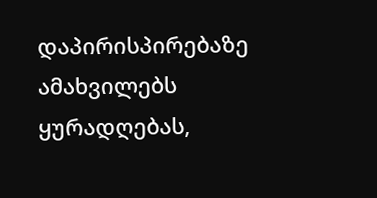დაპირისპირებაზე ამახვილებს ყურადღებას,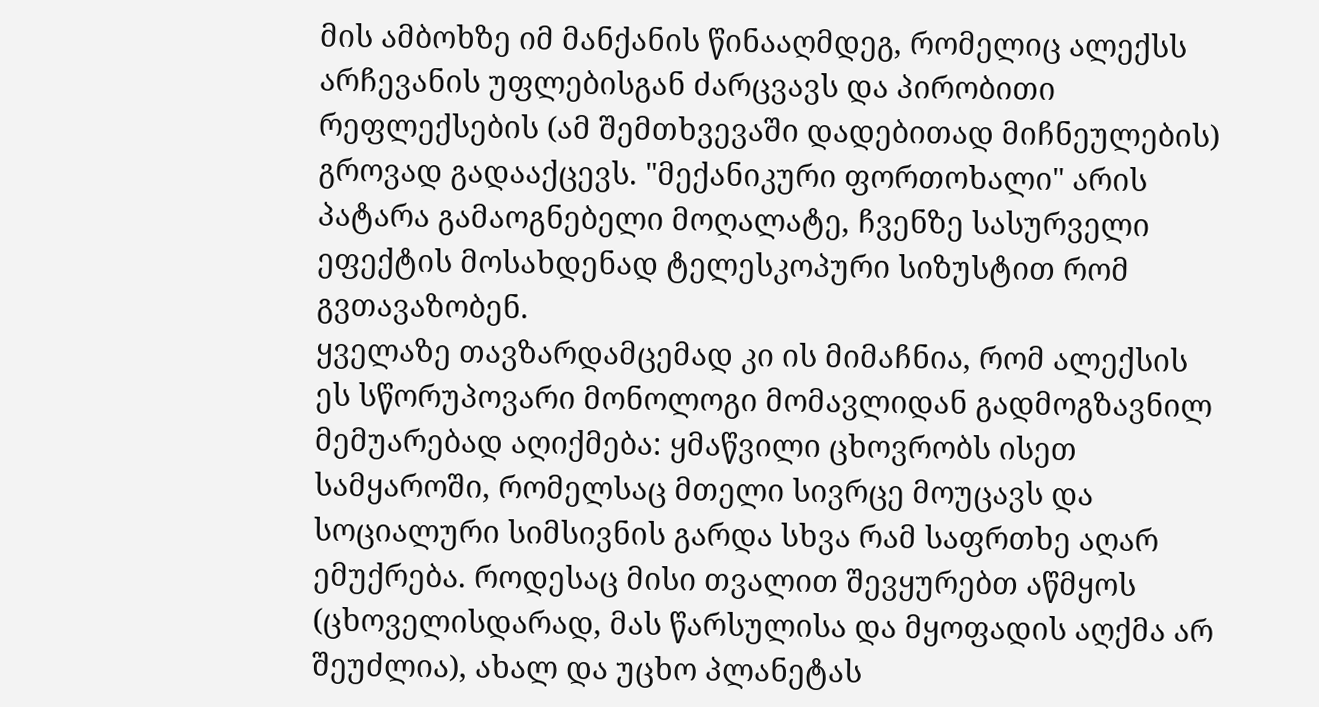მის ამბოხზე იმ მანქანის წინააღმდეგ, რომელიც ალექსს არჩევანის უფლებისგან ძარცვავს და პირობითი რეფლექსების (ამ შემთხვევაში დადებითად მიჩნეულების) გროვად გადააქცევს. "მექანიკური ფორთოხალი" არის პატარა გამაოგნებელი მოღალატე, ჩვენზე სასურველი ეფექტის მოსახდენად ტელესკოპური სიზუსტით რომ გვთავაზობენ.
ყველაზე თავზარდამცემად კი ის მიმაჩნია, რომ ალექსის ეს სწორუპოვარი მონოლოგი მომავლიდან გადმოგზავნილ მემუარებად აღიქმება: ყმაწვილი ცხოვრობს ისეთ სამყაროში, რომელსაც მთელი სივრცე მოუცავს და სოციალური სიმსივნის გარდა სხვა რამ საფრთხე აღარ ემუქრება. როდესაც მისი თვალით შევყურებთ აწმყოს (ცხოველისდარად, მას წარსულისა და მყოფადის აღქმა არ შეუძლია), ახალ და უცხო პლანეტას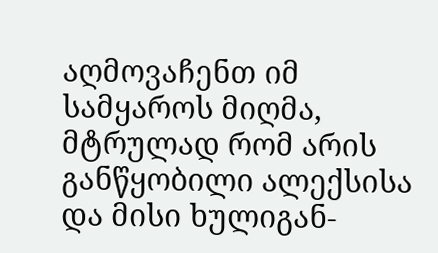აღმოვაჩენთ იმ სამყაროს მიღმა, მტრულად რომ არის განწყობილი ალექსისა და მისი ხულიგან-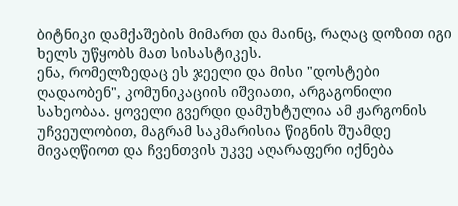ბიტნიკი დამქაშების მიმართ და მაინც, რაღაც დოზით იგი ხელს უწყობს მათ სისასტიკეს.
ენა, რომელზედაც ეს ჯეელი და მისი "დოსტები ღადაობენ", კომუნიკაციის იშვიათი, არგაგონილი სახეობაა. ყოველი გვერდი დამუხტულია ამ ჟარგონის უჩვეულობით, მაგრამ საკმარისია წიგნის შუამდე მივაღწიოთ და ჩვენთვის უკვე აღარაფერი იქნება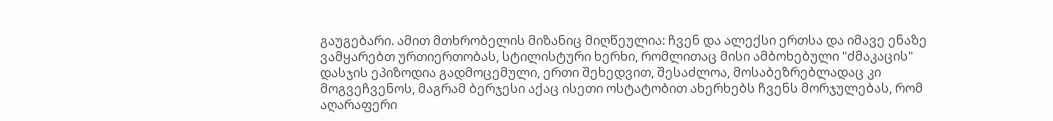გაუგებარი. ამით მთხრობელის მიზანიც მიღწეულია: ჩვენ და ალექსი ერთსა და იმავე ენაზე ვამყარებთ ურთიერთობას, სტილისტური ხერხი, რომლითაც მისი ამბოხებული "ძმაკაცის" დასჯის ეპიზოდია გადმოცემული, ერთი შეხედვით, შესაძლოა, მოსაბეზრებლადაც კი მოგვეჩვენოს, მაგრამ ბერჯესი აქაც ისეთი ოსტატობით ახერხებს ჩვენს მორჯულებას, რომ აღარაფერი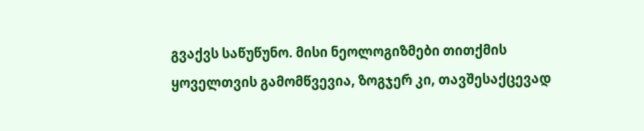გვაქვს საწუწუნო. მისი ნეოლოგიზმები თითქმის ყოველთვის გამომწვევია, ზოგჯერ კი, თავშესაქცევად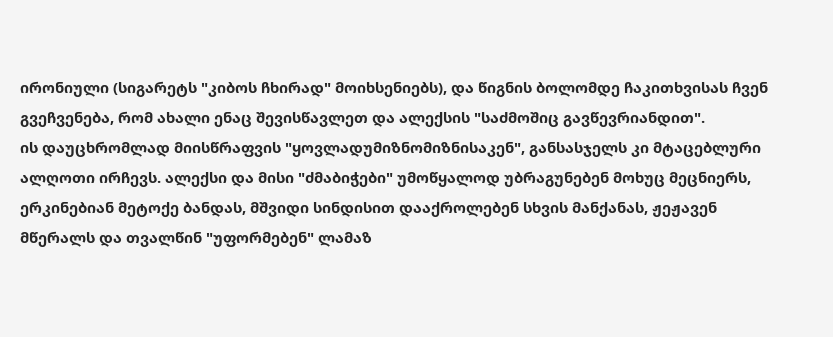ირონიული (სიგარეტს "კიბოს ჩხირად" მოიხსენიებს), და წიგნის ბოლომდე ჩაკითხვისას ჩვენ გვეჩვენება, რომ ახალი ენაც შევისწავლეთ და ალექსის "საძმოშიც გავწევრიანდით".
ის დაუცხრომლად მიისწრაფვის "ყოვლადუმიზნომიზნისაკენ", განსასჯელს კი მტაცებლური ალღოთი ირჩევს. ალექსი და მისი "ძმაბიჭები" უმოწყალოდ უბრაგუნებენ მოხუც მეცნიერს, ერკინებიან მეტოქე ბანდას, მშვიდი სინდისით დააქროლებენ სხვის მანქანას, ჟეჟავენ მწერალს და თვალწინ "უფორმებენ" ლამაზ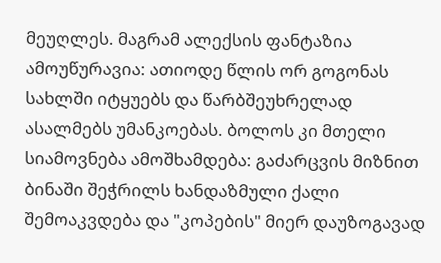მეუღლეს. მაგრამ ალექსის ფანტაზია ამოუწურავია: ათიოდე წლის ორ გოგონას სახლში იტყუებს და წარბშეუხრელად ასალმებს უმანკოებას. ბოლოს კი მთელი სიამოვნება ამოშხამდება: გაძარცვის მიზნით ბინაში შეჭრილს ხანდაზმული ქალი შემოაკვდება და "კოპების" მიერ დაუზოგავად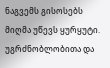ნაგვემს გისოსებს მიღმა უწევს ყურყუტი. უგრძნობლობითა და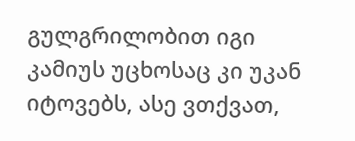გულგრილობით იგი კამიუს უცხოსაც კი უკან იტოვებს, ასე ვთქვათ,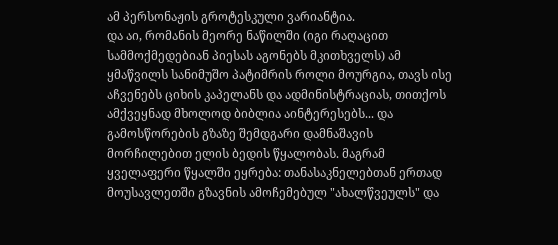ამ პერსონაჟის გროტესკული ვარიანტია.
და აი, რომანის მეორე ნაწილში (იგი რაღაცით სამმოქმედებიან პიესას აგონებს მკითხველს) ამ ყმაწვილს სანიმუშო პატიმრის როლი მოურგია, თავს ისე აჩვენებს ციხის კაპელანს და ადმინისტრაციას, თითქოს ამქვეყნად მხოლოდ ბიბლია აინტერესებს... და გამოსწორების გზაზე შემდგარი დამნაშავის მორჩილებით ელის ბედის წყალობას. მაგრამ ყველაფერი წყალში ეყრება: თანასაკნელებთან ერთად მოუსავლეთში გზავნის ამოჩემებულ "ახალწვეულს" და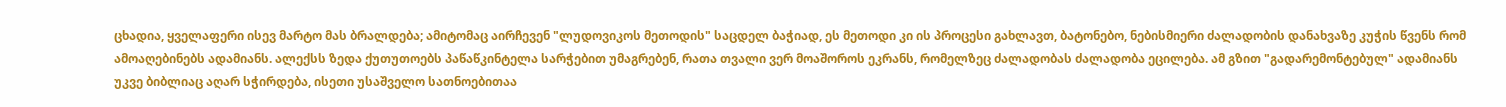ცხადია, ყველაფერი ისევ მარტო მას ბრალდება; ამიტომაც აირჩევენ "ლუდოვიკოს მეთოდის" საცდელ ბაჭიად, ეს მეთოდი კი ის პროცესი გახლავთ, ბატონებო, ნებისმიერი ძალადობის დანახვაზე კუჭის წვენს რომ ამოაღებინებს ადამიანს. ალექსს ზედა ქუთუთოებს პაწაწკინტელა სარჭებით უმაგრებენ, რათა თვალი ვერ მოაშოროს ეკრანს, რომელზეც ძალადობას ძალადობა ეცილება. ამ გზით "გადარემონტებულ" ადამიანს უკვე ბიბლიაც აღარ სჭირდება, ისეთი უსაშველო სათნოებითაა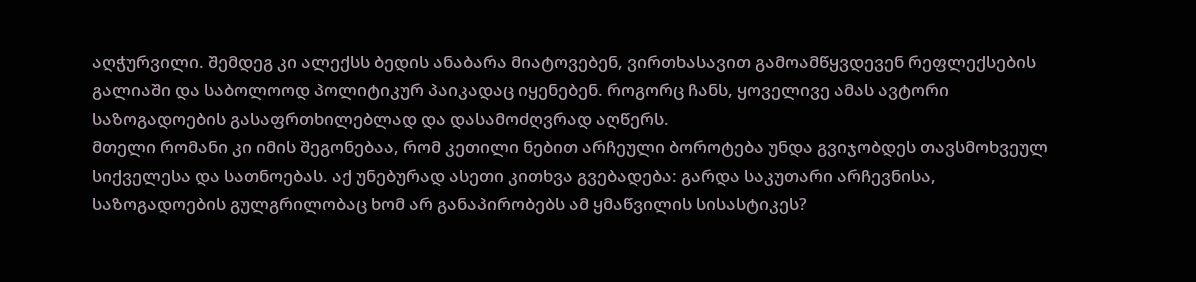აღჭურვილი. შემდეგ კი ალექსს ბედის ანაბარა მიატოვებენ, ვირთხასავით გამოამწყვდევენ რეფლექსების გალიაში და საბოლოოდ პოლიტიკურ პაიკადაც იყენებენ. როგორც ჩანს, ყოველივე ამას ავტორი საზოგადოების გასაფრთხილებლად და დასამოძღვრად აღწერს.
მთელი რომანი კი იმის შეგონებაა, რომ კეთილი ნებით არჩეული ბოროტება უნდა გვიჯობდეს თავსმოხვეულ სიქველესა და სათნოებას. აქ უნებურად ასეთი კითხვა გვებადება: გარდა საკუთარი არჩევნისა, საზოგადოების გულგრილობაც ხომ არ განაპირობებს ამ ყმაწვილის სისასტიკეს?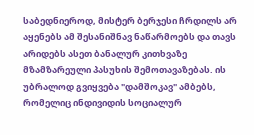საბედნიეროდ, მისტერ ბერჯესი ჩრდილს არ აყენებს ამ შესანიშნავ ნაწარმოებს და თავს არიდებს ასეთ ბანალურ კითხვაზე მზამზარეული პასუხის შემოთავაზებას. ის უბრალოდ გვიყვება "დამშოკავ" ამბებს, რომელიც ინდივიდის სოციალურ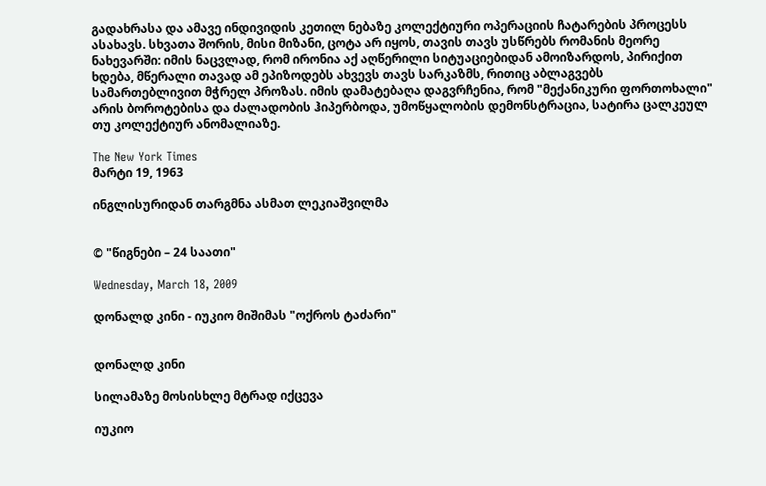გადახრასა და ამავე ინდივიდის კეთილ ნებაზე კოლექტიური ოპერაციის ჩატარების პროცესს ასახავს. სხვათა შორის, მისი მიზანი, ცოტა არ იყოს, თავის თავს უსწრებს რომანის მეორე ნახევარში: იმის ნაცვლად, რომ ირონია აქ აღწერილი სიტუაციებიდან ამოიზარდოს, პირიქით ხდება, მწერალი თავად ამ ეპიზოდებს ახვევს თავს სარკაზმს, რითიც აბლაგვებს სამართებლივით მჭრელ პროზას. იმის დამატებაღა დაგვრჩენია, რომ "მექანიკური ფორთოხალი" არის ბოროტებისა და ძალადობის ჰიპერბოდა, უმოწყალობის დემონსტრაცია, სატირა ცალკეულ თუ კოლექტიურ ანომალიაზე.

The New York Times
მარტი 19, 1963

ინგლისურიდან თარგმნა ასმათ ლეკიაშვილმა


© "წიგნები – 24 საათი"

Wednesday, March 18, 2009

დონალდ კინი - იუკიო მიშიმას "ოქროს ტაძარი"


დონალდ კინი

სილამაზე მოსისხლე მტრად იქცევა

იუკიო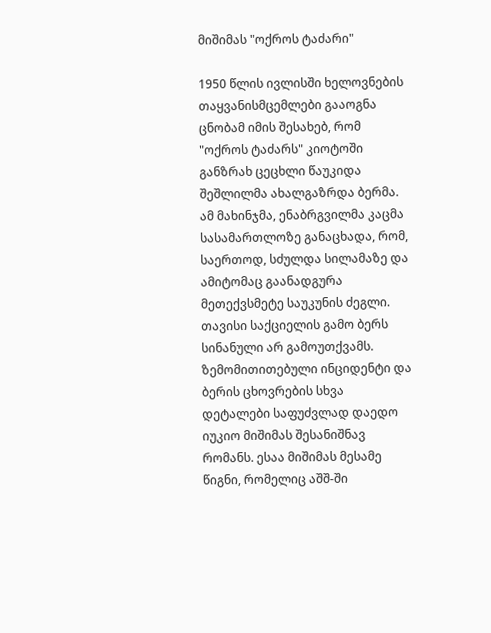მიშიმას "ოქროს ტაძარი"

1950 წლის ივლისში ხელოვნების თაყვანისმცემლები გააოგნა ცნობამ იმის შესახებ, რომ "ოქროს ტაძარს" კიოტოში განზრახ ცეცხლი წაუკიდა შეშლილმა ახალგაზრდა ბერმა. ამ მახინჯმა, ენაბრგვილმა კაცმა სასამართლოზე განაცხადა, რომ, საერთოდ, სძულდა სილამაზე და ამიტომაც გაანადგურა მეთექვსმეტე საუკუნის ძეგლი. თავისი საქციელის გამო ბერს სინანული არ გამოუთქვამს.
ზემომითითებული ინციდენტი და ბერის ცხოვრების სხვა დეტალები საფუძვლად დაედო იუკიო მიშიმას შესანიშნავ რომანს. ესაა მიშიმას მესამე წიგნი, რომელიც აშშ-ში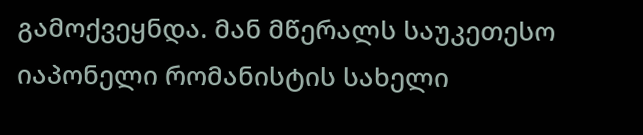გამოქვეყნდა. მან მწერალს საუკეთესო იაპონელი რომანისტის სახელი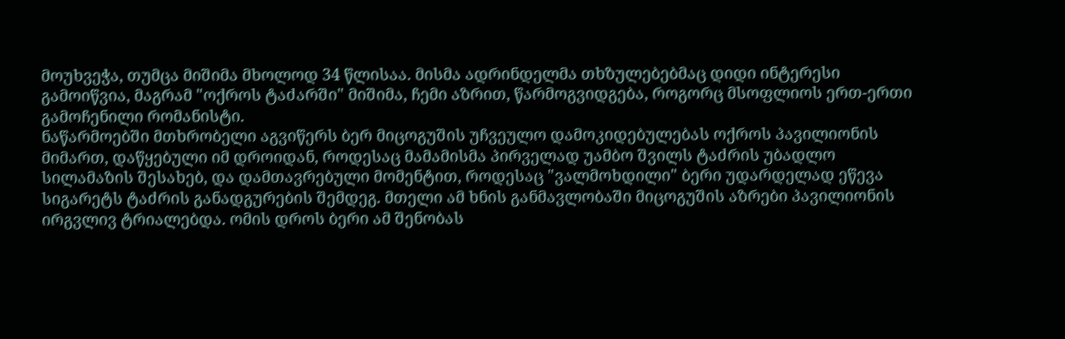მოუხვეჭა, თუმცა მიშიმა მხოლოდ 34 წლისაა. მისმა ადრინდელმა თხზულებებმაც დიდი ინტერესი გამოიწვია, მაგრამ "ოქროს ტაძარში" მიშიმა, ჩემი აზრით, წარმოგვიდგება, როგორც მსოფლიოს ერთ-ერთი გამოჩენილი რომანისტი.
ნაწარმოებში მთხრობელი აგვიწერს ბერ მიცოგუშის უჩვეულო დამოკიდებულებას ოქროს პავილიონის მიმართ, დაწყებული იმ დროიდან, როდესაც მამამისმა პირველად უამბო შვილს ტაძრის უბადლო სილამაზის შესახებ, და დამთავრებული მომენტით, როდესაც "ვალმოხდილი" ბერი უდარდელად ეწევა სიგარეტს ტაძრის განადგურების შემდეგ. მთელი ამ ხნის განმავლობაში მიცოგუშის აზრები პავილიონის ირგვლივ ტრიალებდა. ომის დროს ბერი ამ შენობას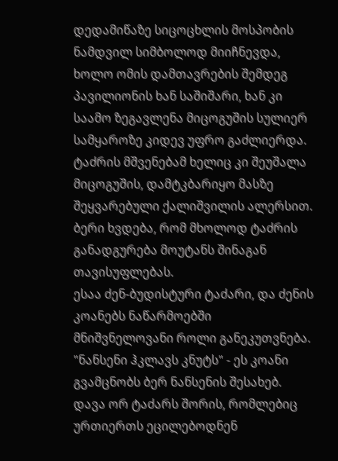დედამიწაზე სიცოცხლის მოსპობის ნამდვილ სიმბოლოდ მიიჩნევდა, ხოლო ომის დამთავრების შემდეგ პავილიონის ხან საშიშარი, ხან კი საამო ზეგავლენა მიცოგუშის სულიერ სამყაროზე კიდევ უფრო გაძლიერდა. ტაძრის მშვენებამ ხელიც კი შეუშალა მიცოგუშის, დამტკბარიყო მასზე შეყვარებული ქალიშვილის ალერსით. ბერი ხვდება, რომ მხოლოდ ტაძრის განადგურება მოუტანს შინაგან თავისუფლებას.
ესაა ძენ-ბუდისტური ტაძარი, და ძენის კოანებს ნაწარმოებში მნიშვნელოვანი როლი განეკუთვნება. "ნანსენი ჰკლავს კნუტს" - ეს კოანი გვამცნობს ბერ ნანსენის შესახებ. დავა ორ ტაძარს შორის, რომლებიც ურთიერთს ეცილებოდნენ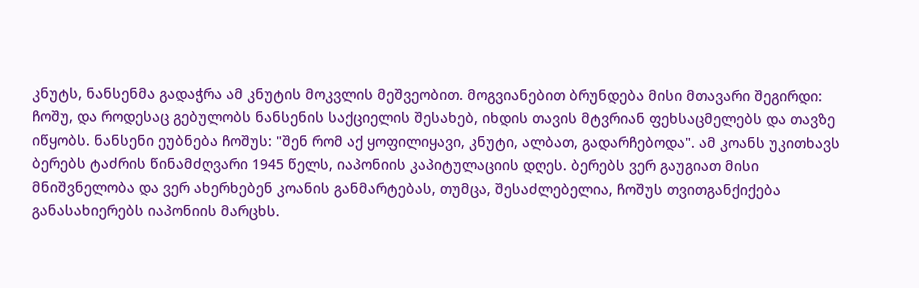კნუტს, ნანსენმა გადაჭრა ამ კნუტის მოკვლის მეშვეობით. მოგვიანებით ბრუნდება მისი მთავარი შეგირდი: ჩოშუ, და როდესაც გებულობს ნანსენის საქციელის შესახებ, იხდის თავის მტვრიან ფეხსაცმელებს და თავზე იწყობს. ნანსენი ეუბნება ჩოშუს: "შენ რომ აქ ყოფილიყავი, კნუტი, ალბათ, გადარჩებოდა". ამ კოანს უკითხავს ბერებს ტაძრის წინამძღვარი 1945 წელს, იაპონიის კაპიტულაციის დღეს. ბერებს ვერ გაუგიათ მისი მნიშვნელობა და ვერ ახერხებენ კოანის განმარტებას, თუმცა, შესაძლებელია, ჩოშუს თვითგანქიქება განასახიერებს იაპონიის მარცხს.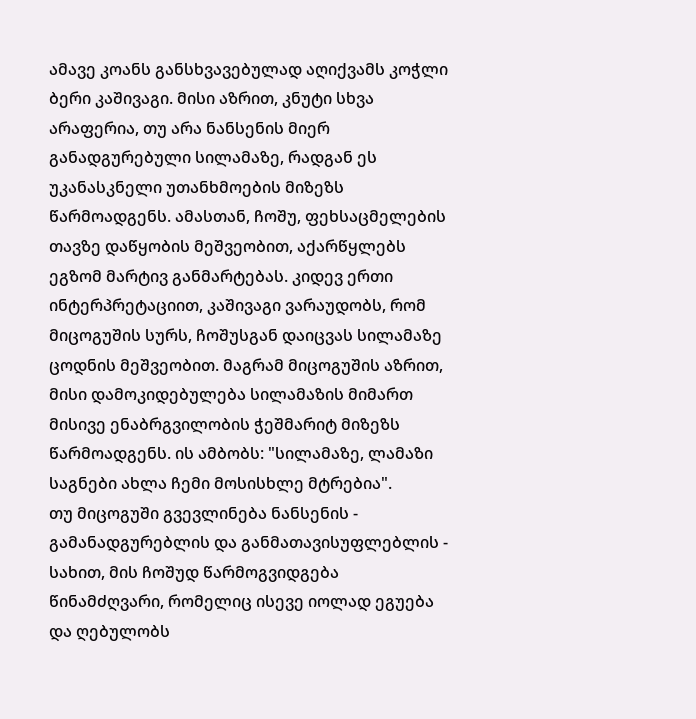ამავე კოანს განსხვავებულად აღიქვამს კოჭლი ბერი კაშივაგი. მისი აზრით, კნუტი სხვა არაფერია, თუ არა ნანსენის მიერ განადგურებული სილამაზე, რადგან ეს უკანასკნელი უთანხმოების მიზეზს წარმოადგენს. ამასთან, ჩოშუ, ფეხსაცმელების თავზე დაწყობის მეშვეობით, აქარწყლებს ეგზომ მარტივ განმარტებას. კიდევ ერთი ინტერპრეტაციით, კაშივაგი ვარაუდობს, რომ მიცოგუშის სურს, ჩოშუსგან დაიცვას სილამაზე ცოდნის მეშვეობით. მაგრამ მიცოგუშის აზრით, მისი დამოკიდებულება სილამაზის მიმართ მისივე ენაბრგვილობის ჭეშმარიტ მიზეზს წარმოადგენს. ის ამბობს: "სილამაზე, ლამაზი საგნები ახლა ჩემი მოსისხლე მტრებია".
თუ მიცოგუში გვევლინება ნანსენის - გამანადგურებლის და განმათავისუფლებლის - სახით, მის ჩოშუდ წარმოგვიდგება წინამძღვარი, რომელიც ისევე იოლად ეგუება და ღებულობს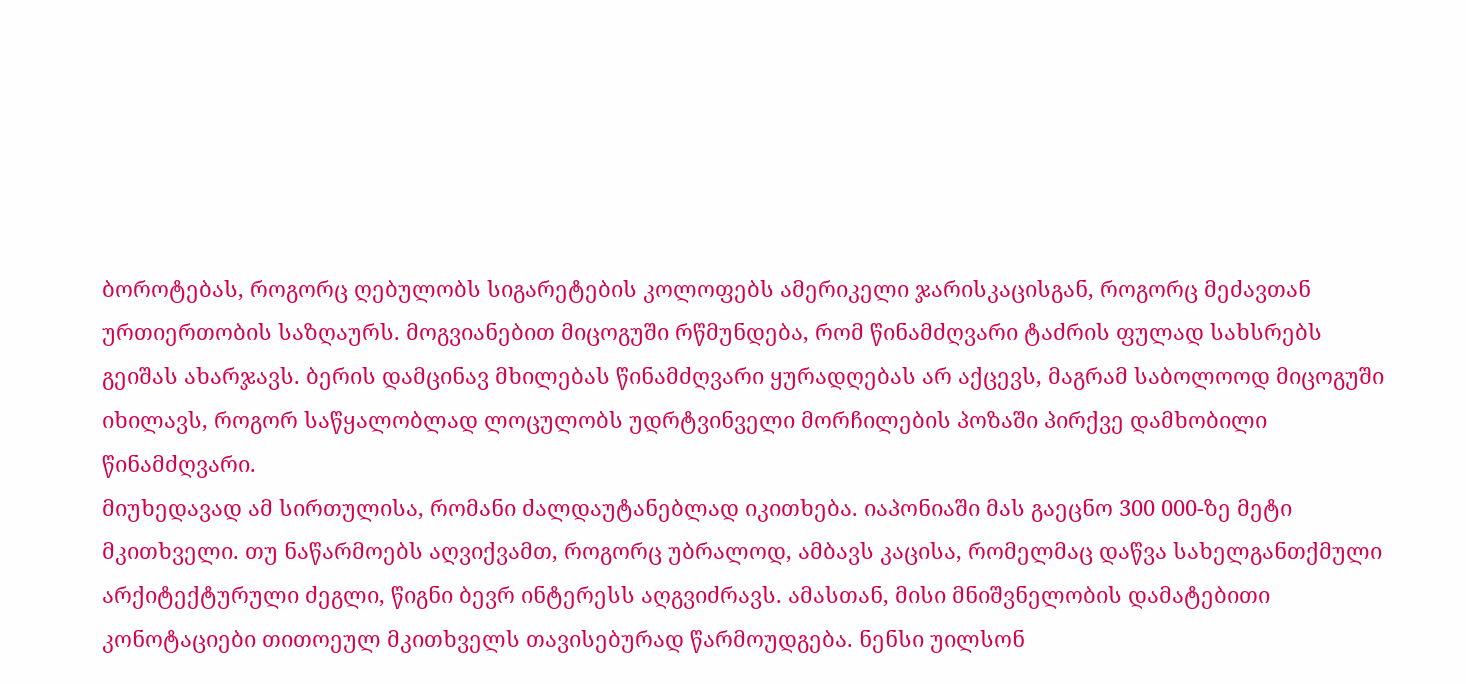ბოროტებას, როგორც ღებულობს სიგარეტების კოლოფებს ამერიკელი ჯარისკაცისგან, როგორც მეძავთან ურთიერთობის საზღაურს. მოგვიანებით მიცოგუში რწმუნდება, რომ წინამძღვარი ტაძრის ფულად სახსრებს გეიშას ახარჯავს. ბერის დამცინავ მხილებას წინამძღვარი ყურადღებას არ აქცევს, მაგრამ საბოლოოდ მიცოგუში იხილავს, როგორ საწყალობლად ლოცულობს უდრტვინველი მორჩილების პოზაში პირქვე დამხობილი წინამძღვარი.
მიუხედავად ამ სირთულისა, რომანი ძალდაუტანებლად იკითხება. იაპონიაში მას გაეცნო 300 000-ზე მეტი მკითხველი. თუ ნაწარმოებს აღვიქვამთ, როგორც უბრალოდ, ამბავს კაცისა, რომელმაც დაწვა სახელგანთქმული არქიტექტურული ძეგლი, წიგნი ბევრ ინტერესს აღგვიძრავს. ამასთან, მისი მნიშვნელობის დამატებითი კონოტაციები თითოეულ მკითხველს თავისებურად წარმოუდგება. ნენსი უილსონ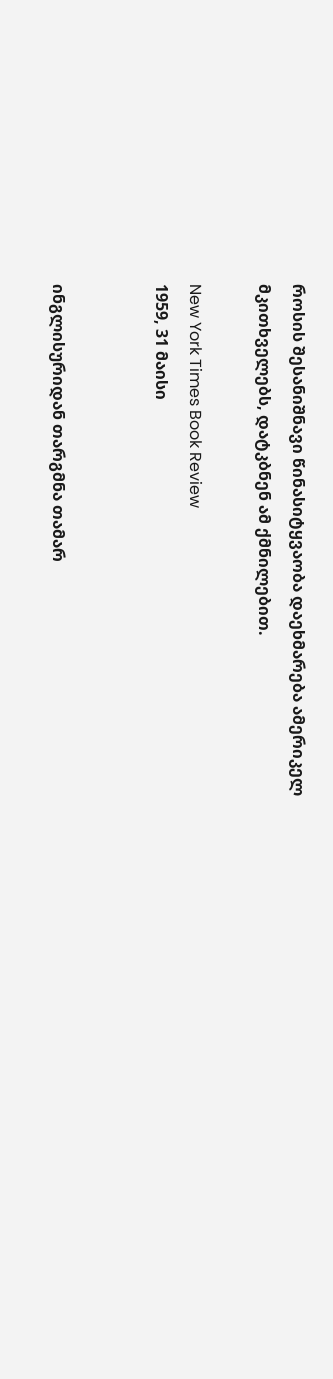როსის შესანიშნავი წინასიტყვაობა დაეხმარება ამერიკელ მკითხველებს, დატკბნენ ამ ქმნილებით.

New York Times Book Review
1959, 31 მაისი


ინგლისურიდან თარგმნა თამარ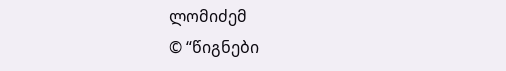ლომიძემ
© “წიგნები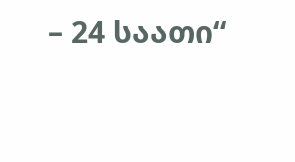– 24 საათი“